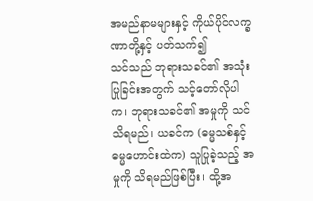အမည်နာမများနှင့် ကိုယ်ပိုင်လက္ခဏာတို့နှင့် ပတ်သက်၍
သင်သည် ဘုရားသခင်၏ အသုံးပြုခြင်းအတွက် သင့်တော်လိုပါက၊ ဘုရားသခင်၏ အမှုကို သင်သိရမည်၊ ယခင်က (ဓမ္မသစ်နှင့် ဓမ္မဟောင်းထဲက) သူပြုခဲ့သည့် အမှုကို သိရမည်ဖြစ်ပြီး၊ ထို့အ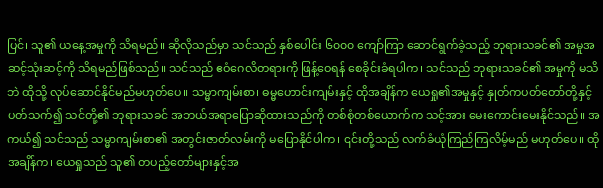ပြင်၊ သူ၏ ယနေ့အမှုကို သိရမည်။ ဆိုလိုသည်မှာ သင်သည် နှစ်ပေါင်း ၆၀၀၀ ကျော်ကြာ ဆောင်ရွက်ခဲ့သည့် ဘုရားသခင်၏ အမှုအဆင့်သုံးဆင့်ကို သိရမည်ဖြစ်သည်။ သင်သည် ဧဝံဂေလိတရားကို ဖြန့်ဝေရန် စေခိုင်းခံရပါက၊ သင်သည် ဘုရားသခင်၏ အမှုကို မသိဘဲ ထိုသို့ လုပ်ဆောင်နိုင်မည်မဟုတ်ပေ။ သမ္မာကျမ်းစာ၊ ဓမ္မဟောင်းကျမ်းနှင့် ထိုအချိန်က ယေရှု၏အမှုနှင့် နှုတ်ကပတ်တော်တို့နှင့်ပတ်သက်၍ သင်တို့၏ ဘုရားသခင် အဘယ်အရာပြောဆိုထားသည်ကို တစ်စုံတစ်ယောက်က သင့်အား မေးကောင်းမေးနိုင်သည်။ အကယ်၍ သင်သည် သမ္မာကျမ်းစာ၏ အတွင်းဇာတ်လမ်းကို မပြောနိုင်ပါက၊ ၎င်းတို့သည် လက်ခံယုံကြည်ကြလိမ့်မည် မဟုတ်ပေ။ ထိုအချိန်က၊ ယေရှုသည် သူ၏ တပည့်တော်များနှင့်အ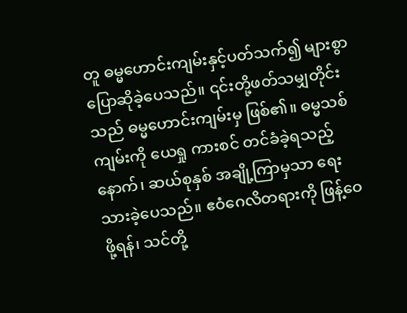တူ ဓမ္မဟောင်းကျမ်းနှင့်ပတ်သက်၍ များစွာ ပြောဆိုခဲ့ပေသည်။ ၎င်းတို့ဖတ်သမျှတိုင်းသည် ဓမ္မဟောင်းကျမ်းမှ ဖြစ်၏။ ဓမ္မသစ်ကျမ်းကို ယေရှု ကားစင် တင်ခံခဲ့ရသည့်နောက်၊ ဆယ်စုနှစ် အချို့ကြာမှသာ ရေးသားခဲ့ပေသည်။ ဧဝံဂေလိတရားကို ဖြန့်ဝေဖို့ရန်၊ သင်တို့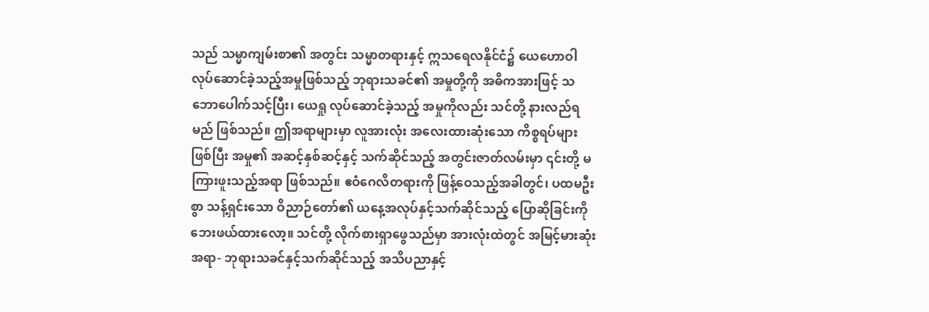သည် သမ္မာကျမ်းစာ၏ အတွင်း သမ္မာတရားနှင့် ဣသရေလနိုင်ငံ၌ ယေဟောဝါ လုပ်ဆောင်ခဲ့သည့်အမှုဖြစ်သည့် ဘုရားသခင်၏ အမှုတို့ကို အဓိကအားဖြင့် သဘောပေါက်သင့်ပြီး၊ ယေရှု လုပ်ဆောင်ခဲ့သည့် အမှုကိုလည်း သင်တို့ နားလည်ရမည် ဖြစ်သည်။ ဤအရာများမှာ လူအားလုံး အလေးထားဆုံးသော ကိစ္စရပ်များဖြစ်ပြီး အမှု၏ အဆင့်နှစ်ဆင့်နှင့် သက်ဆိုင်သည့် အတွင်းဇာတ်လမ်းမှာ ၎င်းတို့ မကြားဖူးသည့်အရာ ဖြစ်သည်။ ဧဝံဂေလိတရားကို ဖြန့်ဝေသည့်အခါတွင်၊ ပထမဦးစွာ သန့်ရှင်းသော ဝိညာဉ်တော်၏ ယနေ့အလုပ်နှင့်သက်ဆိုင်သည့် ပြောဆိုခြင်းကို ဘေးဖယ်ထားလော့။ သင်တို့ လိုက်စားရှာဖွေသည်မှာ အားလုံးထဲတွင် အမြင့်မားဆုံးအရာ- ဘုရားသခင်နှင့်သက်ဆိုင်သည့် အသိပညာနှင့်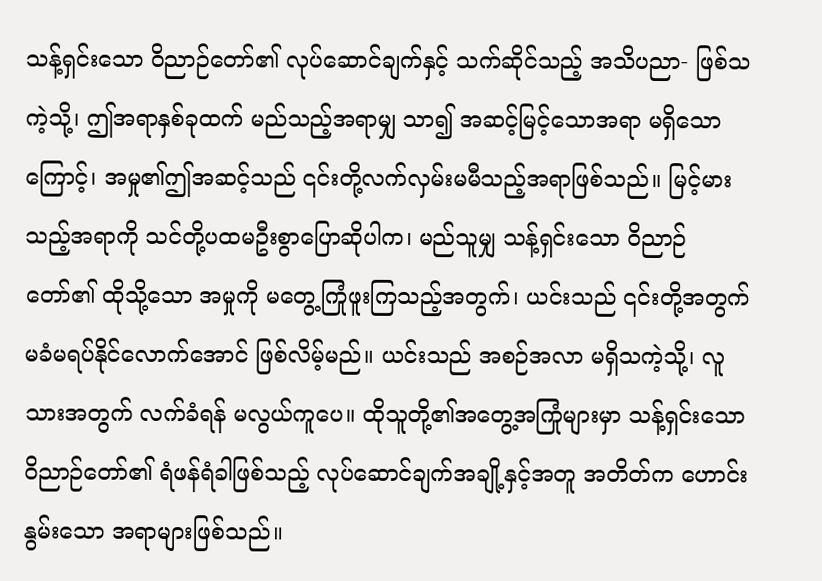သန့်ရှင်းသော ဝိညာဉ်တော်၏ လုပ်ဆောင်ချက်နှင့် သက်ဆိုင်သည့် အသိပညာ- ဖြစ်သကဲ့သို့၊ ဤအရာနှစ်ခုထက် မည်သည့်အရာမျှ သာ၍ အဆင့်မြင့်သောအရာ မရှိသောကြောင့်၊ အမှု၏ဤအဆင့်သည် ၎င်းတို့လက်လှမ်းမမီသည့်အရာဖြစ်သည်။ မြင့်မားသည့်အရာကို သင်တို့ပထမဦးစွာပြောဆိုပါက၊ မည်သူမျှ သန့်ရှင်းသော ဝိညာဉ်တော်၏ ထိုသို့သော အမှုကို မတွေ့ကြုံဖူးကြသည့်အတွက်၊ ယင်းသည် ၎င်းတို့အတွက် မခံမရပ်နိုင်လောက်အောင် ဖြစ်လိမ့်မည်။ ယင်းသည် အစဉ်အလာ မရှိသကဲ့သို့၊ လူသားအတွက် လက်ခံရန် မလွယ်ကူပေ။ ထိုသူတို့၏အတွေ့အကြုံများမှာ သန့်ရှင်းသော ဝိညာဉ်တော်၏ ရံဖန်ရံခါဖြစ်သည့် လုပ်ဆောင်ချက်အချို့နှင့်အတူ အတိတ်က ဟောင်းနွမ်းသော အရာများဖြစ်သည်။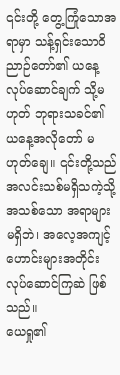၎င်းတို့ တွေ့ကြုံသောအရာမှာ သန့်ရှင်းသောဝိညာဉ်တော်၏ ယနေ့ လုပ်ဆောင်ချက် သို့မဟုတ် ဘုရားသခင်၏ ယနေ့အလိုတော် မဟုတ်ချေ။ ၎င်းတို့သည် အလင်းသစ်မရှိသကဲ့သို့ အသစ်သော အရာများမရှိဘဲ၊ အလေ့အကျင့်ဟောင်းများအတိုင်း လုပ်ဆောင်ကြဆဲ ဖြစ်သည်။
ယေရှု၏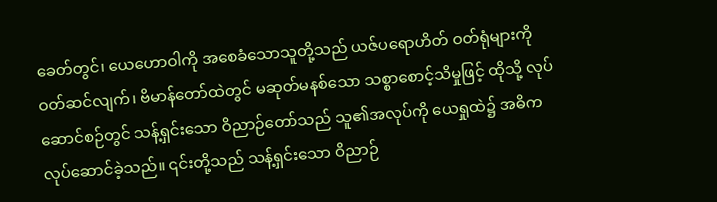ခေတ်တွင်၊ ယေဟောဝါကို အစေခံသောသူတို့သည် ယဇ်ပရောဟိတ် ဝတ်ရုံများကို ဝတ်ဆင်လျက်၊ ဗိမာန်တော်ထဲတွင် မဆုတ်မနစ်သော သစ္စာစောင့်သိမှုဖြင့် ထိုသို့ လုပ်ဆောင်စဉ်တွင် သန့်ရှင်းသော ဝိညာဉ်တော်သည် သူ၏အလုပ်ကို ယေရှုထဲ၌ အဓိက လုပ်ဆောင်ခဲ့သည်။ ၎င်းတို့သည် သန့်ရှင်းသော ဝိညာဉ်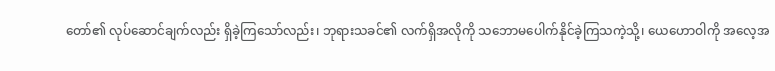တော်၏ လုပ်ဆောင်ချက်လည်း ရှိခဲ့ကြသော်လည်း၊ ဘုရားသခင်၏ လက်ရှိအလိုကို သဘောမပေါက်နိုင်ခဲ့ကြသကဲ့သို့၊ ယေဟောဝါကို အလေ့အ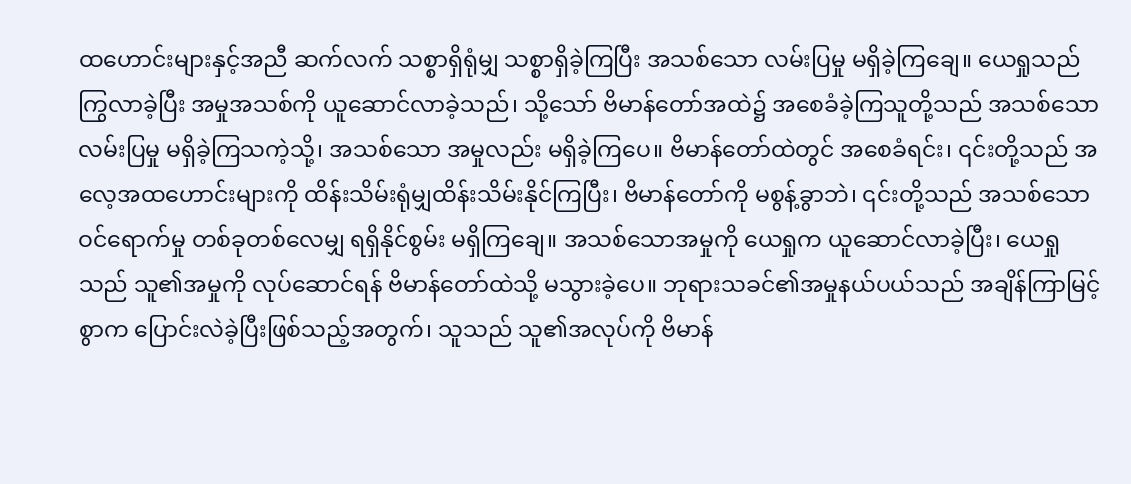ထဟောင်းများနှင့်အညီ ဆက်လက် သစ္စာရှိရုံမျှ သစ္စာရှိခဲ့ကြပြီး အသစ်သော လမ်းပြမှု မရှိခဲ့ကြချေ။ ယေရှုသည် ကြွလာခဲ့ပြီး အမှုအသစ်ကို ယူဆောင်လာခဲ့သည်၊ သို့သော် ဗိမာန်တော်အထဲ၌ အစေခံခဲ့ကြသူတို့သည် အသစ်သော လမ်းပြမှု မရှိခဲ့ကြသကဲ့သို့၊ အသစ်သော အမှုလည်း မရှိခဲ့ကြပေ။ ဗိမာန်တော်ထဲတွင် အစေခံရင်း၊ ၎င်းတို့သည် အလေ့အထဟောင်းများကို ထိန်းသိမ်းရုံမျှထိန်းသိမ်းနိုင်ကြပြီး၊ ဗိမာန်တော်ကို မစွန့်ခွာဘဲ၊ ၎င်းတို့သည် အသစ်သော ဝင်ရောက်မှု တစ်ခုတစ်လေမျှ ရရှိနိုင်စွမ်း မရှိကြချေ။ အသစ်သောအမှုကို ယေရှုက ယူဆောင်လာခဲ့ပြီး၊ ယေရှုသည် သူ၏အမှုကို လုပ်ဆောင်ရန် ဗိမာန်တော်ထဲသို့ မသွားခဲ့ပေ။ ဘုရားသခင်၏အမှုနယ်ပယ်သည် အချိန်ကြာမြင့်စွာက ပြောင်းလဲခဲ့ပြီးဖြစ်သည့်အတွက်၊ သူသည် သူ၏အလုပ်ကို ဗိမာန်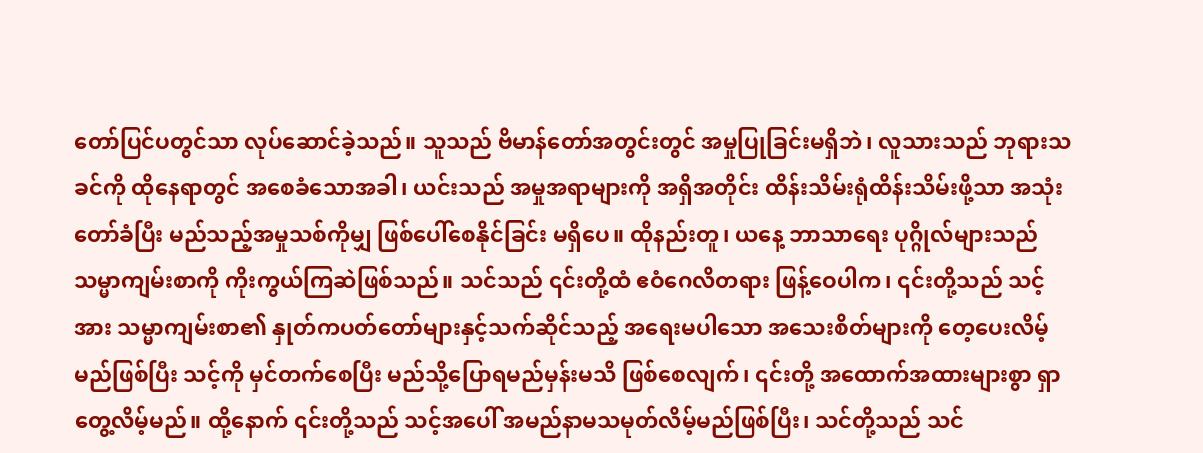တော်ပြင်ပတွင်သာ လုပ်ဆောင်ခဲ့သည်။ သူသည် ဗိမာန်တော်အတွင်းတွင် အမှုပြုခြင်းမရှိဘဲ၊ လူသားသည် ဘုရားသခင်ကို ထိုနေရာတွင် အစေခံသောအခါ၊ ယင်းသည် အမှုအရာများကို အရှိအတိုင်း ထိန်းသိမ်းရုံထိန်းသိမ်းဖို့သာ အသုံးတော်ခံပြီး မည်သည့်အမှုသစ်ကိုမျှ ဖြစ်ပေါ်စေနိုင်ခြင်း မရှိပေ။ ထိုနည်းတူ၊ ယနေ့ ဘာသာရေး ပုဂ္ဂိုလ်များသည် သမ္မာကျမ်းစာကို ကိုးကွယ်ကြဆဲဖြစ်သည်။ သင်သည် ၎င်းတို့ထံ ဧဝံဂေလိတရား ဖြန့်ဝေပါက၊ ၎င်းတို့သည် သင့်အား သမ္မာကျမ်းစာ၏ နှုတ်ကပတ်တော်များနှင့်သက်ဆိုင်သည့် အရေးမပါသော အသေးစိတ်များကို တေ့ပေးလိမ့်မည်ဖြစ်ပြီး သင့်ကို မှင်တက်စေပြီး မည်သို့ပြောရမည်မှန်းမသိ ဖြစ်စေလျက်၊ ၎င်းတို့ အထောက်အထားများစွာ ရှာတွေ့လိမ့်မည်။ ထို့နောက် ၎င်းတို့သည် သင့်အပေါ် အမည်နာမသမုတ်လိမ့်မည်ဖြစ်ပြီး၊ သင်တို့သည် သင်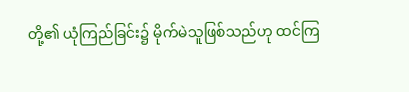တို့၏ ယုံကြည်ခြင်း၌ မိုက်မဲသူဖြစ်သည်ဟု ထင်ကြ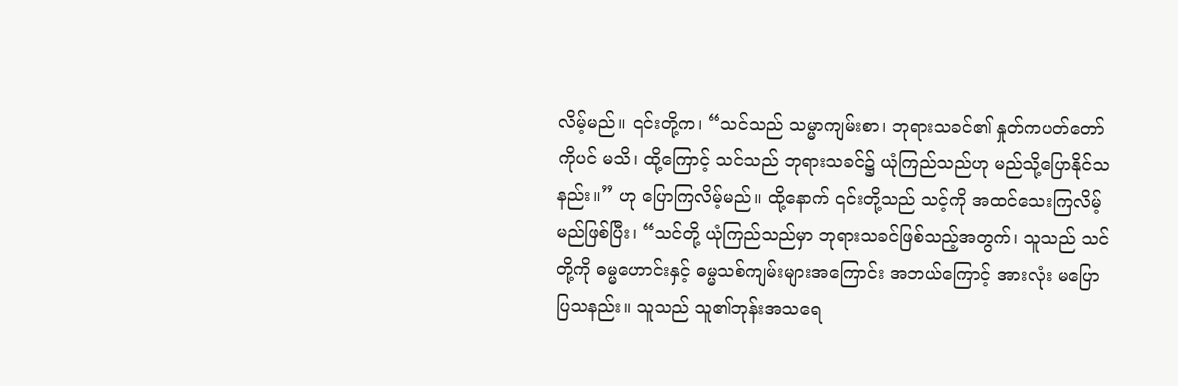လိမ့်မည်။ ၎င်းတို့က၊ “သင်သည် သမ္မာကျမ်းစာ၊ ဘုရားသခင်၏ နှုတ်ကပတ်တော်ကိုပင် မသိ၊ ထို့ကြောင့် သင်သည် ဘုရားသခင်၌ ယုံကြည်သည်ဟု မည်သို့ပြောနိုင်သနည်း။” ဟု ပြောကြလိမ့်မည်။ ထို့နောက် ၎င်းတို့သည် သင့်ကို အထင်သေးကြလိမ့်မည်ဖြစ်ပြီး၊ “သင်တို့ ယုံကြည်သည်မှာ ဘုရားသခင်ဖြစ်သည့်အတွက်၊ သူသည် သင်တို့ကို ဓမ္မဟောင်းနှင့် ဓမ္မသစ်ကျမ်းများအကြောင်း အဘယ်ကြောင့် အားလုံး မပြောပြသနည်း။ သူသည် သူ၏ဘုန်းအသရေ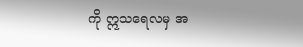ကို ဣသရေလမှ အ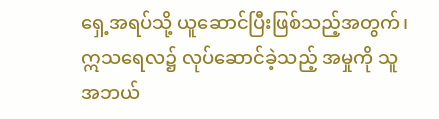ရှေ့အရပ်သို့ ယူဆောင်ပြီးဖြစ်သည့်အတွက်၊ ဣသရေလ၌ လုပ်ဆောင်ခဲ့သည့် အမှုကို သူ အဘယ်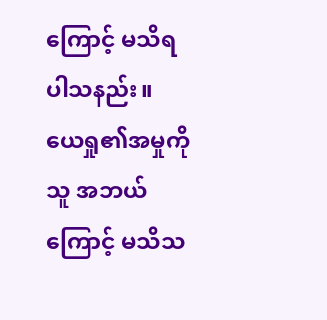ကြောင့် မသိရပါသနည်း။ ယေရှု၏အမှုကို သူ အဘယ်ကြောင့် မသိသ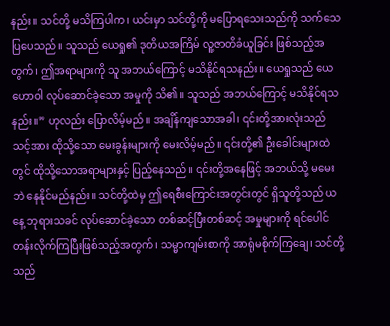နည်း။ သင်တို့ မသိကြပါက၊ ယင်းမှာ သင်တို့ကို မပြောရသေးသည်ကို သက်သေပြပေသည်။ သူသည် ယေရှု၏ ဒုတိယအကြိမ် လူ့ဇာတိခံယူခြင်း ဖြစ်သည့်အတွက်၊ ဤအရာများကို သူ အဘယ်ကြောင့် မသိနိုင်ရသနည်း။ ယေရှုသည် ယေဟောဝါ လုပ်ဆောင်ခဲ့သော အမှုကို သိ၏။ သူသည် အဘယ်ကြောင့် မသိနိုင်ရသနည်း။” ဟုလည်း ပြောလိမ့်မည်။ အချိန်ကျသောအခါ၊ ၎င်းတို့အားလုံးသည် သင့်အား ထိုသို့သော မေးခွန်းများကို မေးလိမ့်မည်။ ၎င်းတို့၏ ဦးခေါင်းများထဲတွင် ထိုသို့သောအရာများနှင့် ပြည့်နေသည်။ ၎င်းတို့အနေဖြင့် အဘယ်သို့ မမေးဘဲ နေနိုင်မည်နည်း။ သင်တို့ထဲမှ ဤရေစီးကြောင်းအတွင်းတွင် ရှိသူတို့သည် ယနေ့ ဘုရားသခင် လုပ်ဆောင်ခဲ့သော တစ်ဆင့်ပြီးတစ်ဆင့် အမှုများကို ရင်ပေါင်တန်းလိုက်ကြပြီးဖြစ်သည့်အတွက်၊ သမ္မာကျမ်းစာကို အာရုံမစိုက်ကြချေ၊ သင်တို့သည်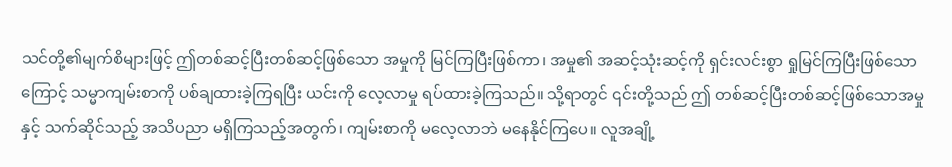သင်တို့၏မျက်စိများဖြင့် ဤတစ်ဆင့်ပြီးတစ်ဆင့်ဖြစ်သော အမှုကို မြင်ကြပြီးဖြစ်ကာ၊ အမှု၏ အဆင့်သုံးဆင့်ကို ရှင်းလင်းစွာ ရှုမြင်ကြပြီးဖြစ်သောကြောင့် သမ္မာကျမ်းစာကို ပစ်ချထားခဲ့ကြရပြီး ယင်းကို လေ့လာမှု ရပ်ထားခဲ့ကြသည်။ သို့ရာတွင် ၎င်းတို့သည် ဤ တစ်ဆင့်ပြီးတစ်ဆင့်ဖြစ်သောအမှုနှင့် သက်ဆိုင်သည့် အသိပညာ မရှိကြသည့်အတွက်၊ ကျမ်းစာကို မလေ့လာဘဲ မနေနိုင်ကြပေ။ လူအချို့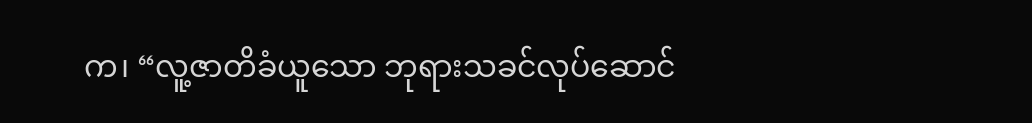က၊ “လူ့ဇာတိခံယူသော ဘုရားသခင်လုပ်ဆောင်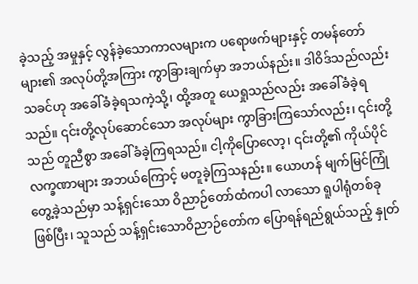ခဲ့သည့် အမှုနှင့် လွန်ခဲ့သောကာလများက ပရောဖက်များနှင့် တမန်တော်များ၏ အလုပ်တို့အကြား ကွာခြားချက်မှာ အဘယ်နည်း။ ဒါဝိဒ်သည်လည်း သခင်ဟု အခေါ်ခံခဲ့ရသကဲ့သို့၊ ထို့အတူ ယေရှုသည်လည်း အခေါ်ခံခဲ့ရသည်။ ၎င်းတို့လုပ်ဆောင်သော အလုပ်များ ကွာခြားကြသော်လည်း၊ ၎င်းတို့သည် တူညီစွာ အခေါ်ခံခဲ့ကြရသည်။ ငါ့ကိုပြောလော့၊ ၎င်းတို့၏ ကိုယ်ပိုင်လက္ခဏာများ အဘယ်ကြောင့် မတူခဲ့ကြသနည်း။ ယောဟန် မျက်မြင်ကြုံတွေ့ခဲ့သည်မှာ သန့်ရှင်းသော ဝိညာဉ်တော်ထံကပါ လာသော ရူပါရုံတစ်ခု ဖြစ်ပြီး၊ သူသည် သန့်ရှင်းသောဝိညာဉ်တော်က ပြောရန်ရည်ရွယ်သည့် နှုတ်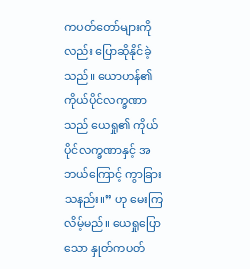ကပတ်တော်များကိုလည်း ပြောဆိုနိုင်ခဲ့သည်။ ယောဟန်၏ ကိုယ်ပိုင်လက္ခဏာသည် ယေရှု၏ ကိုယ်ပိုင်လက္ခဏာနှင့် အဘယ်ကြောင့် ကွာခြားသနည်း။” ဟု မေးကြလိမ့်မည်။ ယေရှုပြောသော နှုတ်ကပတ်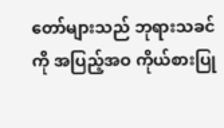တော်များသည် ဘုရားသခင်ကို အပြည့်အဝ ကိုယ်စားပြု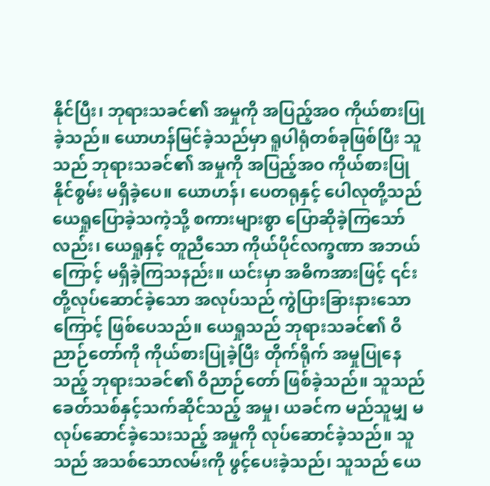နိုင်ပြီး၊ ဘုရားသခင်၏ အမှုကို အပြည့်အဝ ကိုယ်စားပြုခဲ့သည်။ ယောဟန်မြင်ခဲ့သည်မှာ ရူပါရုံတစ်ခုဖြစ်ပြီး သူသည် ဘုရားသခင်၏ အမှုကို အပြည့်အဝ ကိုယ်စားပြုနိုင်စွမ်း မရှိခဲ့ပေ။ ယောဟန်၊ ပေတရုနှင့် ပေါလုတို့သည် ယေရှုပြောခဲ့သကဲ့သို့ စကားများစွာ ပြောဆိုခဲ့ကြသော်လည်း၊ ယေရှုနှင့် တူညီသော ကိုယ်ပိုင်လက္ခဏာ အဘယ်ကြောင့် မရှိခဲ့ကြသနည်း။ ယင်းမှာ အဓိကအားဖြင့် ၎င်းတို့လုပ်ဆောင်ခဲ့သော အလုပ်သည် ကွဲပြားခြားနားသောကြောင့် ဖြစ်ပေသည်။ ယေရှုသည် ဘုရားသခင်၏ ဝိညာဉ်တော်ကို ကိုယ်စားပြုခဲ့ပြီး တိုက်ရိုက် အမှုပြုနေသည့် ဘုရားသခင်၏ ဝိညာဉ်တော် ဖြစ်ခဲ့သည်။ သူသည် ခေတ်သစ်နှင့်သက်ဆိုင်သည့် အမှု၊ ယခင်က မည်သူမျှ မလုပ်ဆောင်ခဲ့သေးသည့် အမှုကို လုပ်ဆောင်ခဲ့သည်။ သူသည် အသစ်သောလမ်းကို ဖွင့်ပေးခဲ့သည်၊ သူသည် ယေ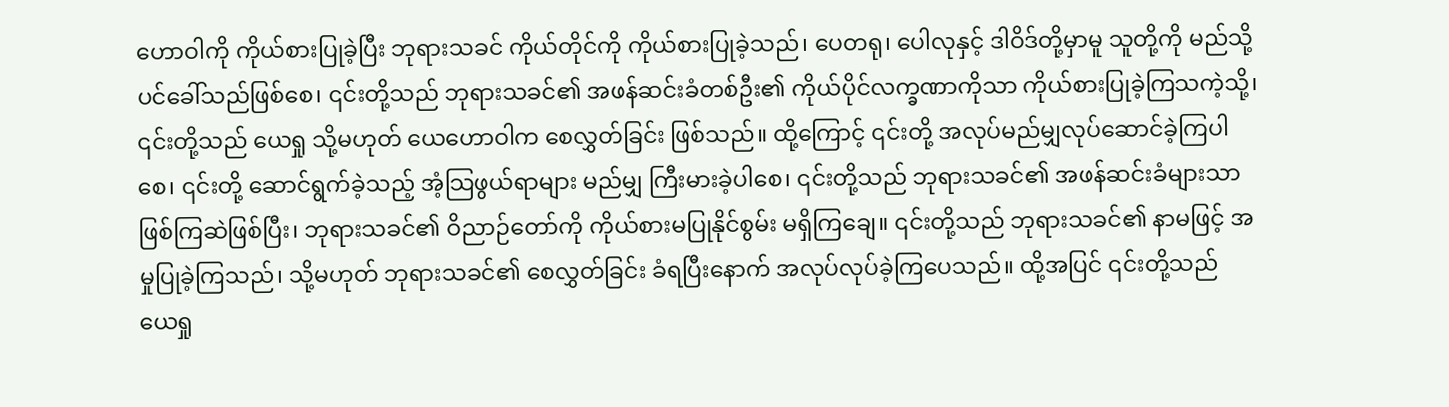ဟောဝါကို ကိုယ်စားပြုခဲ့ပြီး ဘုရားသခင် ကိုယ်တိုင်ကို ကိုယ်စားပြုခဲ့သည်၊ ပေတရု၊ ပေါလုနှင့် ဒါဝိဒ်တို့မှာမူ သူတို့ကို မည်သို့ပင်ခေါ်သည်ဖြစ်စေ၊ ၎င်းတို့သည် ဘုရားသခင်၏ အဖန်ဆင်းခံတစ်ဦး၏ ကိုယ်ပိုင်လက္ခဏာကိုသာ ကိုယ်စားပြုခဲ့ကြသကဲ့သို့၊ ၎င်းတို့သည် ယေရှု သို့မဟုတ် ယေဟောဝါက စေလွှတ်ခြင်း ဖြစ်သည်။ ထို့ကြောင့် ၎င်းတို့ အလုပ်မည်မျှလုပ်ဆောင်ခဲ့ကြပါစေ၊ ၎င်းတို့ ဆောင်ရွက်ခဲ့သည့် အံ့သြဖွယ်ရာများ မည်မျှ ကြီးမားခဲ့ပါစေ၊ ၎င်းတို့သည် ဘုရားသခင်၏ အဖန်ဆင်းခံများသာ ဖြစ်ကြဆဲဖြစ်ပြီး၊ ဘုရားသခင်၏ ဝိညာဉ်တော်ကို ကိုယ်စားမပြုနိုင်စွမ်း မရှိကြချေ။ ၎င်းတို့သည် ဘုရားသခင်၏ နာမဖြင့် အမှုပြုခဲ့ကြသည်၊ သို့မဟုတ် ဘုရားသခင်၏ စေလွှတ်ခြင်း ခံရပြီးနောက် အလုပ်လုပ်ခဲ့ကြပေသည်။ ထို့အပြင် ၎င်းတို့သည် ယေရှု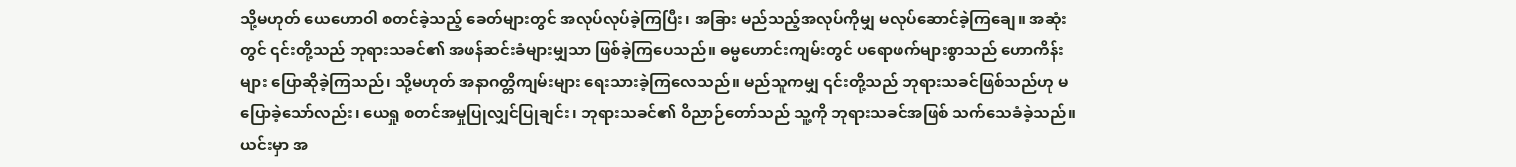သို့မဟုတ် ယေဟောဝါ စတင်ခဲ့သည့် ခေတ်များတွင် အလုပ်လုပ်ခဲ့ကြပြီး၊ အခြား မည်သည့်အလုပ်ကိုမျှ မလုပ်ဆောင်ခဲ့ကြချေ။ အဆုံးတွင် ၎င်းတို့သည် ဘုရားသခင်၏ အဖန်ဆင်းခံများမျှသာ ဖြစ်ခဲ့ကြပေသည်။ ဓမ္မဟောင်းကျမ်းတွင် ပရောဖက်များစွာသည် ဟောကိန်းများ ပြောဆိုခဲ့ကြသည်၊ သို့မဟုတ် အနာဂတ္တိကျမ်းများ ရေးသားခဲ့ကြလေသည်။ မည်သူကမျှ ၎င်းတို့သည် ဘုရားသခင်ဖြစ်သည်ဟု မပြောခဲ့သော်လည်း၊ ယေရှု စတင်အမှုပြုလျှင်ပြုချင်း၊ ဘုရားသခင်၏ ဝိညာဉ်တော်သည် သူ့ကို ဘုရားသခင်အဖြစ် သက်သေခံခဲ့သည်။ ယင်းမှာ အ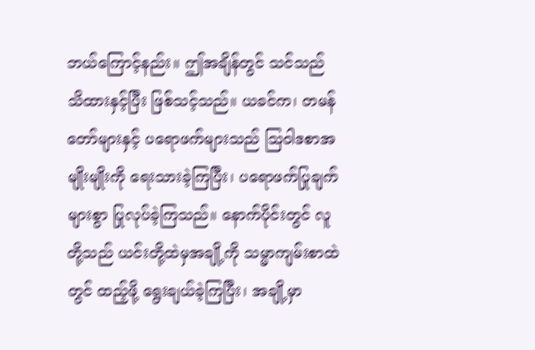ဘယ်ကြောင့်နည်း။ ဤအချိန်တွင် သင်သည် သိထားနှင့်ပြီး ဖြစ်သင့်သည်။ ယခင်က၊ တမန်တော်များနှင့် ပရောဖက်များသည် သြဝါဒစာအမျိုးမျိုးကို ရေးသားခဲ့ကြပြီး၊ ပရောဖက်ပြုချက်များစွာ ပြုလုပ်ခဲ့ကြသည်။ နောက်ပိုင်းတွင် လူတို့သည် ယင်းတို့ထဲမှအချို့ကို သမ္မာကျမ်းစာထဲတွင် ထည့်ဖို့ ရွေးချယ်ခဲ့ကြပြီး၊ အချို့မှာ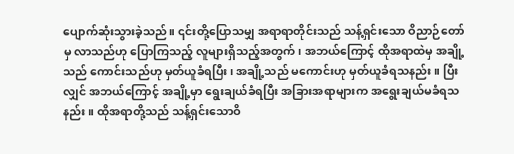ပျောက်ဆုံးသွားခဲ့သည်။ ၎င်းတို့ပြောသမျှ အရာရာတိုင်းသည် သန့်ရှင်းသော ဝိညာဉ်တော်မှ လာသည်ဟု ပြောကြသည့် လူများရှိသည့်အတွက်၊ အဘယ်ကြောင့် ထိုအရာထဲမှ အချို့သည် ကောင်းသည်ဟု မှတ်ယူခံရပြီး၊ အချို့သည် မကောင်းဟု မှတ်ယူခံရသနည်း။ ပြီးလျှင် အဘယ်ကြောင့် အချို့မှာ ရွေးချယ်ခံရပြီး အခြားအရာများက အရွေးချယ်မခံရသနည်း။ ထိုအရာတို့သည် သန့်ရှင်းသောဝိ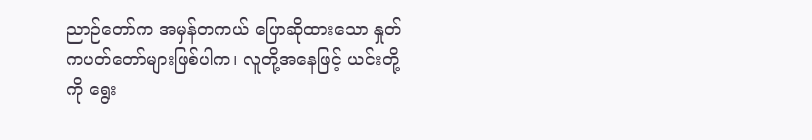ညာဉ်တော်က အမှန်တကယ် ပြောဆိုထားသော နှုတ်ကပတ်တော်များဖြစ်ပါက၊ လူတို့အနေဖြင့် ယင်းတို့ကို ရွေး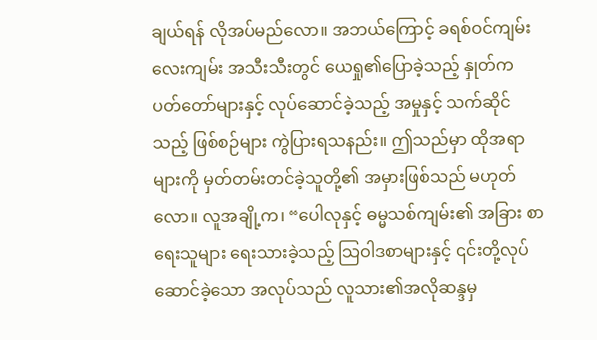ချယ်ရန် လိုအပ်မည်လော။ အဘယ်ကြောင့် ခရစ်ဝင်ကျမ်းလေးကျမ်း အသီးသီးတွင် ယေရှု၏ပြောခဲ့သည့် နှုတ်ကပတ်တော်များနှင့် လုပ်ဆောင်ခဲ့သည့် အမှုနှင့် သက်ဆိုင်သည့် ဖြစ်စဉ်များ ကွဲပြားရသနည်း။ ဤသည်မှာ ထိုအရာများကို မှတ်တမ်းတင်ခဲ့သူတို့၏ အမှားဖြစ်သည် မဟုတ်လော။ လူအချို့က၊ “ပေါလုနှင့် ဓမ္မသစ်ကျမ်း၏ အခြား စာရေးသူများ ရေးသားခဲ့သည့် သြဝါဒစာများနှင့် ၎င်းတို့လုပ်ဆောင်ခဲ့သော အလုပ်သည် လူသား၏အလိုဆန္ဒမှ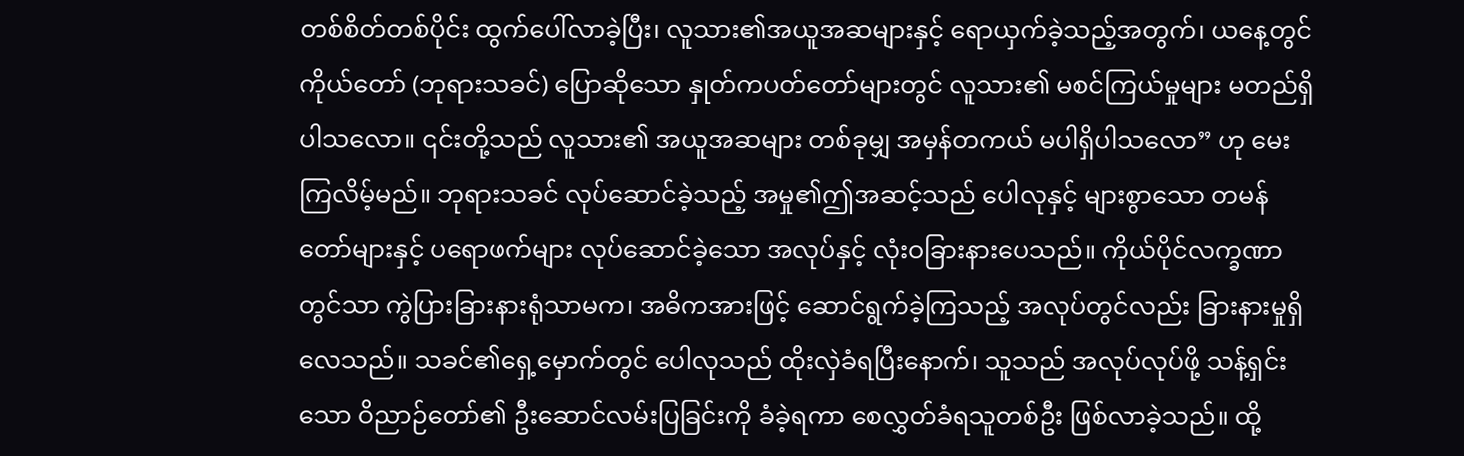တစ်စိတ်တစ်ပိုင်း ထွက်ပေါ်လာခဲ့ပြီး၊ လူသား၏အယူအဆများနှင့် ရောယှက်ခဲ့သည့်အတွက်၊ ယနေ့တွင် ကိုယ်တော် (ဘုရားသခင်) ပြောဆိုသော နှုတ်ကပတ်တော်များတွင် လူသား၏ မစင်ကြယ်မှုများ မတည်ရှိပါသလော။ ၎င်းတို့သည် လူသား၏ အယူအဆများ တစ်ခုမျှ အမှန်တကယ် မပါရှိပါသလော” ဟု မေးကြလိမ့်မည်။ ဘုရားသခင် လုပ်ဆောင်ခဲ့သည့် အမှု၏ဤအဆင့်သည် ပေါလုနှင့် များစွာသော တမန်တော်များနှင့် ပရောဖက်များ လုပ်ဆောင်ခဲ့သော အလုပ်နှင့် လုံးဝခြားနားပေသည်။ ကိုယ်ပိုင်လက္ခဏာတွင်သာ ကွဲပြားခြားနားရုံသာမက၊ အဓိကအားဖြင့် ဆောင်ရွက်ခဲ့ကြသည့် အလုပ်တွင်လည်း ခြားနားမှုရှိလေသည်။ သခင်၏ရှေ့မှောက်တွင် ပေါလုသည် ထိုးလှဲခံရပြီးနောက်၊ သူသည် အလုပ်လုပ်ဖို့ သန့်ရှင်းသော ဝိညာဉ်တော်၏ ဦးဆောင်လမ်းပြခြင်းကို ခံခဲ့ရကာ စေလွှတ်ခံရသူတစ်ဦး ဖြစ်လာခဲ့သည်။ ထို့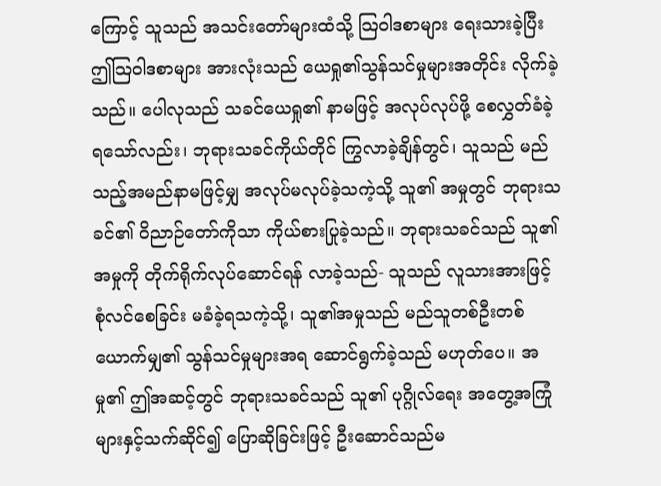ကြောင့် သူသည် အသင်းတော်များထံသို့ သြဝါဒစာများ ရေးသားခဲ့ပြီး ဤသြဝါဒစာများ အားလုံးသည် ယေရှု၏သွန်သင်မှုများအတိုင်း လိုက်ခဲ့သည်။ ပေါလုသည် သခင်ယေရှု၏ နာမဖြင့် အလုပ်လုပ်ဖို့ စေလွှတ်ခံခဲ့ရသော်လည်း၊ ဘုရားသခင်ကိုယ်တိုင် ကြွလာခဲ့ချိန်တွင်၊ သူသည် မည်သည့်အမည်နာမဖြင့်မျှ အလုပ်မလုပ်ခဲ့သကဲ့သို့ သူ၏ အမှုတွင် ဘုရားသခင်၏ ဝိညာဉ်တော်ကိုသာ ကိုယ်စားပြုခဲ့သည်။ ဘုရားသခင်သည် သူ၏အမှုကို တိုက်ရိုက်လုပ်ဆောင်ရန် လာခဲ့သည်- သူသည် လူသားအားဖြင့် စုံလင်စေခြင်း မခံခဲ့ရသကဲ့သို့၊ သူ၏အမှုသည် မည်သူတစ်ဦးတစ်ယောက်မျှ၏ သွန်သင်မှုများအရ ဆောင်ရွက်ခဲ့သည် မဟုတ်ပေ။ အမှု၏ ဤအဆင့်တွင် ဘုရားသခင်သည် သူ၏ ပုဂ္ဂိုလ်ရေး အတွေ့အကြုံများနှင့်သက်ဆိုင်၍ ပြောဆိုခြင်းဖြင့် ဦးဆောင်သည်မ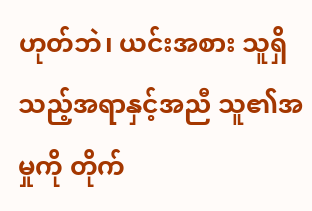ဟုတ်ဘဲ၊ ယင်းအစား သူရှိသည့်အရာနှင့်အညီ သူ၏အမှုကို တိုက်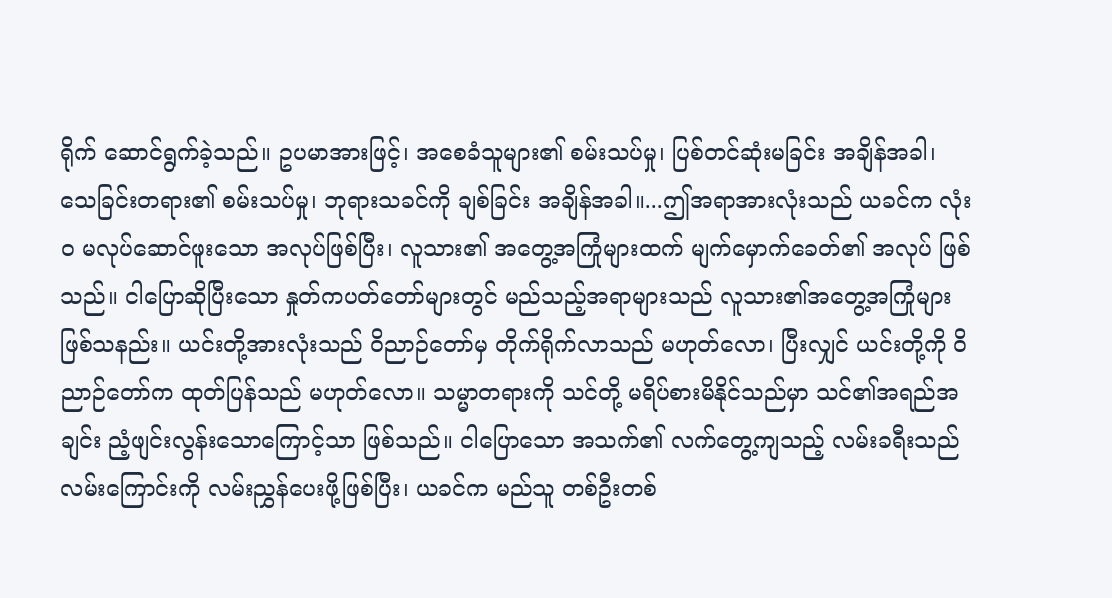ရိုက် ဆောင်ရွက်ခဲ့သည်။ ဥပမာအားဖြင့်၊ အစေခံသူများ၏ စမ်းသပ်မှု၊ ပြစ်တင်ဆုံးမခြင်း အချိန်အခါ၊ သေခြင်းတရား၏ စမ်းသပ်မှု၊ ဘုရားသခင်ကို ချစ်ခြင်း အချိန်အခါ။...ဤအရာအားလုံးသည် ယခင်က လုံးဝ မလုပ်ဆောင်ဖူးသော အလုပ်ဖြစ်ပြီး၊ လူသား၏ အတွေ့အကြုံများထက် မျက်မှောက်ခေတ်၏ အလုပ် ဖြစ်သည်။ ငါပြောဆိုပြီးသော နှုတ်ကပတ်တော်များတွင် မည်သည့်အရာများသည် လူသား၏အတွေ့အကြုံများ ဖြစ်သနည်း။ ယင်းတို့အားလုံးသည် ဝိညာဉ်တော်မှ တိုက်ရိုက်လာသည် မဟုတ်လော၊ ပြီးလျှင် ယင်းတို့ကို ဝိညာဉ်တော်က ထုတ်ပြန်သည် မဟုတ်လော။ သမ္မာတရားကို သင်တို့ မရိပ်စားမိနိုင်သည်မှာ သင်၏အရည်အချင်း ညံ့ဖျင်းလွန်းသောကြောင့်သာ ဖြစ်သည်။ ငါပြောသော အသက်၏ လက်တွေ့ကျသည့် လမ်းခရီးသည် လမ်းကြောင်းကို လမ်းညွှန်ပေးဖို့ဖြစ်ပြီး၊ ယခင်က မည်သူ တစ်ဦးတစ်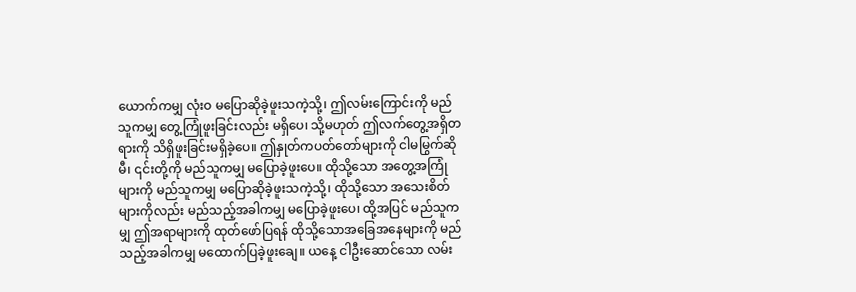ယောက်ကမျှ လုံးဝ မပြောဆိုခဲ့ဖူးသကဲ့သို့၊ ဤလမ်းကြောင်းကို မည်သူကမျှ တွေ့ကြုံဖူးခြင်းလည်း မရှိပေ၊ သို့မဟုတ် ဤလက်တွေ့အရှိတရားကို သိရှိဖူးခြင်းမရှိခဲ့ပေ။ ဤနှုတ်ကပတ်တော်များကို ငါမမြွက်ဆိုမီ၊ ၎င်းတို့ကို မည်သူကမျှ မပြောခဲ့ဖူးပေ။ ထိုသို့သော အတွေ့အကြုံများကို မည်သူကမျှ မပြောဆိုခဲ့ဖူးသကဲ့သို့၊ ထိုသို့သော အသေးစိတ်များကိုလည်း မည်သည့်အခါကမျှ မပြောခဲ့ဖူးပေ၊ ထို့အပြင် မည်သူကမျှ ဤအရာများကို ထုတ်ဖော်ပြရန် ထိုသို့သောအခြေအနေများကို မည်သည့်အခါကမျှ မထောက်ပြခဲ့ဖူးချေ။ ယနေ့ ငါဦးဆောင်သော လမ်း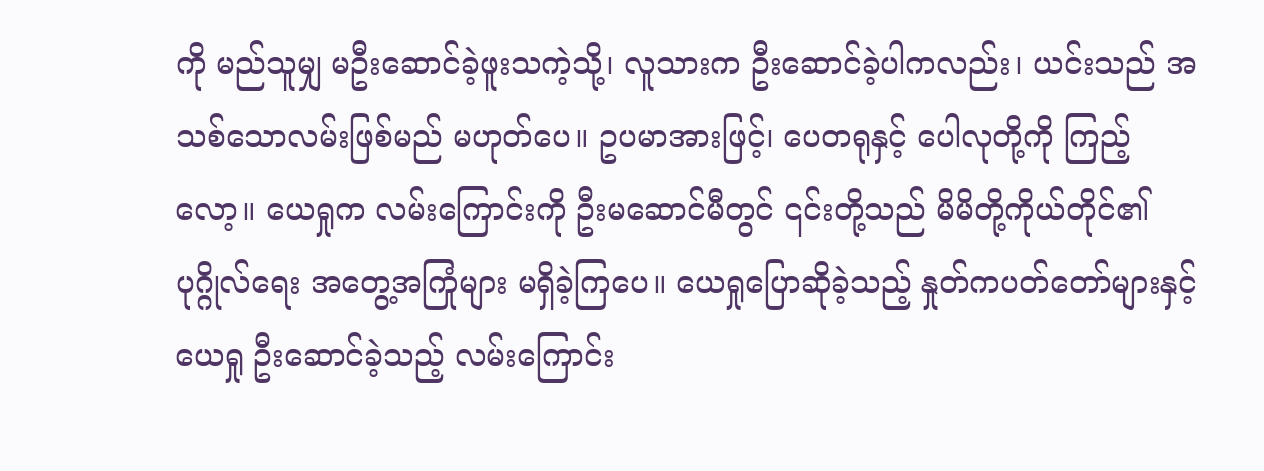ကို မည်သူမျှ မဦးဆောင်ခဲ့ဖူးသကဲ့သို့၊ လူသားက ဦးဆောင်ခဲ့ပါကလည်း၊ ယင်းသည် အသစ်သောလမ်းဖြစ်မည် မဟုတ်ပေ။ ဥပမာအားဖြင့်၊ ပေတရုနှင့် ပေါလုတို့ကို ကြည့်လော့။ ယေရှုက လမ်းကြောင်းကို ဦးမဆောင်မီတွင် ၎င်းတို့သည် မိမိတို့ကိုယ်တိုင်၏ ပုဂ္ဂိုလ်ရေး အတွေ့အကြုံများ မရှိခဲ့ကြပေ။ ယေရှုပြောဆိုခဲ့သည့် နှုတ်ကပတ်တော်များနှင့် ယေရှု ဦးဆောင်ခဲ့သည့် လမ်းကြောင်း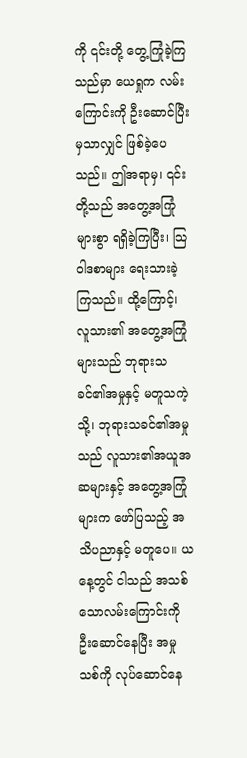ကို ၎င်းတို့ တွေ့ကြုံခဲ့ကြသည်မှာ ယေရှုက လမ်းကြောင်းကို ဦးဆောင်ပြီးမှသာလျှင် ဖြစ်ခဲ့ပေသည်။ ဤအရာမှ၊ ၎င်းတို့သည် အတွေ့အကြုံများစွာ ရရှိခဲ့ကြပြီး၊ သြဝါဒစာများ ရေးသားခဲ့ကြသည်။ ထို့ကြောင့်၊ လူသား၏ အတွေ့အကြုံများသည် ဘုရားသခင်၏အမှုနှင့် မတူသကဲ့သို့၊ ဘုရားသခင်၏အမှုသည် လူသား၏အယူအဆများနှင့် အတွေ့အကြုံများက ဖော်ပြသည့် အသိပညာနှင့် မတူပေ။ ယနေ့တွင် ငါသည် အသစ်သောလမ်းကြောင်းကို ဦးဆောင်နေပြီး အမှုသစ်ကို လုပ်ဆောင်နေ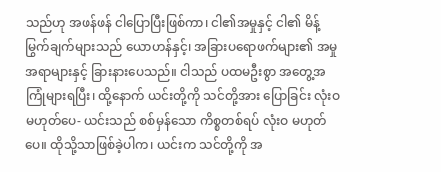သည်ဟု အဖန်ဖန် ငါပြောပြီးဖြစ်ကာ၊ ငါ၏အမှုနှင့် ငါ၏ မိန့်မြွက်ချက်များသည် ယောဟန်နှင့်၊ အခြားပရောဖက်များ၏ အမှုအရာများနှင့် ခြားနားပေသည်။ ငါသည် ပထမဦးစွာ အတွေ့အကြုံများရပြီး၊ ထို့နောက် ယင်းတို့ကို သင်တို့အား ပြောခြင်း လုံးဝမဟုတ်ပေ- ယင်းသည် စစ်မှန်သော ကိစ္စတစ်ရပ် လုံးဝ မဟုတ်ပေ။ ထိုသို့သာဖြစ်ခဲ့ပါက၊ ယင်းက သင်တို့ကို အ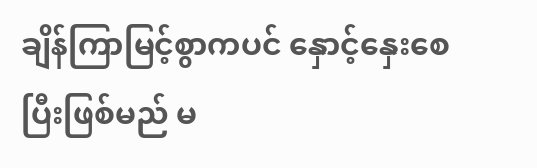ချိန်ကြာမြင့်စွာကပင် နှောင့်နှေးစေပြီးဖြစ်မည် မ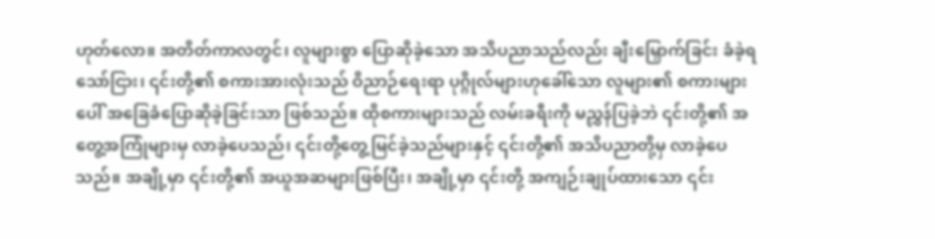ဟုတ်လော။ အတိတ်ကာလတွင်၊ လူများစွာ ပြောဆိုခဲ့သော အသိပညာသည်လည်း ချီးမြှောက်ခြင်း ခံခဲ့ရသော်ငြား၊ ၎င်းတို့၏ စကားအားလုံးသည် ဝိညာဉ်ရေးရာ ပုဂ္ဂိုလ်များဟုခေါ်သော လူများ၏ စကားများပေါ် အခြေခံပြောဆိုခဲ့ခြင်းသာ ဖြစ်သည်။ ထိုစကားများသည် လမ်းခရီးကို မညွှန်ပြခဲ့ဘဲ ၎င်းတို့၏ အတွေ့အကြုံများမှ လာခဲ့ပေသည်၊ ၎င်းတို့တွေ့မြင်ခဲ့သည်များနှင့် ၎င်းတို့၏ အသိပညာတို့မှ လာခဲ့ပေသည်။ အချို့မှာ ၎င်းတို့၏ အယူအဆများဖြစ်ပြီး၊ အချို့မှာ ၎င်းတို့ အကျဉ်းချုပ်ထားသော ၎င်း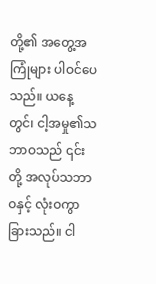တို့၏ အတွေ့အကြုံများ ပါဝင်ပေသည်။ ယနေ့တွင်၊ ငါ့အမှု၏သဘာဝသည် ၎င်းတို့ အလုပ်သဘာဝနှင့် လုံးဝကွာခြားသည်။ ငါ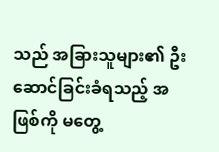သည် အခြားသူများ၏ ဦးဆောင်ခြင်းခံရသည့် အဖြစ်ကို မတွေ့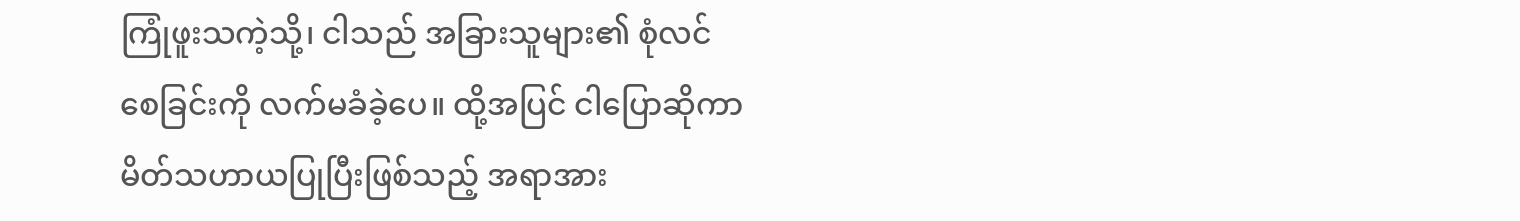ကြုံဖူးသကဲ့သို့၊ ငါသည် အခြားသူများ၏ စုံလင်စေခြင်းကို လက်မခံခဲ့ပေ။ ထို့အပြင် ငါပြောဆိုကာ မိတ်သဟာယပြုပြီးဖြစ်သည့် အရာအား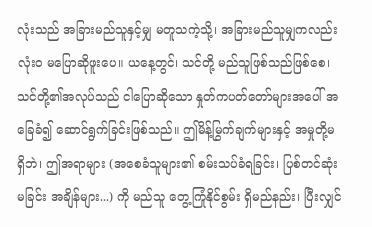လုံးသည် အခြားမည်သူနှင့်မျှ မတူသကဲ့သို့၊ အခြားမည်သူမျှကလည်း လုံးဝ မပြောဆိုဖူးပေ။ ယနေ့တွင်၊ သင်တို့ မည်သူဖြစ်သည်ဖြစ်စေ၊ သင်တို့၏အလုပ်သည် ငါပြောဆိုသော နှုတ်ကပတ်တော်များအပေါ် အခြေခံ၍ ဆောင်ရွက်ခြင်းဖြစ်သည်။ ဤမိန့်မြွက်ချက်များနှင့် အမှုတို့မရှိဘဲ၊ ဤအရာများ (အစေခံသူများ၏ စမ်းသပ်ခံရခြင်း၊ ပြစ်တင်ဆုံးမခြင်း အချိန်များ...) ကို မည်သူ တွေ့ကြုံနိုင်စွမ်း ရှိမည်နည်း၊ ပြီးလျှင်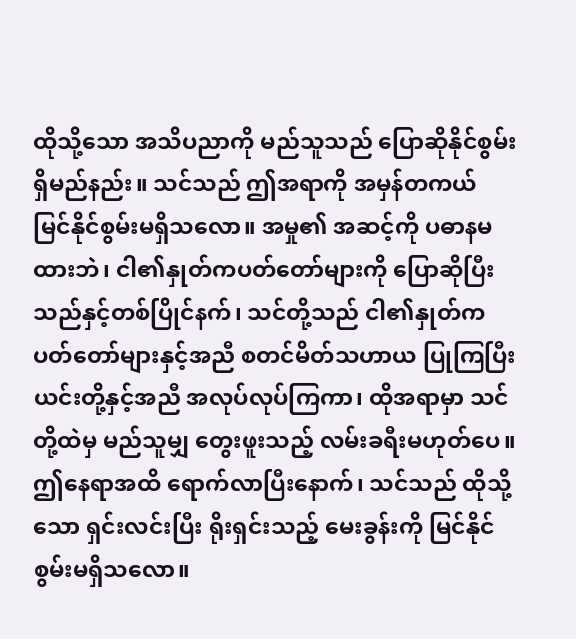ထိုသို့သော အသိပညာကို မည်သူသည် ပြောဆိုနိုင်စွမ်း ရှိမည်နည်း။ သင်သည် ဤအရာကို အမှန်တကယ် မြင်နိုင်စွမ်းမရှိသလော။ အမှု၏ အဆင့်ကို ပဓာနမထားဘဲ၊ ငါ၏နှုတ်ကပတ်တော်များကို ပြောဆိုပြီးသည်နှင့်တစ်ပြိုင်နက်၊ သင်တို့သည် ငါ၏နှုတ်ကပတ်တော်များနှင့်အညီ စတင်မိတ်သဟာယ ပြုကြပြီး ယင်းတို့နှင့်အညီ အလုပ်လုပ်ကြကာ၊ ထိုအရာမှာ သင်တို့ထဲမှ မည်သူမျှ တွေးဖူးသည့် လမ်းခရီးမဟုတ်ပေ။ ဤနေရာအထိ ရောက်လာပြီးနောက်၊ သင်သည် ထိုသို့သော ရှင်းလင်းပြီး ရိုးရှင်းသည့် မေးခွန်းကို မြင်နိုင်စွမ်းမရှိသလော။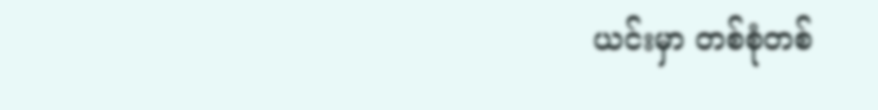ယင်းမှာ တစ်စုံတစ်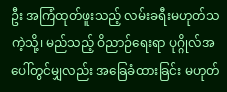ဦး အကြံထုတ်ဖူးသည့် လမ်းခရီးမဟုတ်သကဲ့သို့၊ မည်သည့် ဝိညာဉ်ရေးရာ ပုဂ္ဂိုလ်အပေါ်တွင်မျှလည်း အခြေခံထားခြင်း မဟုတ်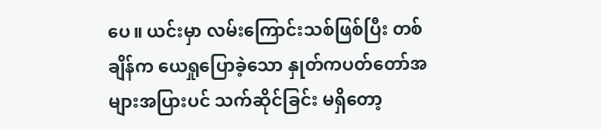ပေ။ ယင်းမှာ လမ်းကြောင်းသစ်ဖြစ်ပြီး တစ်ချိန်က ယေရှုပြောခဲ့သော နှုတ်ကပတ်တော်အများအပြားပင် သက်ဆိုင်ခြင်း မရှိတော့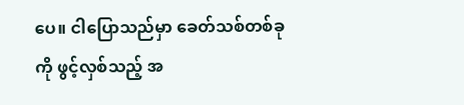ပေ။ ငါပြောသည်မှာ ခေတ်သစ်တစ်ခုကို ဖွင့်လှစ်သည့် အ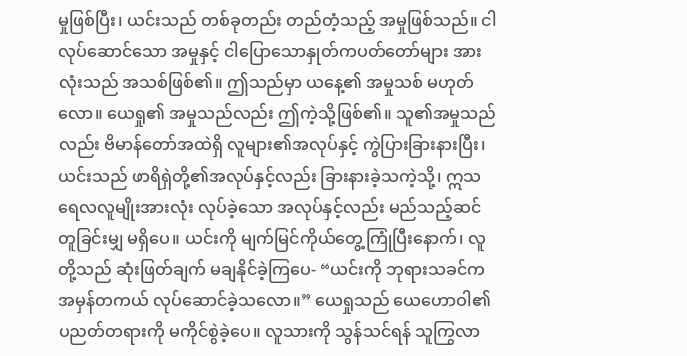မှုဖြစ်ပြီး၊ ယင်းသည် တစ်ခုတည်း တည်တံ့သည့် အမှုဖြစ်သည်။ ငါလုပ်ဆောင်သော အမှုနှင့် ငါပြောသောနှုတ်ကပတ်တော်များ အားလုံးသည် အသစ်ဖြစ်၏။ ဤသည်မှာ ယနေ့၏ အမှုသစ် မဟုတ်လော။ ယေရှု၏ အမှုသည်လည်း ဤကဲ့သို့ဖြစ်၏။ သူ၏အမှုသည်လည်း ဗိမာန်တော်အထဲရှိ လူများ၏အလုပ်နှင့် ကွဲပြားခြားနားပြီး၊ ယင်းသည် ဖာရိရှဲတို့၏အလုပ်နှင့်လည်း ခြားနားခဲ့သကဲ့သို့၊ ဣသရေလလူမျိုးအားလုံး လုပ်ခဲ့သော အလုပ်နှင့်လည်း မည်သည့်ဆင်တူခြင်းမျှ မရှိပေ။ ယင်းကို မျက်မြင်ကိုယ်တွေ့ကြုံပြီးနောက်၊ လူတို့သည် ဆုံးဖြတ်ချက် မချနိုင်ခဲ့ကြပေ- “ယင်းကို ဘုရားသခင်က အမှန်တကယ် လုပ်ဆောင်ခဲ့သလော။” ယေရှုသည် ယေဟောဝါ၏ ပညတ်တရားကို မကိုင်စွဲခဲ့ပေ။ လူသားကို သွန်သင်ရန် သူကြွလာ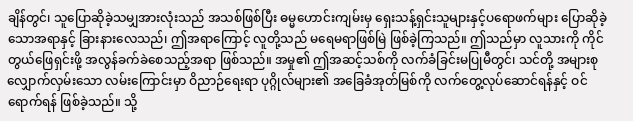ချိန်တွင်၊ သူပြောဆိုခဲ့သမျှအားလုံးသည် အသစ်ဖြစ်ပြီး ဓမ္မဟောင်းကျမ်းမှ ရှေးသန့်ရှင်းသူများနှင့်ပရောဖက်များ ပြောဆိုခဲ့သောအရာနှင့် ခြားနားလေသည်၊ ဤအရာကြောင့် လူတို့သည် မရေမရာဖြစ်မြဲ ဖြစ်ခဲ့ကြသည်။ ဤသည်မှာ လူသားကို ကိုင်တွယ်ဖြေရှင်းဖို့ အလွန်ခက်ခဲစေသည့်အရာ ဖြစ်သည်။ အမှု၏ ဤအဆင့်သစ်ကို လက်ခံခြင်းမပြုမီတွင်၊ သင်တို့ အများစုလျှောက်လှမ်းသော လမ်းကြောင်းမှာ ဝိညာဉ်ရေးရာ ပုဂ္ဂိုလ်များ၏ အခြေခံအုတ်မြစ်ကို လက်တွေ့လုပ်ဆောင်ရန်နှင့် ဝင်ရောက်ရန် ဖြစ်ခဲ့သည်။ သို့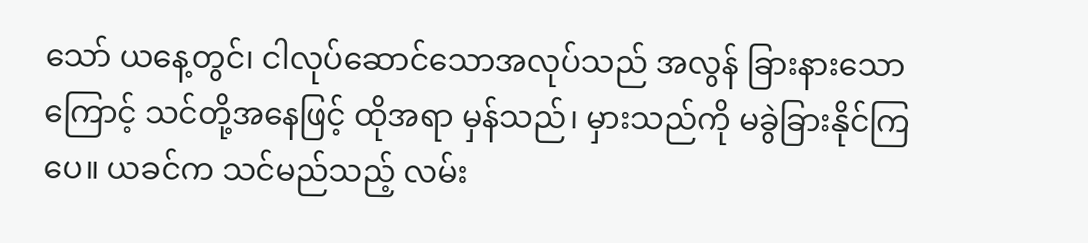သော် ယနေ့တွင်၊ ငါလုပ်ဆောင်သောအလုပ်သည် အလွန် ခြားနားသောကြောင့် သင်တို့အနေဖြင့် ထိုအရာ မှန်သည်၊ မှားသည်ကို မခွဲခြားနိုင်ကြပေ။ ယခင်က သင်မည်သည့် လမ်း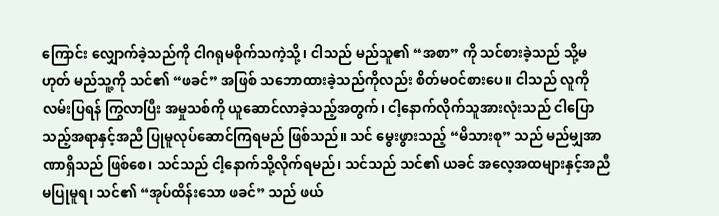ကြောင်း လျှောက်ခဲ့သည်ကို ငါဂရုမစိုက်သကဲ့သို့၊ ငါသည် မည်သူ၏ “အစာ” ကို သင်စားခဲ့သည် သို့မဟုတ် မည်သူ့ကို သင်၏ “ဖခင်” အဖြစ် သဘောထားခဲ့သည်ကိုလည်း စိတ်မဝင်စားပေ။ ငါသည် လူကို လမ်းပြရန် ကြွလာပြီး အမှုသစ်ကို ယူဆောင်လာခဲ့သည့်အတွက်၊ ငါ့နောက်လိုက်သူအားလုံးသည် ငါပြောသည့်အရာနှင့်အညီ ပြုမူလုပ်ဆောင်ကြရမည် ဖြစ်သည်။ သင် မွေးဖွားသည့် “မိသားစု” သည် မည်မျှအာဏာရှိသည် ဖြစ်စေ၊ သင်သည် ငါ့နောက်သို့လိုက်ရမည်၊ သင်သည် သင်၏ ယခင် အလေ့အထများနှင့်အညီ မပြုမူရ၊ သင်၏ “အုပ်ထိန်းသော ဖခင်” သည် ဖယ်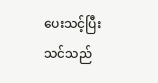ပေးသင့်ပြီး သင်သည်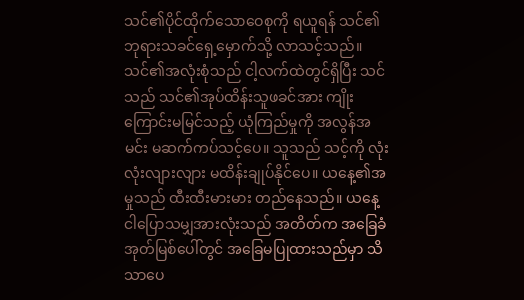သင်၏ပိုင်ထိုက်သောဝေစုကို ရယူရန် သင်၏ဘုရားသခင်ရှေ့မှောက်သို့ လာသင့်သည်။ သင်၏အလုံးစုံသည် ငါ့လက်ထဲတွင်ရှိပြီး သင်သည် သင်၏အုပ်ထိန်းသူဖခင်အား ကျိုးကြောင်းမမြင်သည့် ယုံကြည်မှုကို အလွန်အမင်း မဆက်ကပ်သင့်ပေ။ သူသည် သင့်ကို လုံးလုံးလျားလျား မထိန်းချုပ်နိုင်ပေ။ ယနေ့၏အမှုသည် ထီးထီးမားမား တည်နေသည်။ ယနေ့ ငါပြောသမျှအားလုံးသည် အတိတ်က အခြေခံအုတ်မြစ်ပေါ်တွင် အခြေမပြုထားသည်မှာ သိသာပေ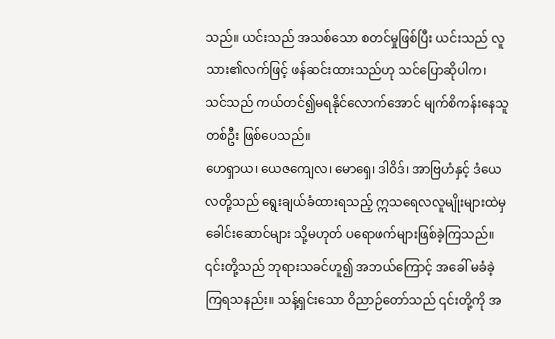သည်။ ယင်းသည် အသစ်သော စတင်မှုဖြစ်ပြီး ယင်းသည် လူသား၏လက်ဖြင့် ဖန်ဆင်းထားသည်ဟု သင်ပြောဆိုပါက၊ သင်သည် ကယ်တင်၍မရနိုင်လောက်အောင် မျက်စိကန်းနေသူ တစ်ဦး ဖြစ်ပေသည်။
ဟေရှာယ၊ ယေဇကျေလ၊ မောရှေ၊ ဒါဝိဒ်၊ အာဗြဟံနှင့် ဒံယေလတို့သည် ရွေးချယ်ခံထားရသည့် ဣသရေလလူမျိုးများထဲမှ ခေါင်းဆောင်များ သို့မဟုတ် ပရောဖက်များဖြစ်ခဲ့ကြသည်။ ၎င်းတို့သည် ဘုရားသခင်ဟူ၍ အဘယ်ကြောင့် အခေါ် မခံခဲ့ကြရသနည်း။ သန့်ရှင်းသော ဝိညာဉ်တော်သည် ၎င်းတို့ကို အ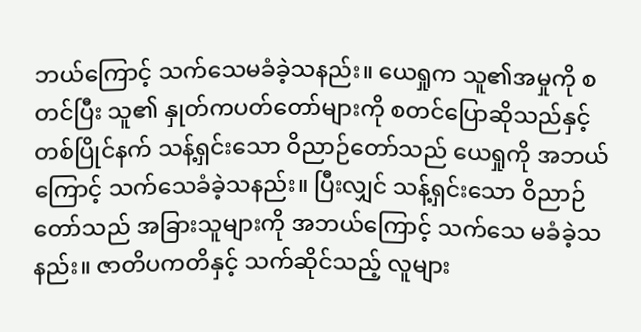ဘယ်ကြောင့် သက်သေမခံခဲ့သနည်း။ ယေရှုက သူ၏အမှုကို စတင်ပြီး သူ၏ နှုတ်ကပတ်တော်များကို စတင်ပြောဆိုသည်နှင့် တစ်ပြိုင်နက် သန့်ရှင်းသော ဝိညာဉ်တော်သည် ယေရှုကို အဘယ်ကြောင့် သက်သေခံခဲ့သနည်း။ ပြီးလျှင် သန့်ရှင်းသော ဝိညာဉ်တော်သည် အခြားသူများကို အဘယ်ကြောင့် သက်သေ မခံခဲ့သနည်း။ ဇာတိပကတိနှင့် သက်ဆိုင်သည့် လူများ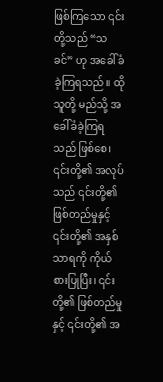ဖြစ်ကြသော ၎င်းတို့သည် “သခင်” ဟု အခေါ်ခံခဲ့ကြရသည်။ ထိုသူတို့ မည်သို့ အခေါ်ခံခဲ့ကြရသည် ဖြစ်စေ၊ ၎င်းတို့၏ အလုပ်သည် ၎င်းတို့၏ ဖြစ်တည်မှုနှင့် ၎င်းတို့၏ အနှစ်သာရကို ကိုယ်စားပြုပြီး၊ ၎င်းတို့၏ ဖြစ်တည်မှုနှင့် ၎င်းတို့၏ အ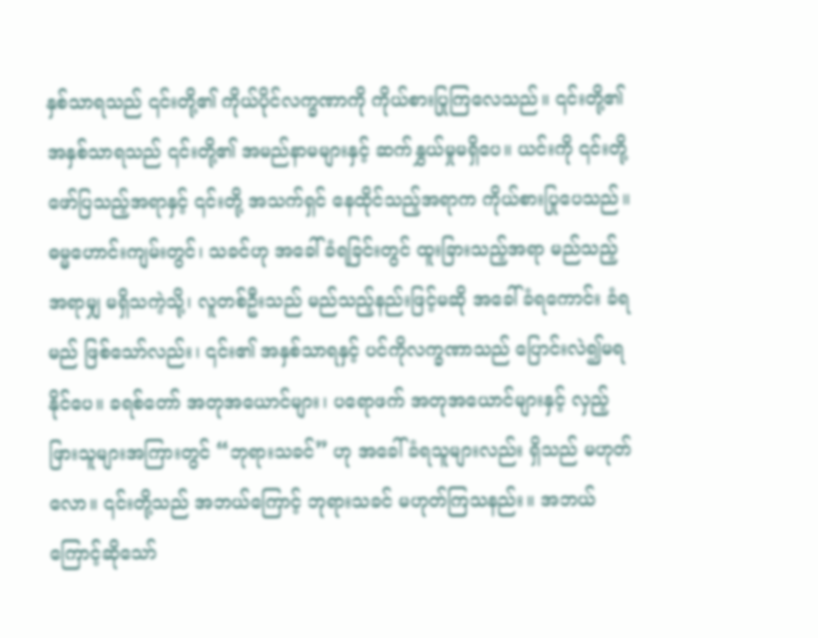နှစ်သာရသည် ၎င်းတို့၏ ကိုယ်ပိုင်လက္ခဏာကို ကိုယ်စားပြုကြလေသည်။ ၎င်းတို့၏ အနှစ်သာရသည် ၎င်းတို့၏ အမည်နာမများနှင့် ဆက်နွှယ်မှုမရှိပေ။ ယင်းကို ၎င်းတို့ ဖော်ပြသည့်အရာနှင့် ၎င်းတို့ အသက်ရှင် နေထိုင်သည့်အရာက ကိုယ်စားပြုပေသည်။ ဓမ္မဟောင်းကျမ်းတွင်၊ သခင်ဟု အခေါ်ခံရခြင်းတွင် ထူးခြားသည့်အရာ မည်သည့်အရာမျှ မရှိသကဲ့သို့၊ လူတစ်ဦးသည် မည်သည့်နည်းဖြင့်မဆို အခေါ်ခံရကောင်း ခံရမည် ဖြစ်သော်လည်း၊ ၎င်း၏ အနှစ်သာရနှင့် ပင်ကိုလက္ခဏာသည် ပြောင်းလဲ၍မရနိုင်ပေ။ ခရစ်တော် အတုအယောင်များ၊ ပရောဖက် အတုအယောင်များနှင့် လှည့်ဖြားသူများအကြားတွင် “ဘုရားသခင်” ဟု အခေါ်ခံရသူများလည်း ရှိသည် မဟုတ်လော။ ၎င်းတို့သည် အဘယ်ကြောင့် ဘုရားသခင် မဟုတ်ကြသနည်း။ အဘယ်ကြောင့်ဆိုသော်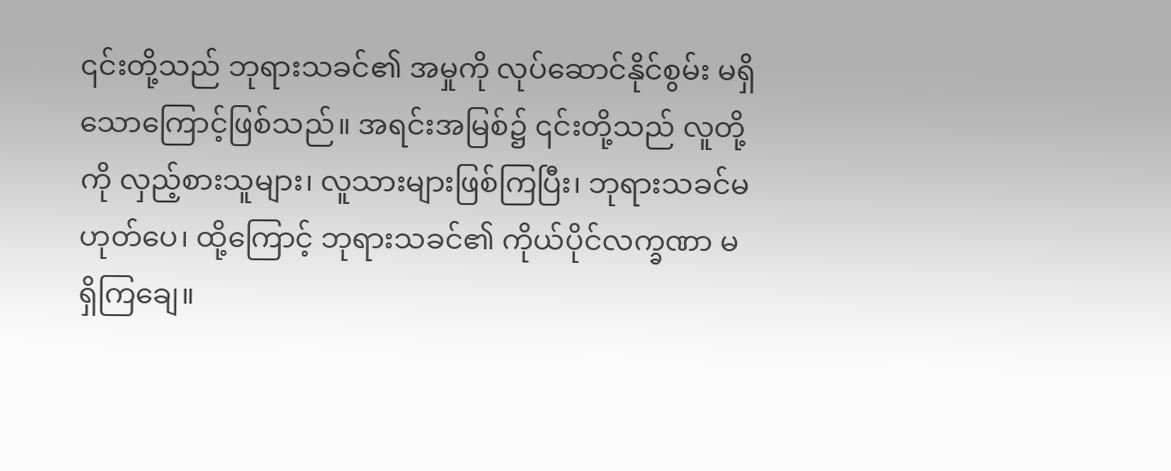၎င်းတို့သည် ဘုရားသခင်၏ အမှုကို လုပ်ဆောင်နိုင်စွမ်း မရှိသောကြောင့်ဖြစ်သည်။ အရင်းအမြစ်၌ ၎င်းတို့သည် လူတို့ကို လှည့်စားသူများ၊ လူသားများဖြစ်ကြပြီး၊ ဘုရားသခင်မဟုတ်ပေ၊ ထို့ကြောင့် ဘုရားသခင်၏ ကိုယ်ပိုင်လက္ခဏာ မရှိကြချေ။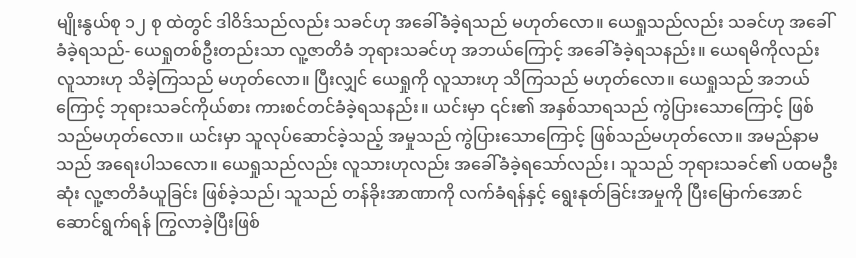မျိုးနွယ်စု ၁၂ စု ထဲတွင် ဒါဝိဒ်သည်လည်း သခင်ဟု အခေါ်ခံခဲ့ရသည် မဟုတ်လော။ ယေရှုသည်လည်း သခင်ဟု အခေါ်ခံခဲ့ရသည်- ယေရှုတစ်ဦးတည်းသာ လူ့ဇာတိခံ ဘုရားသခင်ဟု အဘယ်ကြောင့် အခေါ်ခံခဲ့ရသနည်း။ ယေရမိကိုလည်း လူသားဟု သိခဲ့ကြသည် မဟုတ်လော။ ပြီးလျှင် ယေရှုကို လူသားဟု သိကြသည် မဟုတ်လော။ ယေရှုသည် အဘယ်ကြောင့် ဘုရားသခင်ကိုယ်စား ကားစင်တင်ခံခဲ့ရသနည်း။ ယင်းမှာ ၎င်း၏ အနှစ်သာရသည် ကွဲပြားသောကြောင့် ဖြစ်သည်မဟုတ်လော။ ယင်းမှာ သူလုပ်ဆောင်ခဲ့သည့် အမှုသည် ကွဲပြားသောကြောင့် ဖြစ်သည်မဟုတ်လော။ အမည်နာမသည် အရေးပါသလော။ ယေရှုသည်လည်း လူသားဟုလည်း အခေါ်ခံခဲ့ရသော်လည်း၊ သူသည် ဘုရားသခင်၏ ပထမဦးဆုံး လူ့ဇာတိခံယူခြင်း ဖြစ်ခဲ့သည်၊ သူသည် တန်ခိုးအာဏာကို လက်ခံရန်နှင့် ရွေးနုတ်ခြင်းအမှုကို ပြီးမြောက်အောင်ဆောင်ရွက်ရန် ကြွလာခဲ့ပြီးဖြစ်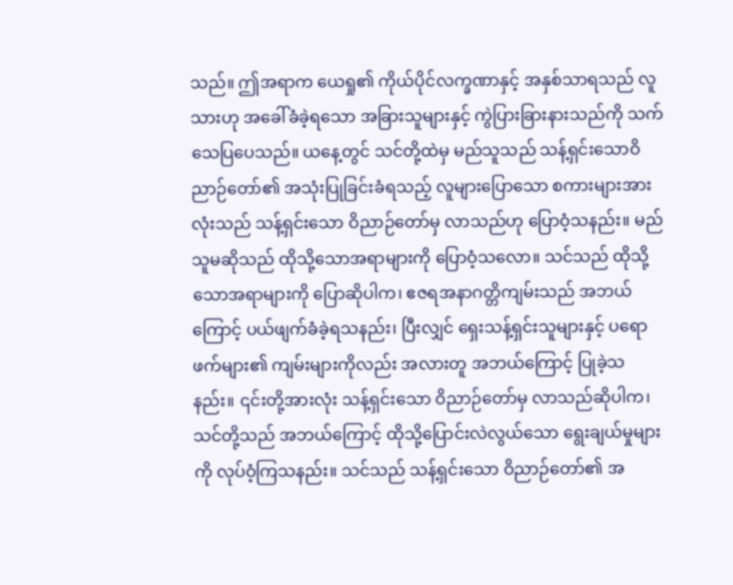သည်။ ဤအရာက ယေရှု၏ ကိုယ်ပိုင်လက္ခဏာနှင့် အနှစ်သာရသည် လူသားဟု အခေါ်ခံခဲ့ရသော အခြားသူများနှင့် ကွဲပြားခြားနားသည်ကို သက်သေပြပေသည်။ ယနေ့တွင် သင်တို့ထဲမှ မည်သူသည် သန့်ရှင်းသောဝိညာဉ်တော်၏ အသုံးပြုခြင်းခံရသည့် လူများပြောသော စကားများအားလုံးသည် သန့်ရှင်းသော ဝိညာဉ်တော်မှ လာသည်ဟု ပြောဝံ့သနည်း။ မည်သူမဆိုသည် ထိုသို့သောအရာများကို ပြောဝံ့သလော။ သင်သည် ထိုသို့သောအရာများကို ပြောဆိုပါက၊ ဧဇရအနာဂတ္တိကျမ်းသည် အဘယ်ကြောင့် ပယ်ဖျက်ခံခဲ့ရသနည်း၊ ပြီးလျှင် ရှေးသန့်ရှင်းသူများနှင့် ပရောဖက်များ၏ ကျမ်းများကိုလည်း အလားတူ အဘယ်ကြောင့် ပြုခဲ့သနည်း။ ၎င်းတို့အားလုံး သန့်ရှင်းသော ဝိညာဉ်တော်မှ လာသည်ဆိုပါက၊ သင်တို့သည် အဘယ်ကြောင့် ထိုသို့ပြောင်းလဲလွယ်သော ရွေးချယ်မှုများကို လုပ်ဝံ့ကြသနည်း။ သင်သည် သန့်ရှင်းသော ဝိညာဉ်တော်၏ အ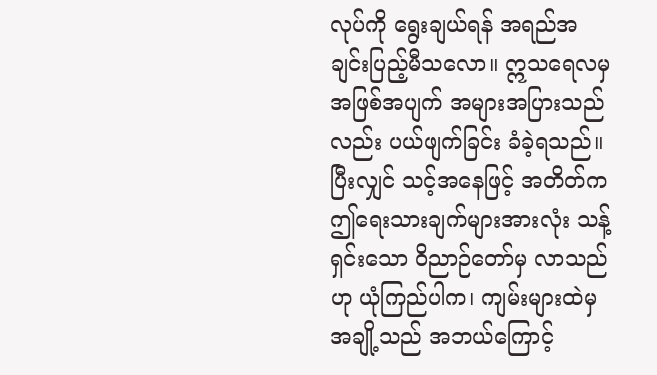လုပ်ကို ရွေးချယ်ရန် အရည်အချင်းပြည့်မီသလော။ ဣသရေလမှ အဖြစ်အပျက် အများအပြားသည်လည်း ပယ်ဖျက်ခြင်း ခံခဲ့ရသည်။ ပြီးလျှင် သင့်အနေဖြင့် အတိတ်က ဤရေးသားချက်များအားလုံး သန့်ရှင်းသော ဝိညာဉ်တော်မှ လာသည်ဟု ယုံကြည်ပါက၊ ကျမ်းများထဲမှ အချို့သည် အဘယ်ကြောင့်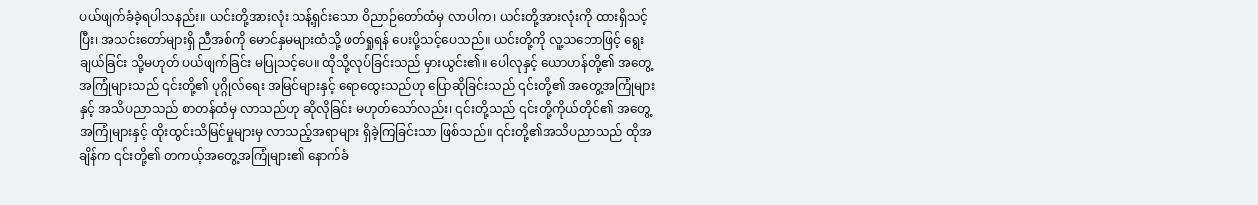ပယ်ဖျက်ခံခဲ့ရပါသနည်း။ ယင်းတို့အားလုံး သန့်ရှင်းသော ဝိညာဉ်တော်ထံမှ လာပါက၊ ယင်းတို့အားလုံးကို ထားရှိသင့်ပြီး၊ အသင်းတော်များရှိ ညီအစ်ကို မောင်နှမများထံသို့ ဖတ်ရှုရန် ပေးပို့သင့်ပေသည်။ ယင်းတို့ကို လူ့သဘောဖြင့် ရွေးချယ်ခြင်း သို့မဟုတ် ပယ်ဖျက်ခြင်း မပြုသင့်ပေ။ ထိုသို့လုပ်ခြင်းသည် မှားယွင်း၏။ ပေါလုနှင့် ယောဟန်တို့၏ အတွေ့အကြုံများသည် ၎င်းတို့၏ ပုဂ္ဂိုလ်ရေး အမြင်များနှင့် ရောထွေးသည်ဟု ပြောဆိုခြင်းသည် ၎င်းတို့၏ အတွေ့အကြုံများနှင့် အသိပညာသည် စာတန်ထံမှ လာသည်ဟု ဆိုလိုခြင်း မဟုတ်သော်လည်း၊ ၎င်းတို့သည် ၎င်းတို့ကိုယ်တိုင်၏ အတွေ့အကြုံများနှင့် ထိုးထွင်းသိမြင်မှုများမှ လာသည့်အရာများ ရှိခဲ့ကြခြင်းသာ ဖြစ်သည်။ ၎င်းတို့၏အသိပညာသည် ထိုအချိန်က ၎င်းတို့၏ တကယ့်အတွေ့အကြုံများ၏ နောက်ခံ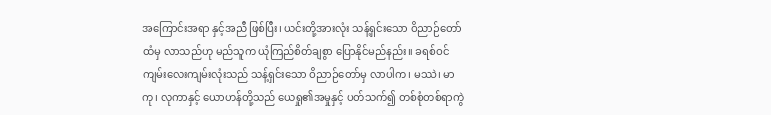အကြောင်းအရာ နှင့်အညီ ဖြစ်ပြီး၊ ယင်းတို့အားလုံး သန့်ရှင်းသော ဝိညာဉ်တော်ထံမှ လာသည်ဟု မည်သူက ယုံကြည်စိတ်ချစွာ ပြောနိုင်မည်နည်း။ ခရစ်ဝင်ကျမ်းလေးကျမ်းလုံးသည် သန့်ရှင်းသော ဝိညာဉ်တော်မှ လာပါက၊ မဿဲ၊ မာကု၊ လုကာနှင့် ယောဟန်တို့သည် ယေရှု၏အမှုနှင့် ပတ်သက်၍ တစ်စုံတစ်ရာကွဲ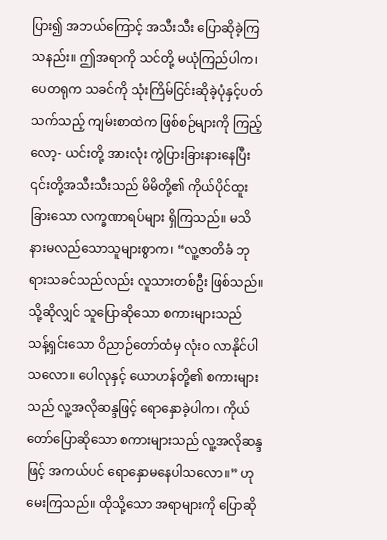ပြား၍ အဘယ်ကြောင့် အသီးသီး ပြောဆိုခဲ့ကြသနည်း။ ဤအရာကို သင်တို့ မယုံကြည်ပါက၊ ပေတရုက သခင်ကို သုံးကြိမ်ငြင်းဆိုခဲ့ပုံနှင့်ပတ်သက်သည့် ကျမ်းစာထဲက ဖြစ်စဉ်များကို ကြည့်လော့- ယင်းတို့ အားလုံး ကွဲပြားခြားနားနေပြီး ၎င်းတို့အသီးသီးသည် မိမိတို့၏ ကိုယ်ပိုင်ထူးခြားသော လက္ခဏာရပ်များ ရှိကြသည်။ မသိနားမလည်သောသူများစွာက၊ “လူ့ဇာတိခံ ဘုရားသခင်သည်လည်း လူသားတစ်ဦး ဖြစ်သည်။ သို့ဆိုလျှင် သူပြောဆိုသော စကားများသည် သန့်ရှင်းသော ဝိညာဉ်တော်ထံမှ လုံးဝ လာနိုင်ပါသလော။ ပေါလုနှင့် ယောဟန်တို့၏ စကားများသည် လူ့အလိုဆန္ဒဖြင့် ရောနှောခဲ့ပါက၊ ကိုယ်တော်ပြောဆိုသော စကားများသည် လူ့အလိုဆန္ဒဖြင့် အကယ်ပင် ရောနှောမနေပါသလော။” ဟု မေးကြသည်။ ထိုသို့သော အရာများကို ပြောဆို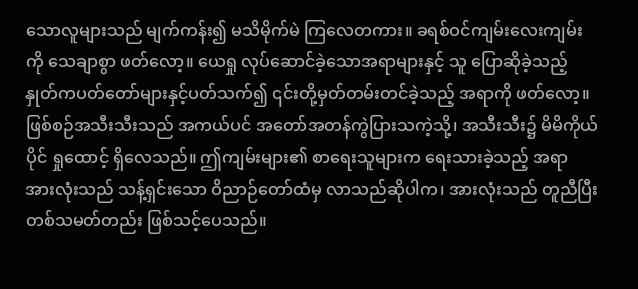သောလူများသည် မျက်ကန်း၍ မသိမိုက်မဲ ကြလေတကား။ ခရစ်ဝင်ကျမ်းလေးကျမ်းကို သေချာစွာ ဖတ်လော့။ ယေရှု လုပ်ဆောင်ခဲ့သောအရာများနှင့် သူ ပြောဆိုခဲ့သည့် နှုတ်ကပတ်တော်များနှင့်ပတ်သက်၍ ၎င်းတို့မှတ်တမ်းတင်ခဲ့သည့် အရာကို ဖတ်လော့။ ဖြစ်စဉ်အသီးသီးသည် အကယ်ပင် အတော်အတန်ကွဲပြားသကဲ့သို့၊ အသီးသီး၌ မိမိကိုယ်ပိုင် ရှုထောင့် ရှိလေသည်။ ဤကျမ်းများ၏ စာရေးသူများက ရေးသားခဲ့သည့် အရာ အားလုံးသည် သန့်ရှင်းသော ဝိညာဉ်တော်ထံမှ လာသည်ဆိုပါက၊ အားလုံးသည် တူညီပြီး တစ်သမတ်တည်း ဖြစ်သင့်ပေသည်။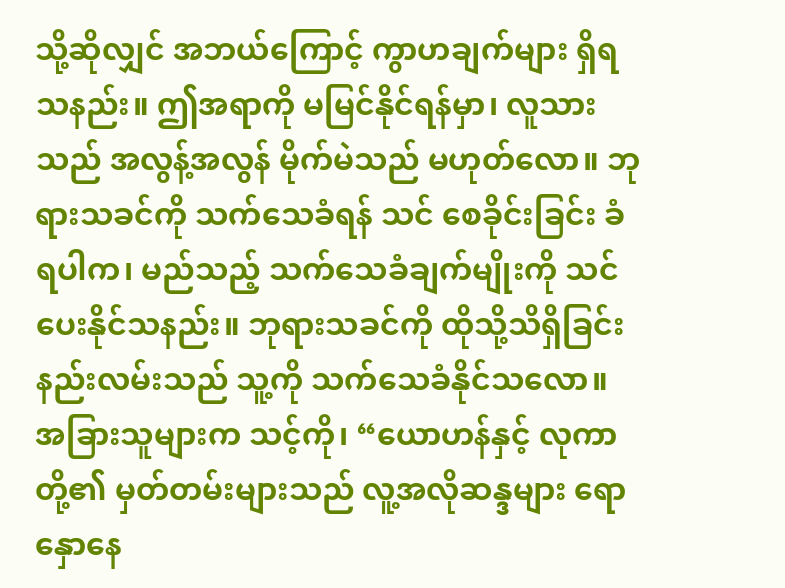သို့ဆိုလျှင် အဘယ်ကြောင့် ကွာဟချက်များ ရှိရသနည်း။ ဤအရာကို မမြင်နိုင်ရန်မှာ၊ လူသားသည် အလွန့်အလွန် မိုက်မဲသည် မဟုတ်လော။ ဘုရားသခင်ကို သက်သေခံရန် သင် စေခိုင်းခြင်း ခံရပါက၊ မည်သည့် သက်သေခံချက်မျိုးကို သင်ပေးနိုင်သနည်း။ ဘုရားသခင်ကို ထိုသို့သိရှိခြင်းနည်းလမ်းသည် သူ့ကို သက်သေခံနိုင်သလော။ အခြားသူများက သင့်ကို၊ “ယောဟန်နှင့် လုကာတို့၏ မှတ်တမ်းများသည် လူ့အလိုဆန္ဒများ ရောနှောနေ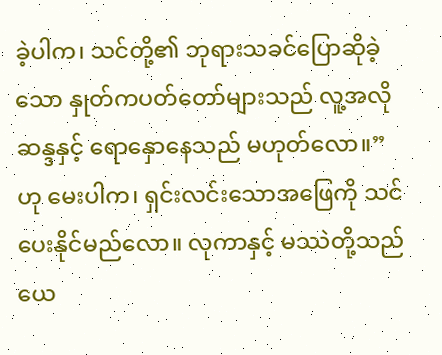ခဲ့ပါက၊ သင်တို့၏ ဘုရားသခင်ပြောဆိုခဲ့သော နှုတ်ကပတ်တော်များသည် လူ့အလိုဆန္ဒနှင့် ရောနှောနေသည် မဟုတ်လော။” ဟု မေးပါက၊ ရှင်းလင်းသောအဖြေကို သင်ပေးနိုင်မည်လော။ လုကာနှင့် မဿဲတို့သည် ယေ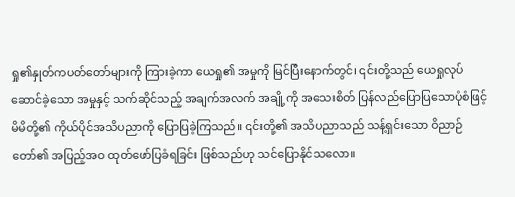ရှု၏နှုတ်ကပတ်တော်များကို ကြားခဲ့ကာ ယေရှု၏ အမှုကို မြင်ပြီးနောက်တွင်၊ ၎င်းတို့သည် ယေရှုလုပ်ဆောင်ခဲ့သော အမှုနှင့် သက်ဆိုင်သည့် အချက်အလက် အချို့ကို အသေးစိတ် ပြန်လည်ပြောပြသောပုံစံဖြင့် မိမိတို့၏ ကိုယ်ပိုင်အသိပညာကို ပြောပြခဲ့ကြသည်။ ၎င်းတို့၏ အသိပညာသည် သန့်ရှင်းသော ဝိညာဉ်တော်၏ အပြည့်အဝ ထုတ်ဖော်ပြခံရခြင်း ဖြစ်သည်ဟု သင်ပြောနိုင်သလော။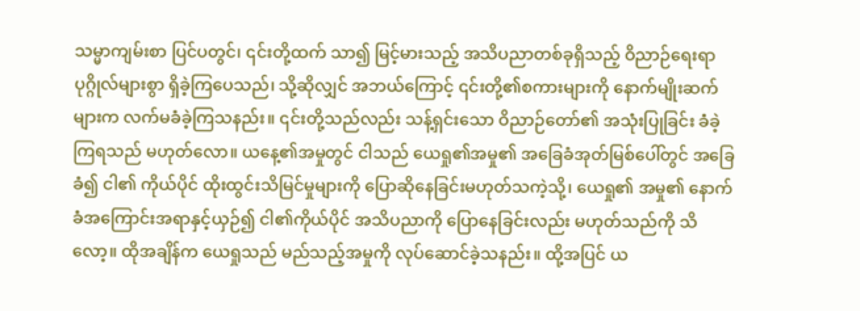သမ္မာကျမ်းစာ ပြင်ပတွင်၊ ၎င်းတို့ထက် သာ၍ မြင့်မားသည့် အသိပညာတစ်ခုရှိသည့် ဝိညာဉ်ရေးရာ ပုဂ္ဂိုလ်များစွာ ရှိခဲ့ကြပေသည်၊ သို့ဆိုလျှင် အဘယ်ကြောင့် ၎င်းတို့၏စကားများကို နောက်မျိုးဆက်များက လက်မခံခဲ့ကြသနည်း။ ၎င်းတို့သည်လည်း သန့်ရှင်းသော ဝိညာဉ်တော်၏ အသုံးပြုခြင်း ခံခဲ့ကြရသည် မဟုတ်လော။ ယနေ့၏အမှုတွင် ငါသည် ယေရှု၏အမှု၏ အခြေခံအုတ်မြစ်ပေါ်တွင် အခြေခံ၍ ငါ၏ ကိုယ်ပိုင် ထိုးထွင်းသိမြင်မှုများကို ပြောဆိုနေခြင်းမဟုတ်သကဲ့သို့၊ ယေရှု၏ အမှု၏ နောက်ခံအကြောင်းအရာနှင့်ယှဉ်၍ ငါ၏ကိုယ်ပိုင် အသိပညာကို ပြောနေခြင်းလည်း မဟုတ်သည်ကို သိလော့။ ထိုအချိန်က ယေရှုသည် မည်သည့်အမှုကို လုပ်ဆောင်ခဲ့သနည်း။ ထို့အပြင် ယ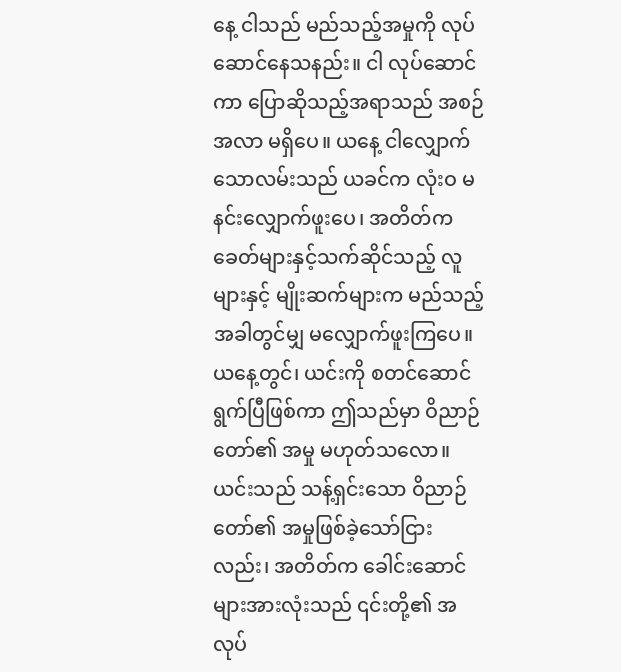နေ့ ငါသည် မည်သည့်အမှုကို လုပ်ဆောင်နေသနည်း။ ငါ လုပ်ဆောင်ကာ ပြောဆိုသည့်အရာသည် အစဉ်အလာ မရှိပေ။ ယနေ့ ငါလျှောက်သောလမ်းသည် ယခင်က လုံးဝ မနင်းလျှောက်ဖူးပေ၊ အတိတ်က ခေတ်များနှင့်သက်ဆိုင်သည့် လူများနှင့် မျိုးဆက်များက မည်သည့်အခါတွင်မျှ မလျှောက်ဖူးကြပေ။ ယနေ့တွင်၊ ယင်းကို စတင်ဆောင်ရွက်ပြီဖြစ်ကာ ဤသည်မှာ ဝိညာဉ်တော်၏ အမှု မဟုတ်သလော။ ယင်းသည် သန့်ရှင်းသော ဝိညာဉ်တော်၏ အမှုဖြစ်ခဲ့သော်ငြားလည်း၊ အတိတ်က ခေါင်းဆောင်များအားလုံးသည် ၎င်းတို့၏ အလုပ်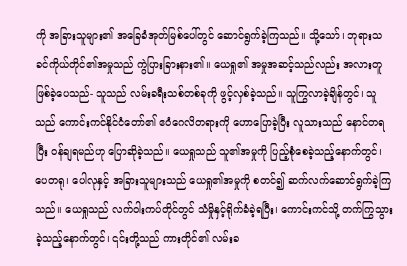ကို အခြားသူများ၏ အခြေခံအုတ်မြစ်ပေါ်တွင် ဆောင်ရွက်ခဲ့ကြသည်။ သို့သော်၊ ဘုရားသခင်ကိုယ်တိုင်၏အမှုသည် ကွဲပြားခြားနား၏။ ယေရှု၏ အမှုအဆင့်သည်လည်း အလားတူ ဖြစ်ခဲ့ပေသည်- သူသည် လမ်းခရီးသစ်တစ်ခုကို ဖွင့်လှစ်ခဲ့သည်။ သူကြွလာခဲ့ချိန်တွင်၊ သူသည် ကောင်းကင်နိုင်ငံတော်၏ ဧဝံဂေလိတရားကို ဟောပြောခဲ့ပြီး လူသားသည် နောင်တရပြီး ဝန်ချရမည်ဟု ပြောဆိုခဲ့သည်။ ယေရှုသည် သူ၏အမှုကို ပြည့်စုံစေခဲ့သည့်နောက်တွင်၊ ပေတရု၊ ပေါလုနှင့် အခြားသူများသည် ယေရှု၏အမှုကို စတင်၍ ဆက်လက်ဆောင်ရွက်ခဲ့ကြသည်။ ယေရှုသည် လက်ဝါးကပ်တိုင်တွင် သံမှိုနှင့်ရိုက်ခံခဲ့ရပြီး၊ ကောင်းကင်သို့ တက်ကြွသွားခဲ့သည့်နောက်တွင်၊ ၎င်းတို့သည် ကားတိုင်၏ လမ်းခ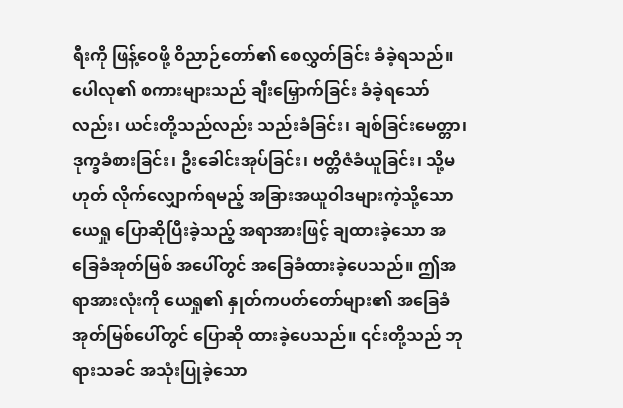ရီးကို ဖြန့်ဝေဖို့ ဝိညာဉ်တော်၏ စေလွှတ်ခြင်း ခံခဲ့ရသည်။ ပေါလု၏ စကားများသည် ချီးမြှောက်ခြင်း ခံခဲ့ရသော်လည်း၊ ယင်းတို့သည်လည်း သည်းခံခြင်း၊ ချစ်ခြင်းမေတ္တာ၊ ဒုက္ခခံစားခြင်း၊ ဦးခေါင်းအုပ်ခြင်း၊ ဗတ္တိဇံခံယူခြင်း၊ သို့မဟုတ် လိုက်လျှောက်ရမည့် အခြားအယူဝါဒများကဲ့သို့သော ယေရှု ပြောဆိုပြီးခဲ့သည့် အရာအားဖြင့် ချထားခဲ့သော အခြေခံအုတ်မြစ် အပေါ်တွင် အခြေခံထားခဲ့ပေသည်။ ဤအရာအားလုံးကို ယေရှု၏ နှုတ်ကပတ်တော်များ၏ အခြေခံအုတ်မြစ်ပေါ်တွင် ပြောဆို ထားခဲ့ပေသည်။ ၎င်းတို့သည် ဘုရားသခင် အသုံးပြုခဲ့သော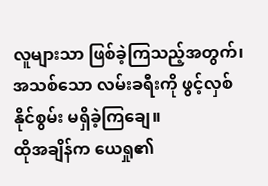လူများသာ ဖြစ်ခဲ့ကြသည့်အတွက်၊ အသစ်သော လမ်းခရီးကို ဖွင့်လှစ်နိုင်စွမ်း မရှိခဲ့ကြချေ။
ထိုအချိန်က ယေရှု၏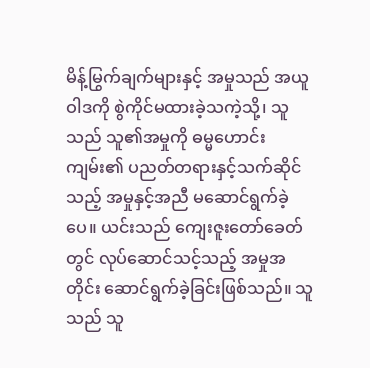မိန့်မြွက်ချက်များနှင့် အမှုသည် အယူဝါဒကို စွဲကိုင်မထားခဲ့သကဲ့သို့၊ သူသည် သူ၏အမှုကို ဓမ္မဟောင်းကျမ်း၏ ပညတ်တရားနှင့်သက်ဆိုင်သည့် အမှုနှင့်အညီ မဆောင်ရွက်ခဲ့ပေ။ ယင်းသည် ကျေးဇူးတော်ခေတ်တွင် လုပ်ဆောင်သင့်သည့် အမှုအတိုင်း ဆောင်ရွက်ခဲ့ခြင်းဖြစ်သည်။ သူသည် သူ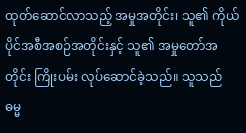ထုတ်ဆောင်လာသည့် အမှုအတိုင်း၊ သူ၏ ကိုယ်ပိုင်အစီအစဉ်အတိုင်းနှင့် သူ၏ အမှုတော်အတိုင်း ကြိုးပမ်း လုပ်ဆောင်ခဲ့သည်။ သူသည် ဓမ္မ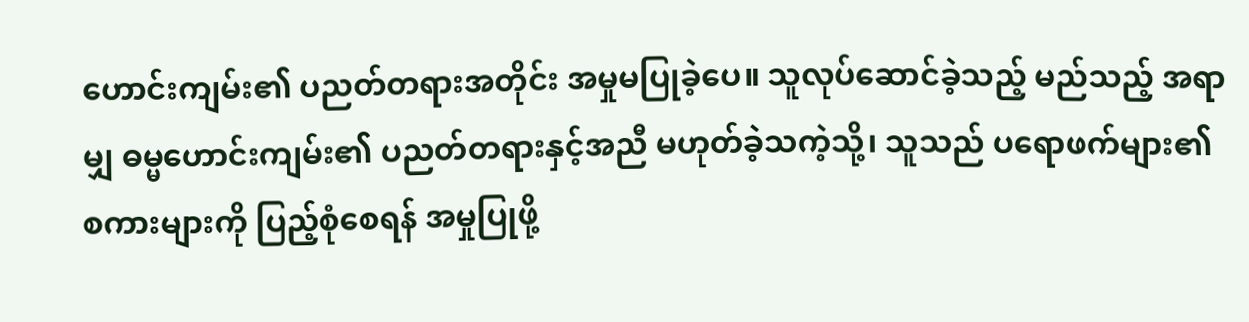ဟောင်းကျမ်း၏ ပညတ်တရားအတိုင်း အမှုမပြုခဲ့ပေ။ သူလုပ်ဆောင်ခဲ့သည့် မည်သည့် အရာမျှ ဓမ္မဟောင်းကျမ်း၏ ပညတ်တရားနှင့်အညီ မဟုတ်ခဲ့သကဲ့သို့၊ သူသည် ပရောဖက်များ၏ စကားများကို ပြည့်စုံစေရန် အမှုပြုဖို့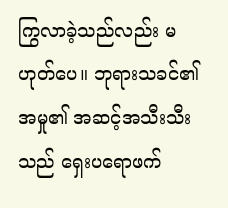ကြွလာခဲ့သည်လည်း မဟုတ်ပေ။ ဘုရားသခင်၏အမှု၏ အဆင့်အသီးသီးသည် ရှေးပရောဖက်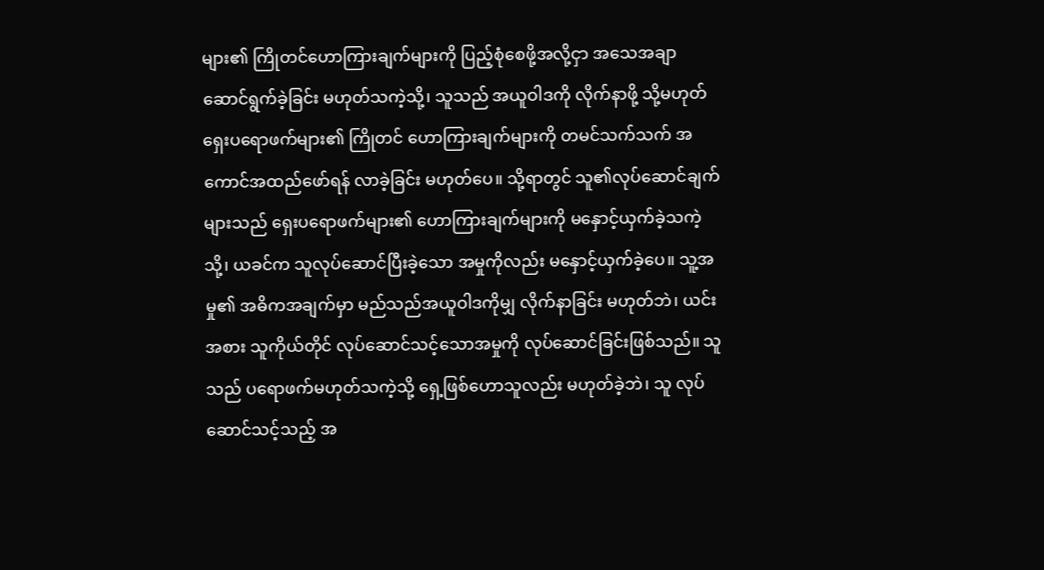များ၏ ကြိုတင်ဟောကြားချက်များကို ပြည့်စုံစေဖို့အလို့ငှာ အသေအချာ ဆောင်ရွက်ခဲ့ခြင်း မဟုတ်သကဲ့သို့၊ သူသည် အယူဝါဒကို လိုက်နာဖို့ သို့မဟုတ် ရှေးပရောဖက်များ၏ ကြိုတင် ဟောကြားချက်များကို တမင်သက်သက် အကောင်အထည်ဖော်ရန် လာခဲ့ခြင်း မဟုတ်ပေ။ သို့ရာတွင် သူ၏လုပ်ဆောင်ချက်များသည် ရှေးပရောဖက်များ၏ ဟောကြားချက်များကို မနှောင့်ယှက်ခဲ့သကဲ့သို့၊ ယခင်က သူလုပ်ဆောင်ပြီးခဲ့သော အမှုကိုလည်း မနှောင့်ယှက်ခဲ့ပေ။ သူ့အမှု၏ အဓိကအချက်မှာ မည်သည်အယူဝါဒကိုမျှ လိုက်နာခြင်း မဟုတ်ဘဲ၊ ယင်းအစား သူကိုယ်တိုင် လုပ်ဆောင်သင့်သောအမှုကို လုပ်ဆောင်ခြင်းဖြစ်သည်။ သူသည် ပရောဖက်မဟုတ်သကဲ့သို့ ရှေ့ဖြစ်ဟောသူလည်း မဟုတ်ခဲ့ဘဲ၊ သူ လုပ်ဆောင်သင့်သည့် အ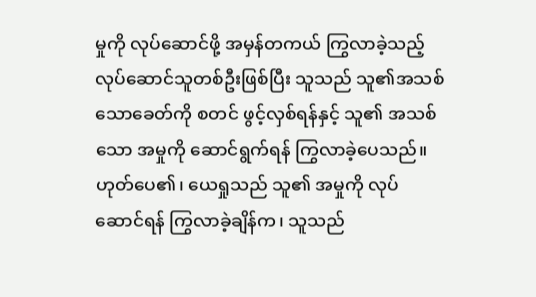မှုကို လုပ်ဆောင်ဖို့ အမှန်တကယ် ကြွလာခဲ့သည့် လုပ်ဆောင်သူတစ်ဦးဖြစ်ပြီး သူသည် သူ၏အသစ်သောခေတ်ကို စတင် ဖွင့်လှစ်ရန်နှင့် သူ၏ အသစ်သော အမှုကို ဆောင်ရွက်ရန် ကြွလာခဲ့ပေသည်။ ဟုတ်ပေ၏၊ ယေရှုသည် သူ၏ အမှုကို လုပ်ဆောင်ရန် ကြွလာခဲ့ချိန်က၊ သူသည်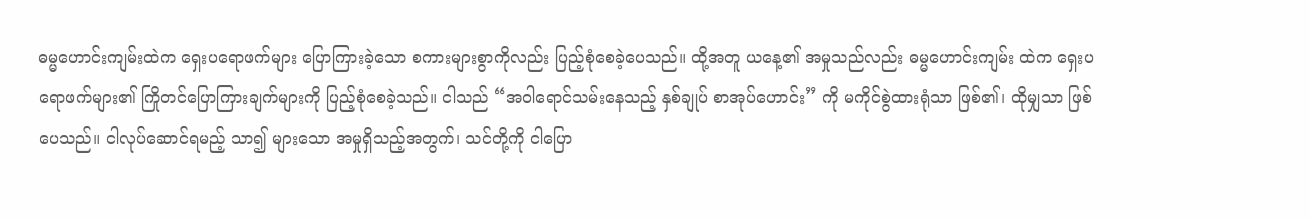ဓမ္မဟောင်းကျမ်းထဲက ရှေးပရောဖက်များ ပြောကြားခဲ့သော စကားများစွာကိုလည်း ပြည့်စုံစေခဲ့ပေသည်။ ထို့အတူ ယနေ့၏ အမှုသည်လည်း ဓမ္မဟောင်းကျမ်း ထဲက ရှေးပရောဖက်များ၏ ကြိုတင်ပြောကြားချက်များကို ပြည့်စုံစေခဲ့သည်။ ငါသည် “အဝါရောင်သမ်းနေသည့် နှစ်ချုပ် စာအုပ်ဟောင်း” ကို မကိုင်စွဲထားရုံသာ ဖြစ်၏၊ ထိုမျှသာ ဖြစ်ပေသည်။ ငါလုပ်ဆောင်ရမည့် သာ၍ များသော အမှုရှိသည့်အတွက်၊ သင်တို့ကို ငါပြော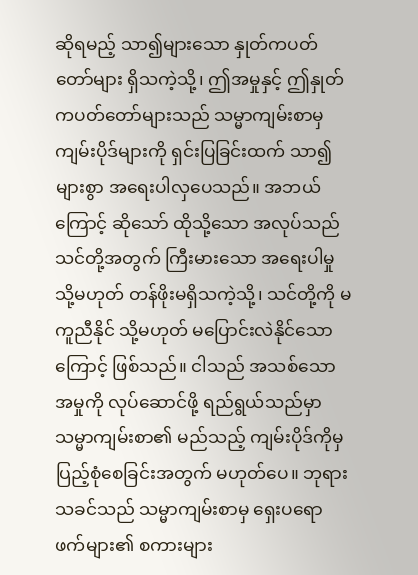ဆိုရမည့် သာ၍များသော နှုတ်ကပတ်တော်များ ရှိသကဲ့သို့၊ ဤအမှုနှင့် ဤနှုတ်ကပတ်တော်များသည် သမ္မာကျမ်းစာမှ ကျမ်းပိုဒ်များကို ရှင်းပြခြင်းထက် သာ၍များစွာ အရေးပါလှပေသည်။ အဘယ်ကြောင့် ဆိုသော် ထိုသို့သော အလုပ်သည် သင်တို့အတွက် ကြီးမားသော အရေးပါမှု သို့မဟုတ် တန်ဖိုးမရှိသကဲ့သို့၊ သင်တို့ကို မကူညီနိုင် သို့မဟုတ် မပြောင်းလဲနိုင်သောကြောင့် ဖြစ်သည်။ ငါသည် အသစ်သော အမှုကို လုပ်ဆောင်ဖို့ ရည်ရွယ်သည်မှာ သမ္မာကျမ်းစာ၏ မည်သည့် ကျမ်းပိုဒ်ကိုမှ ပြည့်စုံစေခြင်းအတွက် မဟုတ်ပေ။ ဘုရားသခင်သည် သမ္မာကျမ်းစာမှ ရှေးပရောဖက်များ၏ စကားများ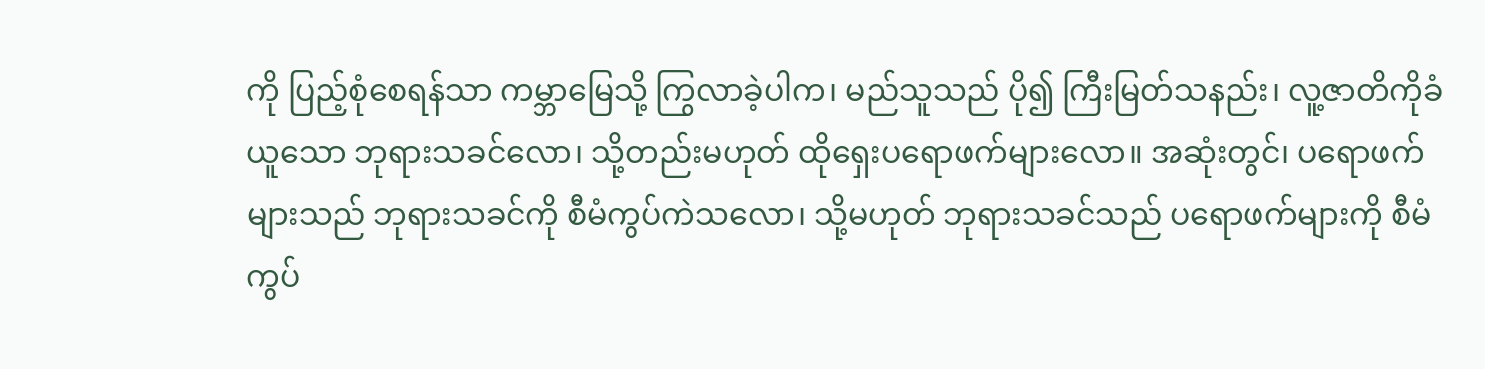ကို ပြည့်စုံစေရန်သာ ကမ္ဘာမြေသို့ ကြွလာခဲ့ပါက၊ မည်သူသည် ပို၍ ကြီးမြတ်သနည်း၊ လူ့ဇာတိကိုခံယူသော ဘုရားသခင်လော၊ သို့တည်းမဟုတ် ထိုရှေးပရောဖက်များလော။ အဆုံးတွင်၊ ပရောဖက်များသည် ဘုရားသခင်ကို စီမံကွပ်ကဲသလော၊ သို့မဟုတ် ဘုရားသခင်သည် ပရောဖက်များကို စီမံကွပ်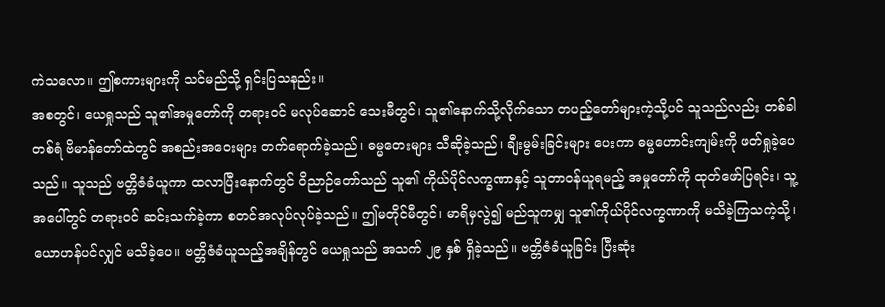ကဲသလော။ ဤစကားများကို သင်မည်သို့ ရှင်းပြသနည်း။
အစတွင်၊ ယေရှုသည် သူ၏အမှုတော်ကို တရားဝင် မလုပ်ဆောင် သေးမီတွင်၊ သူ၏နောက်သို့လိုက်သော တပည့်တော်များကဲ့သို့ပင် သူသည်လည်း တစ်ခါတစ်ရံ ဗိမာန်တော်ထဲတွင် အစည်းအဝေးများ တက်ရောက်ခဲ့သည်၊ ဓမ္မတေးများ သီဆိုခဲ့သည်၊ ချီးမွမ်းခြင်းများ ပေးကာ ဓမ္မဟောင်းကျမ်းကို ဖတ်ရှုခဲ့ပေသည်။ သူသည် ဗတ္တိဇံခံယူကာ ထလာပြီးနောက်တွင် ဝိညာဉ်တော်သည် သူ၏ ကိုယ်ပိုင်လက္ခဏာနှင့် သူတာဝန်ယူရမည့် အမှုတော်ကို ထုတ်ဖော်ပြရင်း၊ သူ့အပေါ်တွင် တရားဝင် ဆင်းသက်ခဲ့ကာ စတင်အလုပ်လုပ်ခဲ့သည်။ ဤမတိုင်မီတွင်၊ မာရိမှလွဲ၍ မည်သူကမျှ သူ၏ကိုယ်ပိုင်လက္ခဏာကို မသိခဲ့ကြသကဲ့သို့၊ ယောဟန်ပင်လျှင် မသိခဲ့ပေ။ ဗတ္တိဇံခံယူသည့်အချိန်တွင် ယေရှုသည် အသက် ၂၉ နှစ် ရှိခဲ့သည်။ ဗတ္တိဇံခံယူခြင်း ပြီးဆုံး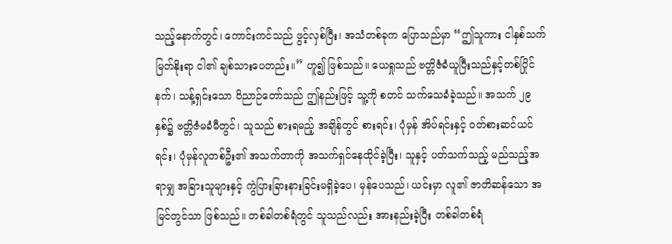သည့်နောက်တွင်၊ ကောင်းကင်သည် ဖွင့်လှစ်ပြီး၊ အသံတစ်ခုက ပြောသည်မှာ “ဤသူကား ငါနှစ်သက် မြတ်နိုးရာ ငါ၏ ချစ်သားပေတည်း။” ဟူ၍ ဖြစ်သည်။ ယေရှုသည် ဗတ္တိဇံခံယူပြီးသည်နှင့်တစ်ပြိုင်နက်၊ သန့်ရှင်းသော ဝိညာဉ်တော်သည် ဤနည်းဖြင့် သူ့ကို စတင် သက်သေခံခဲ့သည်။ အသက် ၂၉ နှစ်၌ ဗတ္တိဇံမခံမီတွင်၊ သူသည် စားရမည့် အချိန်တွင် စားရင်း၊ ပုံမှန် အိပ်ရင်းနှင့် ဝတ်စားဆင်ယင်ရင်း၊ ပုံမှန်လူတစ်ဦး၏ အသက်တာကို အသက်ရှင်နေထိုင်ခဲ့ပြီး၊ သူနှင့် ပတ်သက်သည့် မည်သည့်အရာမျှ အခြားသူများနှင့် ကွဲပြားခြားနားခြင်းမရှိခဲ့ပေ၊ မှန်ပေသည်၊ ယင်းမှာ လူ၏ ဇာတိဆန်သော အမြင်တွင်သာ ဖြစ်သည်။ တစ်ခါတစ်ရံတွင် သူသည်လည်း အားနည်းခဲ့ပြီး တစ်ခါတစ်ရံ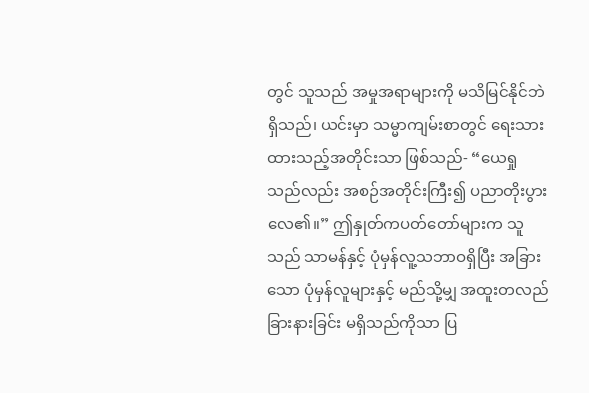တွင် သူသည် အမှုအရာများကို မသိမြင်နိုင်ဘဲ ရှိသည်၊ ယင်းမှာ သမ္မာကျမ်းစာတွင် ရေးသားထားသည့်အတိုင်းသာ ဖြစ်သည်- “ယေရှုသည်လည်း အစဉ်အတိုင်းကြီး၍ ပညာတိုးပွားလေ၏။” ဤနှုတ်ကပတ်တော်များက သူသည် သာမန်နှင့် ပုံမှန်လူ့သဘာဝရှိပြီး အခြားသော ပုံမှန်လူများနှင့် မည်သို့မျှ အထူးတလည် ခြားနားခြင်း မရှိသည်ကိုသာ ပြ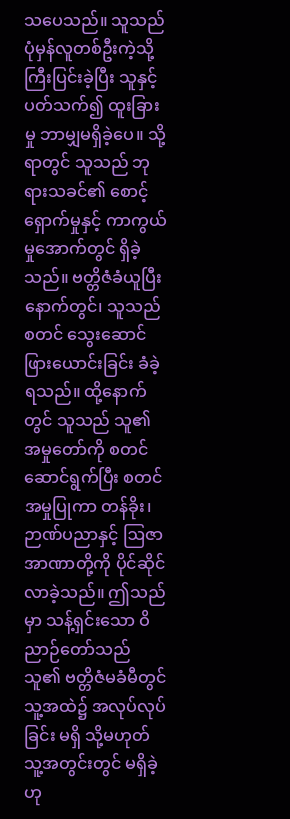သပေသည်။ သူသည် ပုံမှန်လူတစ်ဦးကဲ့သို့ ကြီးပြင်းခဲ့ပြီး သူနှင့်ပတ်သက်၍ ထူးခြားမှု ဘာမျှမရှိခဲ့ပေ။ သို့ရာတွင် သူသည် ဘုရားသခင်၏ စောင့်ရှောက်မှုနှင့် ကာကွယ်မှုအောက်တွင် ရှိခဲ့သည်။ ဗတ္တိဇံခံယူပြီးနောက်တွင်၊ သူသည် စတင် သွေးဆောင်ဖြားယောင်းခြင်း ခံခဲ့ရသည်။ ထို့နောက်တွင် သူသည် သူ၏ အမှုတော်ကို စတင်ဆောင်ရွက်ပြီး စတင်အမှုပြုကာ တန်ခိုး၊ ဉာဏ်ပညာနှင့် ဩဇာအာဏာတို့ကို ပိုင်ဆိုင်လာခဲ့သည်။ ဤသည်မှာ သန့်ရှင်းသော ဝိညာဉ်တော်သည် သူ၏ ဗတ္တိဇံမခံမီတွင် သူ့အထဲ၌ အလုပ်လုပ်ခြင်း မရှိ သို့မဟုတ် သူ့အတွင်းတွင် မရှိခဲ့ဟု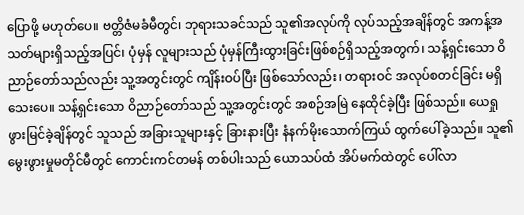ပြောဖို့ မဟုတ်ပေ။ ဗတ္တိဇံမခံမီတွင်၊ ဘုရားသခင်သည် သူ၏အလုပ်ကို လုပ်သည့်အချိန်တွင် အကန့်အသတ်များရှိသည့်အပြင်၊ ပုံမှန် လူများသည် ပုံမှန်ကြီးထွားခြင်းဖြစ်စဉ်ရှိသည့်အတွက်၊ သန့်ရှင်းသော ဝိညာဉ်တော်သည်လည်း သူ့အတွင်းတွင် ကျိန်းဝပ်ပြီး ဖြစ်သော်လည်း၊ တရားဝင် အလုပ်စတင်ခြင်း မရှိသေးပေ။ သန့်ရှင်းသော ဝိညာဉ်တော်သည် သူ့အတွင်းတွင် အစဉ်အမြဲ နေထိုင်ခဲ့ပြီး ဖြစ်သည်။ ယေရှုဖွားမြင်ခဲ့ချိန်တွင် သူသည် အခြားသူများနှင့် ခြားနားပြီး နံနက်မိုးသောက်ကြယ် ထွက်ပေါ်ခဲ့သည်။ သူ၏မွေးဖွားမှုမတိုင်မီတွင် ကောင်းကင်တမန် တစ်ပါးသည် ယောသပ်ထံ အိပ်မက်ထဲတွင် ပေါ်လာ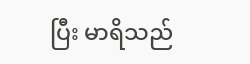ပြီး မာရိသည်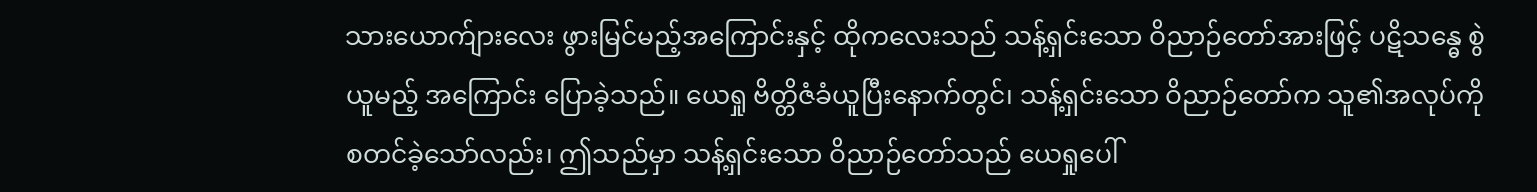သားယောက်ျားလေး ဖွားမြင်မည့်အကြောင်းနှင့် ထိုကလေးသည် သန့်ရှင်းသော ဝိညာဉ်တော်အားဖြင့် ပဋိသန္ဓေ စွဲယူမည့် အကြောင်း ပြောခဲ့သည်။ ယေရှု ဗိတ္တိဇံခံယူပြီးနောက်တွင်၊ သန့်ရှင်းသော ဝိညာဉ်တော်က သူ၏အလုပ်ကို စတင်ခဲ့သော်လည်း၊ ဤသည်မှာ သန့်ရှင်းသော ဝိညာဉ်တော်သည် ယေရှုပေါ်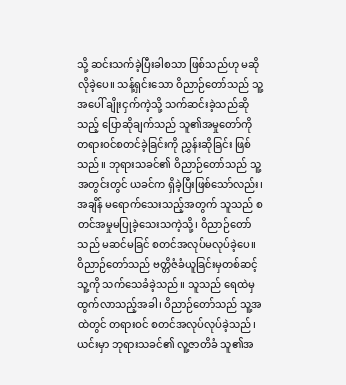သို့ ဆင်းသက်ခဲ့ပြီးခါစသာ ဖြစ်သည်ဟု မဆိုလိုခဲ့ပေ။ သန့်ရှင်းသော ဝိညာဉ်တော်သည် သူ့အပေါ် ချိုးငှက်ကဲ့သို့ သက်ဆင်းခဲ့သည်ဆိုသည့် ပြောဆိုချက်သည် သူ၏အမှုတော်ကို တရားဝင်စတင်ခဲ့ခြင်းကို ညွှန်းဆိုခြင်း ဖြစ်သည်။ ဘုရားသခင်၏ ဝိညာဉ်တော်သည် သူ့အတွင်းတွင် ယခင်က ရှိခဲ့ပြီးဖြစ်သော်လည်း၊ အချိန် မရောက်သေးသည့်အတွက် သူသည် စတင်အမှုမပြုခဲ့သေးသကဲ့သို့၊ ဝိညာဉ်တော်သည် မဆင်မခြင် စတင်အလုပ်မလုပ်ခဲ့ပေ။ ဝိညာဉ်တော်သည် ဗတ္တိဇံခံယူခြင်းမှတစ်ဆင့် သူ့ကို သက်သေခံခဲ့သည်။ သူသည် ရေထဲမှ ထွက်လာသည့်အခါ၊ ဝိညာဉ်တော်သည် သူ့အထဲတွင် တရားဝင် စတင်အလုပ်လုပ်ခဲ့သည်၊ ယင်းမှာ ဘုရားသခင်၏ လူ့ဇာတိခံ သူ၏အ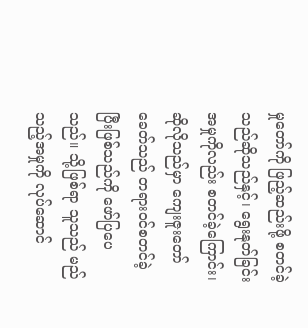မှုတော်ကို ဖြည့်ဆည်းဖို့ စတင်ခဲ့သည်ဆိုသည်နှင့်၊ ရွေးနုတ်ခြင်းအမှုကိုလည်း စတင်ခဲ့ကြောင်း၊ ဆိုလိုသည်မှာ ကျေးဇူးတော်ခေတ်သည် တရားဝင်စတင်ခဲ့ပြီးဖြစ်သည်ကို ဖော်ပြပေသည်။ သို့ဖြစ်ရာ သူသည် မည်သည့်အမှုကို လုပ်ဆောင်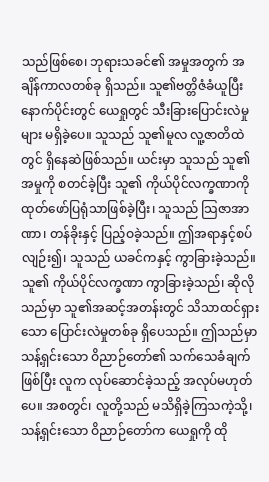သည်ဖြစ်စေ၊ ဘုရားသခင်၏ အမှုအတွက် အချိန်ကာလတစ်ခု ရှိသည်။ သူ၏ဗတ္တိဇံခံယူပြီး နောက်ပိုင်းတွင် ယေရှုတွင် သီးခြားပြောင်းလဲမှုများ မရှိခဲ့ပေ။ သူသည် သူ၏မူလ လူ့ဇာတိထဲတွင် ရှိနေဆဲဖြစ်သည်။ ယင်းမှာ သူသည် သူ၏အမှုကို စတင်ခဲ့ပြီး သူ၏ ကိုယ်ပိုင်လက္ခဏာကို ထုတ်ဖော်ပြရုံသာဖြစ်ခဲ့ပြီး၊ သူသည် သြဇာအာဏာ၊ တန်ခိုးနှင့် ပြည့်ဝခဲ့သည်။ ဤအရာနှင့်စပ်လျဉ်း၍၊ သူသည် ယခင်ကနှင့် ကွာခြားခဲ့သည်။ သူ၏ ကိုယ်ပိုင်လက္ခဏာ ကွာခြားခဲ့သည်၊ ဆိုလိုသည်မှာ သူ၏အဆင့်အတန်းတွင် သိသာထင်ရှားသော ပြောင်းလဲမှုတစ်ခု ရှိပေသည်။ ဤသည်မှာ သန့်ရှင်းသော ဝိညာဉ်တော်၏ သက်သေခံချက်ဖြစ်ပြီး လူက လုပ်ဆောင်ခဲ့သည့် အလုပ်မဟုတ်ပေ။ အစတွင်၊ လူတို့သည် မသိရှိခဲ့ကြသကဲ့သို့၊ သန့်ရှင်းသော ဝိညာဉ်တော်က ယေရှုကို ထို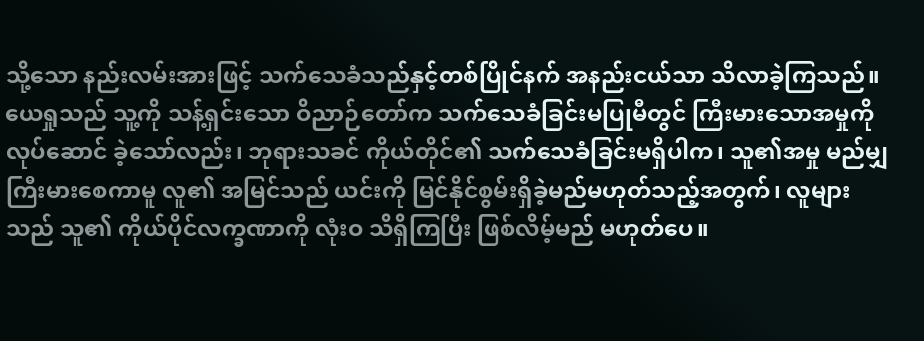သို့သော နည်းလမ်းအားဖြင့် သက်သေခံသည်နှင့်တစ်ပြိုင်နက် အနည်းငယ်သာ သိလာခဲ့ကြသည်။ ယေရှုသည် သူ့ကို သန့်ရှင်းသော ဝိညာဉ်တော်က သက်သေခံခြင်းမပြုမီတွင် ကြီးမားသောအမှုကို လုပ်ဆောင် ခဲ့သော်လည်း၊ ဘုရားသခင် ကိုယ်တိုင်၏ သက်သေခံခြင်းမရှိပါက၊ သူ၏အမှု မည်မျှကြီးမားစေကာမူ လူ၏ အမြင်သည် ယင်းကို မြင်နိုင်စွမ်းရှိခဲ့မည်မဟုတ်သည့်အတွက်၊ လူများသည် သူ၏ ကိုယ်ပိုင်လက္ခဏာကို လုံးဝ သိရှိကြပြီး ဖြစ်လိမ့်မည် မဟုတ်ပေ။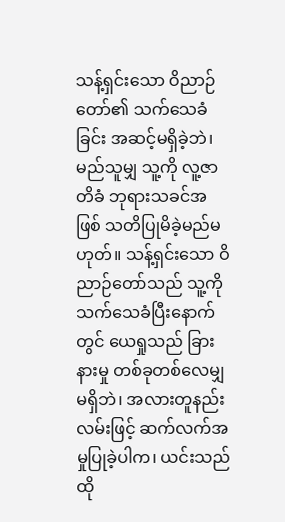သန့်ရှင်းသော ဝိညာဉ်တော်၏ သက်သေခံခြင်း အဆင့်မရှိခဲ့ဘဲ၊ မည်သူမျှ သူ့ကို လူ့ဇာတိခံ ဘုရားသခင်အဖြစ် သတိပြုမိခဲ့မည်မဟုတ်။ သန့်ရှင်းသော ဝိညာဉ်တော်သည် သူ့ကို သက်သေခံပြီးနောက်တွင် ယေရှုသည် ခြားနားမှု တစ်ခုတစ်လေမျှ မရှိဘဲ၊ အလားတူနည်းလမ်းဖြင့် ဆက်လက်အမှုပြုခဲ့ပါက၊ ယင်းသည် ထို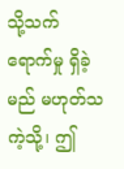သို့သက်ရောက်မှု ရှိခဲ့မည် မဟုတ်သကဲ့သို့၊ ဤ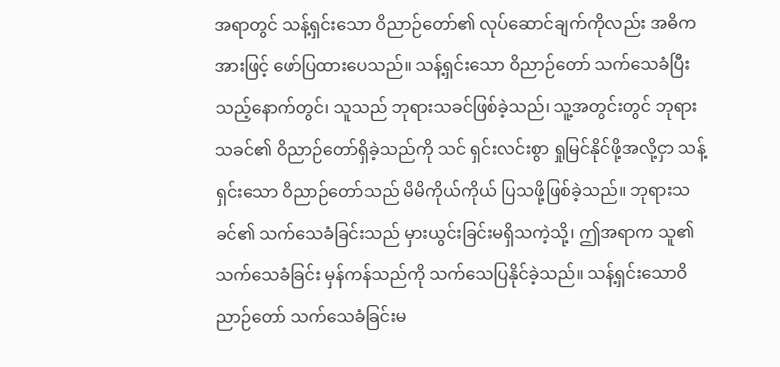အရာတွင် သန့်ရှင်းသော ဝိညာဉ်တော်၏ လုပ်ဆောင်ချက်ကိုလည်း အဓိကအားဖြင့် ဖော်ပြထားပေသည်။ သန့်ရှင်းသော ဝိညာဉ်တော် သက်သေခံပြီးသည့်နောက်တွင်၊ သူသည် ဘုရားသခင်ဖြစ်ခဲ့သည်၊ သူ့အတွင်းတွင် ဘုရားသခင်၏ ဝိညာဉ်တော်ရှိခဲ့သည်ကို သင် ရှင်းလင်းစွာ ရှုမြင်နိုင်ဖို့အလို့ငှာ သန့်ရှင်းသော ဝိညာဉ်တော်သည် မိမိကိုယ်ကိုယ် ပြသဖို့ဖြစ်ခဲ့သည်။ ဘုရားသခင်၏ သက်သေခံခြင်းသည် မှားယွင်းခြင်းမရှိသကဲ့သို့၊ ဤအရာက သူ၏သက်သေခံခြင်း မှန်ကန်သည်ကို သက်သေပြနိုင်ခဲ့သည်။ သန့်ရှင်းသောဝိညာဉ်တော် သက်သေခံခြင်းမ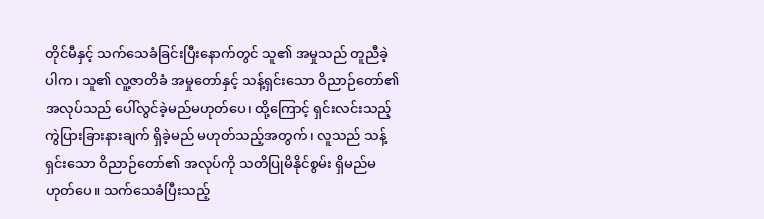တိုင်မီနှင့် သက်သေခံခြင်းပြီးနောက်တွင် သူ၏ အမှုသည် တူညီခဲ့ပါက၊ သူ၏ လူ့ဇာတိခံ အမှုတော်နှင့် သန့်ရှင်းသော ဝိညာဉ်တော်၏ အလုပ်သည် ပေါ်လွင်ခဲ့မည်မဟုတ်ပေ၊ ထို့ကြောင့် ရှင်းလင်းသည့် ကွဲပြားခြားနားချက် ရှိခဲ့မည် မဟုတ်သည့်အတွက်၊ လူသည် သန့်ရှင်းသော ဝိညာဉ်တော်၏ အလုပ်ကို သတိပြုမိနိုင်စွမ်း ရှိမည်မဟုတ်ပေ။ သက်သေခံပြီးသည့်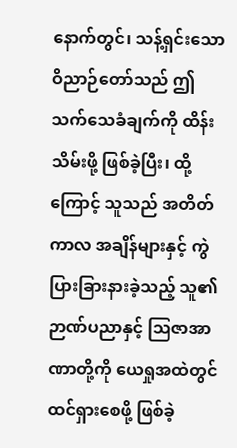နောက်တွင်၊ သန့်ရှင်းသော ဝိညာဉ်တော်သည် ဤသက်သေခံချက်ကို ထိန်းသိမ်းဖို့ ဖြစ်ခဲ့ပြီး၊ ထို့ကြောင့် သူသည် အတိတ်ကာလ အချိန်များနှင့် ကွဲပြားခြားနားခဲ့သည့် သူ၏ဉာဏ်ပညာနှင့် ဩဇာအာဏာတို့ကို ယေရှုအထဲတွင် ထင်ရှားစေဖို့ ဖြစ်ခဲ့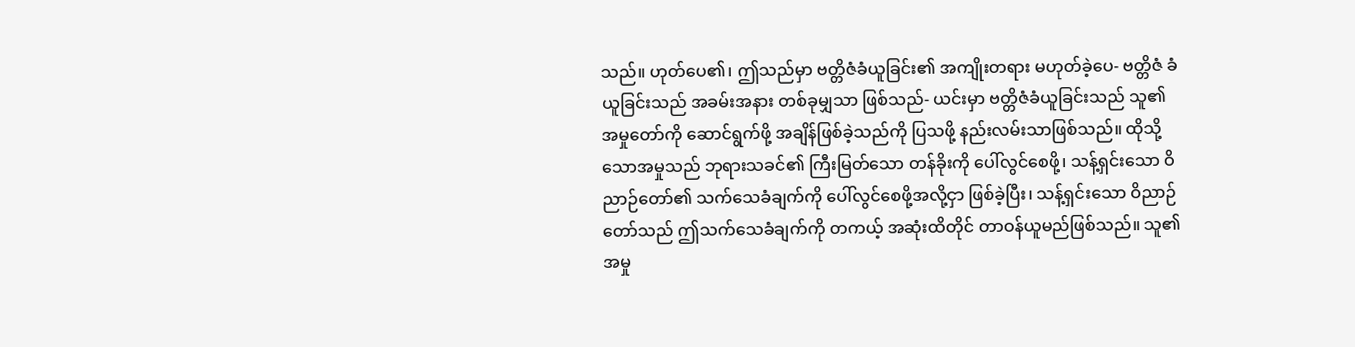သည်။ ဟုတ်ပေ၏၊ ဤသည်မှာ ဗတ္တိဇံခံယူခြင်း၏ အကျိုးတရား မဟုတ်ခဲ့ပေ- ဗတ္တိဇံ ခံယူခြင်းသည် အခမ်းအနား တစ်ခုမျှသာ ဖြစ်သည်- ယင်းမှာ ဗတ္တိဇံခံယူခြင်းသည် သူ၏အမှုတော်ကို ဆောင်ရွက်ဖို့ အချိန်ဖြစ်ခဲ့သည်ကို ပြသဖို့ နည်းလမ်းသာဖြစ်သည်။ ထိုသို့သောအမှုသည် ဘုရားသခင်၏ ကြီးမြတ်သော တန်ခိုးကို ပေါ်လွင်စေဖို့၊ သန့်ရှင်းသော ဝိညာဉ်တော်၏ သက်သေခံချက်ကို ပေါ်လွင်စေဖို့အလို့ငှာ ဖြစ်ခဲ့ပြီး၊ သန့်ရှင်းသော ဝိညာဉ်တော်သည် ဤသက်သေခံချက်ကို တကယ့် အဆုံးထိတိုင် တာဝန်ယူမည်ဖြစ်သည်။ သူ၏အမှု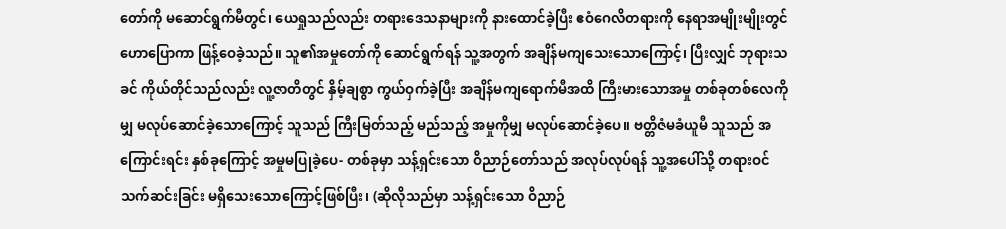တော်ကို မဆောင်ရွက်မီတွင်၊ ယေရှုသည်လည်း တရားဒေသနာများကို နားထောင်ခဲ့ပြီး ဧဝံဂေလိတရားကို နေရာအမျိုးမျိုးတွင် ဟောပြောကာ ဖြန့်ဝေခဲ့သည်။ သူ၏အမှုတော်ကို ဆောင်ရွက်ရန် သူ့အတွက် အချိန်မကျသေးသောကြောင့်၊ ပြီးလျှင် ဘုရားသခင် ကိုယ်တိုင်သည်လည်း လူ့ဇာတိတွင် နှိမ့်ချစွာ ကွယ်ဝှက်ခဲ့ပြီး အချိန်မကျရောက်မီအထိ ကြီးမားသောအမှု တစ်ခုတစ်လေကိုမျှ မလုပ်ဆောင်ခဲ့သောကြောင့် သူသည် ကြီးမြတ်သည့် မည်သည့် အမှုကိုမျှ မလုပ်ဆောင်ခဲ့ပေ။ ဗတ္တိဇံမခံယူမီ သူသည် အကြောင်းရင်း နှစ်ခုကြောင့် အမှုမပြုခဲ့ပေ- တစ်ခုမှာ သန့်ရှင်းသော ဝိညာဉ်တော်သည် အလုပ်လုပ်ရန် သူ့အပေါ်သို့ တရားဝင် သက်ဆင်းခြင်း မရှိသေးသောကြောင့်ဖြစ်ပြီး၊ (ဆိုလိုသည်မှာ သန့်ရှင်းသော ဝိညာဉ်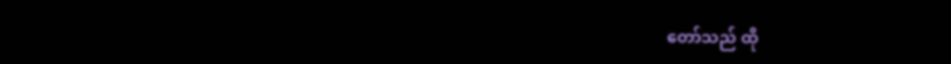တော်သည် ထို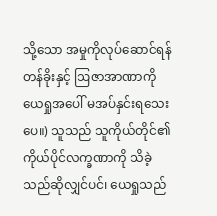သို့သော အမှုကိုလုပ်ဆောင်ရန် တန်ခိုးနှင့် ဩဇာအာဏာကို ယေရှုအပေါ် မအပ်နှင်းရသေးပေ။) သူသည် သူကိုယ်တိုင်၏ ကိုယ်ပိုင်လက္ခဏာကို သိခဲ့သည်ဆိုလျှင်ပင်၊ ယေရှုသည်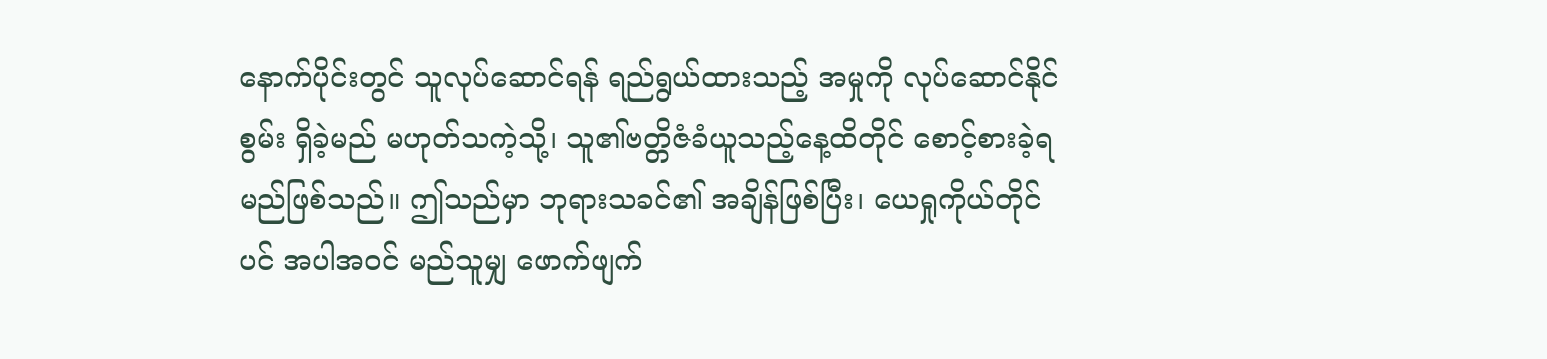နောက်ပိုင်းတွင် သူလုပ်ဆောင်ရန် ရည်ရွယ်ထားသည့် အမှုကို လုပ်ဆောင်နိုင်စွမ်း ရှိခဲ့မည် မဟုတ်သကဲ့သို့၊ သူ၏ဗတ္တိဇံခံယူသည့်နေ့ထိတိုင် စောင့်စားခဲ့ရမည်ဖြစ်သည်။ ဤသည်မှာ ဘုရားသခင်၏ အချိန်ဖြစ်ပြီး၊ ယေရှုကိုယ်တိုင်ပင် အပါအဝင် မည်သူမျှ ဖောက်ဖျက်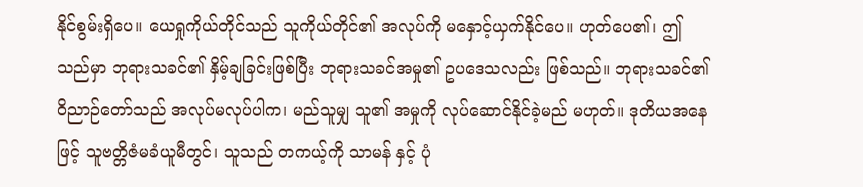နိုင်စွမ်းရှိပေ။ ယေရှုကိုယ်တိုင်သည် သူကိုယ်တိုင်၏ အလုပ်ကို မနှောင့်ယှက်နိုင်ပေ။ ဟုတ်ပေ၏၊ ဤသည်မှာ ဘုရားသခင်၏ နှိမ့်ချခြင်းဖြစ်ပြီး ဘုရားသခင်အမှု၏ ဥပဒေသလည်း ဖြစ်သည်။ ဘုရားသခင်၏ ဝိညာဉ်တော်သည် အလုပ်မလုပ်ပါက၊ မည်သူမျှ သူ၏ အမှုကို လုပ်ဆောင်နိုင်ခဲ့မည် မဟုတ်။ ဒုတိယအနေဖြင့် သူဗတ္တိဇံမခံယူမီတွင်၊ သူသည် တကယ့်ကို သာမန် နှင့် ပုံ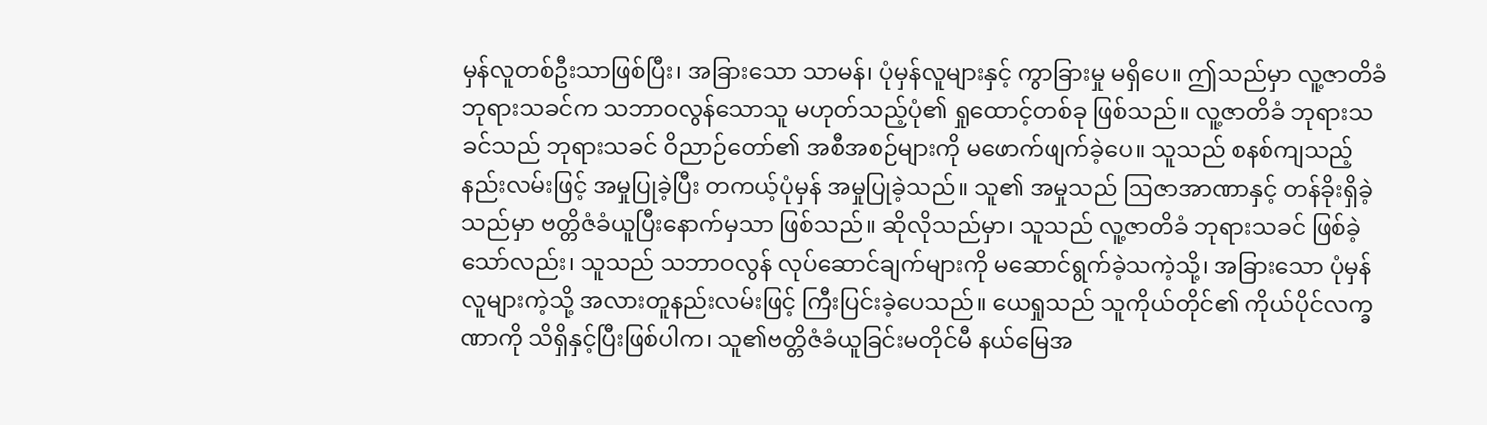မှန်လူတစ်ဦးသာဖြစ်ပြီး၊ အခြားသော သာမန်၊ ပုံမှန်လူများနှင့် ကွာခြားမှု မရှိပေ။ ဤသည်မှာ လူ့ဇာတိခံ ဘုရားသခင်က သဘာဝလွန်သောသူ မဟုတ်သည့်ပုံ၏ ရှုထောင့်တစ်ခု ဖြစ်သည်။ လူ့ဇာတိခံ ဘုရားသခင်သည် ဘုရားသခင် ဝိညာဉ်တော်၏ အစီအစဉ်များကို မဖောက်ဖျက်ခဲ့ပေ။ သူသည် စနစ်ကျသည့် နည်းလမ်းဖြင့် အမှုပြုခဲ့ပြီး တကယ့်ပုံမှန် အမှုပြုခဲ့သည်။ သူ၏ အမှုသည် ဩဇာအာဏာနှင့် တန်ခိုးရှိခဲ့သည်မှာ ဗတ္တိဇံခံယူပြီးနောက်မှသာ ဖြစ်သည်။ ဆိုလိုသည်မှာ၊ သူသည် လူ့ဇာတိခံ ဘုရားသခင် ဖြစ်ခဲ့သော်လည်း၊ သူသည် သဘာဝလွန် လုပ်ဆောင်ချက်များကို မဆောင်ရွက်ခဲ့သကဲ့သို့၊ အခြားသော ပုံမှန်လူများကဲ့သို့ အလားတူနည်းလမ်းဖြင့် ကြီးပြင်းခဲ့ပေသည်။ ယေရှုသည် သူကိုယ်တိုင်၏ ကိုယ်ပိုင်လက္ခဏာကို သိရှိနှင့်ပြီးဖြစ်ပါက၊ သူ၏ဗတ္တိဇံခံယူခြင်းမတိုင်မီ နယ်မြေအ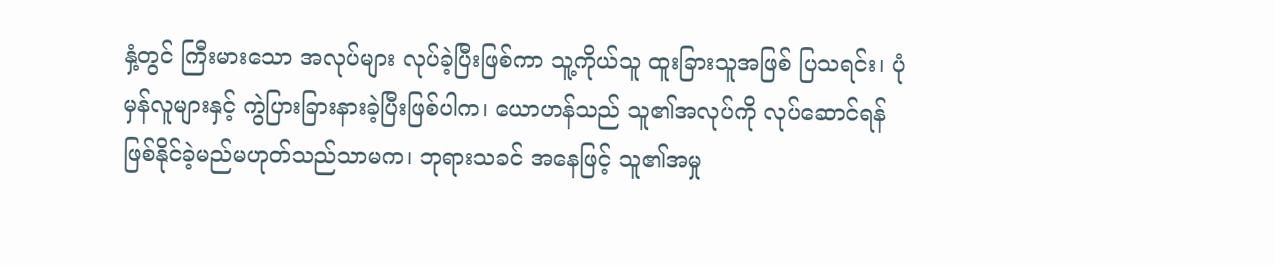နှံ့တွင် ကြီးမားသော အလုပ်များ လုပ်ခဲ့ပြီးဖြစ်ကာ သူ့ကိုယ်သူ ထူးခြားသူအဖြစ် ပြသရင်း၊ ပုံမှန်လူများနှင့် ကွဲပြားခြားနားခဲ့ပြီးဖြစ်ပါက၊ ယောဟန်သည် သူ၏အလုပ်ကို လုပ်ဆောင်ရန် ဖြစ်နိုင်ခဲ့မည်မဟုတ်သည်သာမက၊ ဘုရားသခင် အနေဖြင့် သူ၏အမှု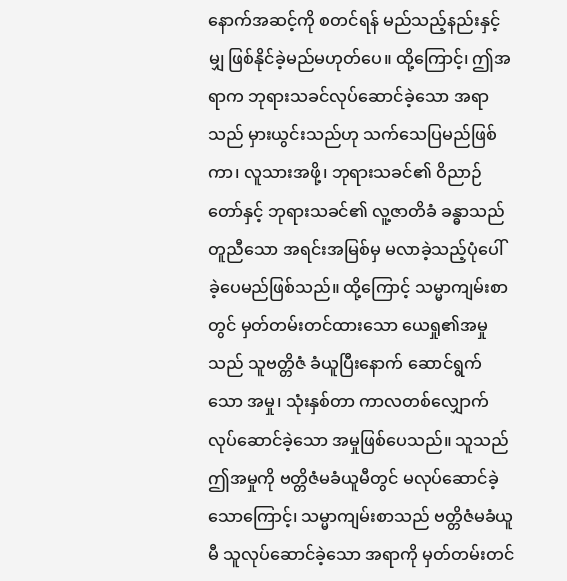နောက်အဆင့်ကို စတင်ရန် မည်သည့်နည်းနှင့်မျှ ဖြစ်နိုင်ခဲ့မည်မဟုတ်ပေ။ ထို့ကြောင့်၊ ဤအရာက ဘုရားသခင်လုပ်ဆောင်ခဲ့သော အရာသည် မှားယွင်းသည်ဟု သက်သေပြမည်ဖြစ်ကာ၊ လူသားအဖို့၊ ဘုရားသခင်၏ ဝိညာဉ်တော်နှင့် ဘုရားသခင်၏ လူ့ဇာတိခံ ခန္ဓာသည် တူညီသော အရင်းအမြစ်မှ မလာခဲ့သည့်ပုံပေါ်ခဲ့ပေမည်ဖြစ်သည်။ ထို့ကြောင့် သမ္မာကျမ်းစာတွင် မှတ်တမ်းတင်ထားသော ယေရှု၏အမှုသည် သူဗတ္တိဇံ ခံယူပြီးနောက် ဆောင်ရွက်သော အမှု၊ သုံးနှစ်တာ ကာလတစ်လျှောက် လုပ်ဆောင်ခဲ့သော အမှုဖြစ်ပေသည်။ သူသည် ဤအမှုကို ဗတ္တိဇံမခံယူမီတွင် မလုပ်ဆောင်ခဲ့သောကြောင့်၊ သမ္မာကျမ်းစာသည် ဗတ္တိဇံမခံယူမီ သူလုပ်ဆောင်ခဲ့သော အရာကို မှတ်တမ်းတင်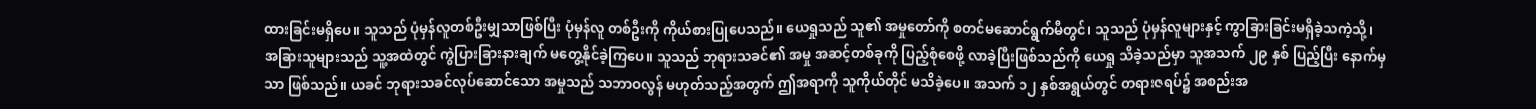ထားခြင်းမရှိပေ။ သူသည် ပုံမှန်လူတစ်ဦးမျှသာဖြစ်ပြီး ပုံမှန်လူ တစ်ဦးကို ကိုယ်စားပြုပေသည်။ ယေရှုသည် သူ၏ အမှုတော်ကို စတင်မဆောင်ရွက်မီတွင်၊ သူသည် ပုံမှန်လူများနှင့် ကွာခြားခြင်းမရှိခဲ့သကဲ့သို့၊ အခြားသူများသည် သူ့အထဲတွင် ကွဲပြားခြားနားချက် မတွေ့နိုင်ခဲ့ကြပေ။ သူသည် ဘုရားသခင်၏ အမှု အဆင့်တစ်ခုကို ပြည့်စုံစေဖို့ လာခဲ့ပြီးဖြစ်သည်ကို ယေရှု သိခဲ့သည်မှာ သူအသက် ၂၉ နှစ် ပြည့်ပြီး နောက်မှသာ ဖြစ်သည်။ ယခင် ဘုရားသခင်လုပ်ဆောင်သော အမှုသည် သဘာဝလွန် မဟုတ်သည့်အတွက် ဤအရာကို သူကိုယ်တိုင် မသိခဲ့ပေ။ အသက် ၁၂ နှစ်အရွယ်တွင် တရားဇရပ်၌ အစည်းအ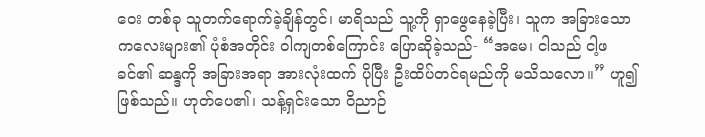ဝေး တစ်ခု သူတက်ရောက်ခဲ့ချိန်တွင်၊ မာရိသည် သူ့ကို ရှာဖွေနေခဲ့ပြီး၊ သူက အခြားသော ကလေးများ၏ ပုံစံအတိုင်း ဝါကျတစ်ကြောင်း ပြောဆိုခဲ့သည်- “အမေ၊ ငါသည် ငါ့ဖခင်၏ ဆန္ဒကို အခြားအရာ အားလုံးထက် ပိုပြီး ဦးထိပ်တင်ရမည်ကို မသိသလော။” ဟူ၍ ဖြစ်သည်။ ဟုတ်ပေ၏၊ သန့်ရှင်းသော ဝိညာဉ်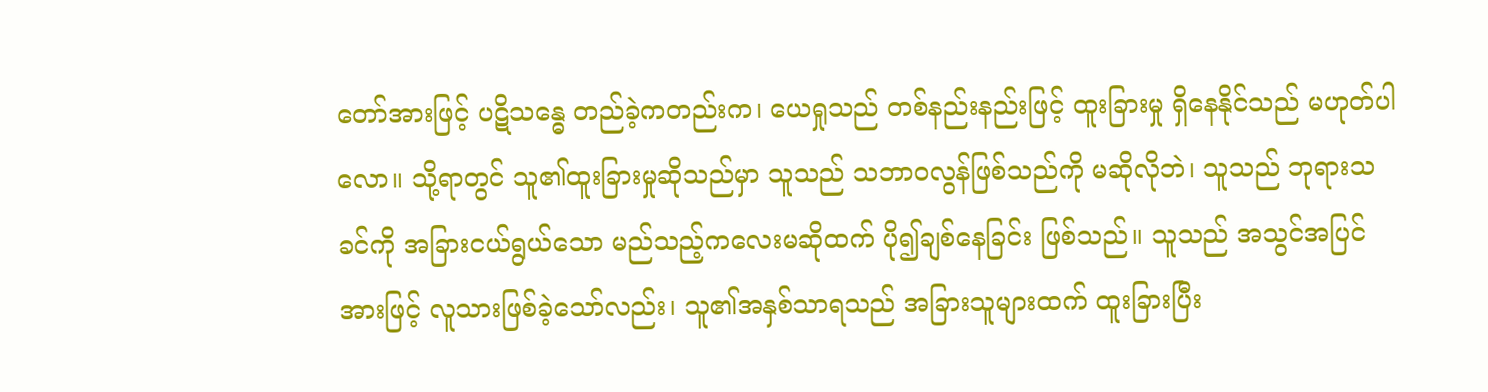တော်အားဖြင့် ပဋိသန္ဓေ တည်ခဲ့ကတည်းက၊ ယေရှုသည် တစ်နည်းနည်းဖြင့် ထူးခြားမှု ရှိနေနိုင်သည် မဟုတ်ပါလော။ သို့ရာတွင် သူ၏ထူးခြားမှုဆိုသည်မှာ သူသည် သဘာဝလွန်ဖြစ်သည်ကို မဆိုလိုဘဲ၊ သူသည် ဘုရားသခင်ကို အခြားငယ်ရွယ်သော မည်သည့်ကလေးမဆိုထက် ပို၍ချစ်နေခြင်း ဖြစ်သည်။ သူသည် အသွင်အပြင်အားဖြင့် လူသားဖြစ်ခဲ့သော်လည်း၊ သူ၏အနှစ်သာရသည် အခြားသူများထက် ထူးခြားပြီး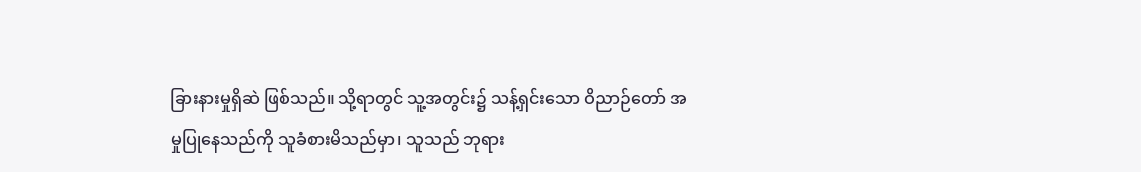ခြားနားမှုရှိဆဲ ဖြစ်သည်။ သို့ရာတွင် သူ့အတွင်း၌ သန့်ရှင်းသော ဝိညာဉ်တော် အမှုပြုနေသည်ကို သူခံစားမိသည်မှာ၊ သူသည် ဘုရား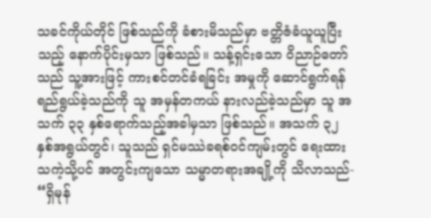သခင်ကိုယ်တိုင် ဖြစ်သည်ကို ခံစားမိသည်မှာ ဗတ္တိဇံခံယူယူပြီးသည့် နောက်ပိုင်းမှသာ ဖြစ်သည်။ သန့်ရှင်းသော ဝိညာဉ်တော်သည် သူ့အားဖြင့် ကားစင်တင်ခံရခြင်း အမှုကို ဆောင်ရွက်ရန် ရည်ရွယ်ခဲ့သည်ကို သူ အမှန်တကယ် နားလည်ခဲ့သည်မှာ သူ အသက် ၃၃ နှစ်ရောက်သည့်အခါမှသာ ဖြစ်သည်။ အသက် ၃၂ နှစ်အရွယ်တွင်၊ သူသည် ရှင်မဿဲခရစ်ဝင်ကျမ်းတွင် ရေးထားသကဲ့သို့ပင် အတွင်းကျသော သမ္မာတရားအချို့ကို သိလာသည်- “ရှိမုန်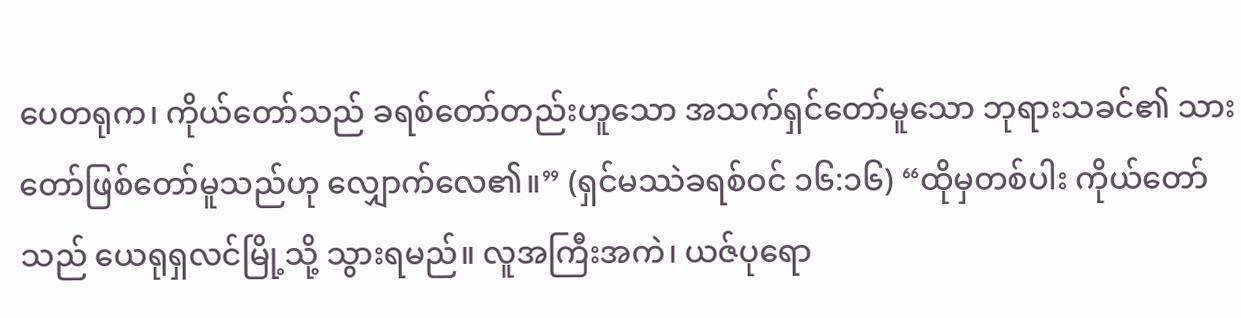ပေတရုက၊ ကိုယ်တော်သည် ခရစ်တော်တည်းဟူသော အသက်ရှင်တော်မူသော ဘုရားသခင်၏ သားတော်ဖြစ်တော်မူသည်ဟု လျှောက်လေ၏။” (ရှင်မဿဲခရစ်ဝင် ၁၆:၁၆) “ထိုမှတစ်ပါး ကိုယ်တော်သည် ယေရုရှလင်မြို့သို့ သွားရမည်။ လူအကြီးအကဲ၊ ယဇ်ပုရော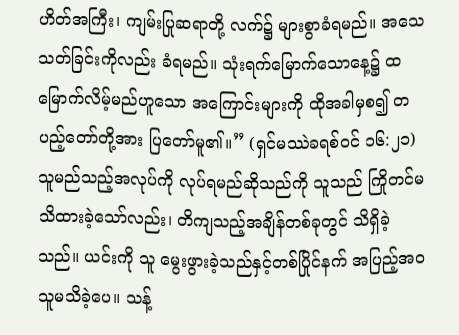ဟိတ်အကြီး၊ ကျမ်းပြုဆရာတို့ လက်၌ များစွာခံရမည်။ အသေသတ်ခြင်းကိုလည်း ခံရမည်။ သုံးရက်မြောက်သောနေ့၌ ထမြောက်လိမ့်မည်ဟူသော အကြောင်းများကို ထိုအခါမှစ၍ တပည့်တော်တို့အား ပြတော်မူ၏။” (ရှင်မဿဲခရစ်ဝင် ၁၆:၂၁) သူမည်သည့်အလုပ်ကို လုပ်ရမည်ဆိုသည်ကို သူသည် ကြိုတင်မသိထားခဲ့သော်လည်း၊ တိကျသည့်အချိန်တစ်ခုတွင် သိရှိခဲ့သည်။ ယင်းကို သူ မွေးဖွားခဲ့သည်နှင့်တစ်ပြိုင်နက် အပြည့်အဝ သူမသိခဲ့ပေ။ သန့်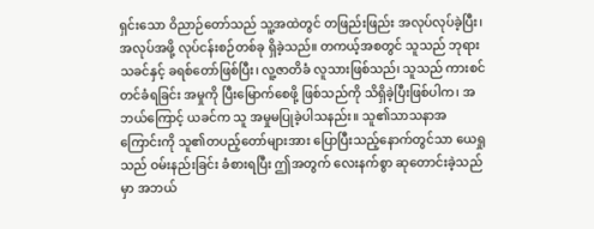ရှင်းသော ဝိညာဉ်တော်သည် သူ့အထဲတွင် တဖြည်းဖြည်း အလုပ်လုပ်ခဲ့ပြီး၊ အလုပ်အဖို့ လုပ်ငန်းစဉ်တစ်ခု ရှိခဲ့သည်။ တကယ့်အစတွင် သူသည် ဘုရားသခင်နှင့် ခရစ်တော်ဖြစ်ပြီး၊ လူ့ဇာတိခံ လူသားဖြစ်သည်၊ သူသည် ကားစင်တင်ခံရခြင်း အမှုကို ပြီးမြောက်စေဖို့ ဖြစ်သည်ကို သိရှိခဲ့ပြီးဖြစ်ပါက၊ အဘယ်ကြောင့် ယခင်က သူ အမှုမပြုခဲ့ပါသနည်း။ သူ၏သာသနာအကြောင်းကို သူ၏တပည့်တော်များအား ပြောပြီးသည့်နောက်တွင်သာ ယေရှုသည် ဝမ်းနည်းခြင်း ခံစားရပြီး ဤအတွက် လေးနက်စွာ ဆုတောင်းခဲ့သည်မှာ အဘယ်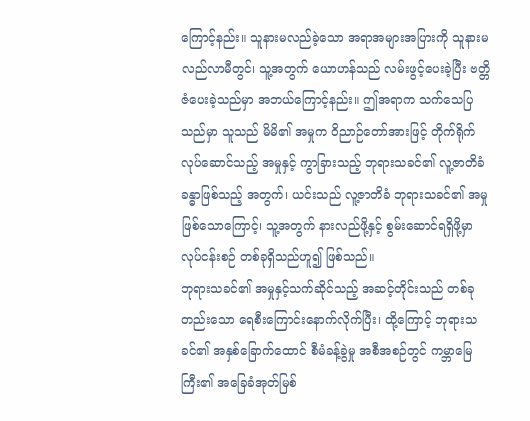ကြောင့်နည်း။ သူနားမလည်ခဲ့သော အရာအများအပြားကို သူနားမလည်လာမီတွင်၊ သူ့အတွက် ယောဟန်သည် လမ်းဖွင့်ပေးခဲ့ပြီး ဗတ္တိဇံပေးခဲ့သည်မှာ အဘယ်ကြောင့်နည်း။ ဤအရာက သက်သေပြသည်မှာ သူသည် မိမိ၏ အမှုက ဝိညာဉ်တော်အားဖြင့် တိုက်ရိုက် လုပ်ဆောင်သည့် အမှုနှင့် ကွာခြားသည့် ဘုရားသခင်၏ လူ့ဇာတိခံ ခန္ဓာဖြစ်သည့် အတွက်၊ ယင်းသည် လူ့ဇာတိခံ ဘုရားသခင်၏ အမှုဖြစ်သောကြောင့်၊ သူ့အတွက် နားလည်ဖို့နှင့် စွမ်းဆောင်ရရှိဖို့မှာ လုပ်ငန်းစဉ် တစ်ခုရှိသည်ဟူ၍ ဖြစ်သည်။
ဘုရားသခင်၏ အမှုနှင့်သက်ဆိုင်သည့် အဆင့်တိုင်းသည် တစ်ခုတည်းသော ရေစီးကြောင်းနောက်လိုက်ပြီး၊ ထို့ကြောင့် ဘုရားသခင်၏ အနှစ်ခြောက်ထောင် စီမံခန့်ခွဲမှု အစီအစဉ်တွင် ကမ္ဘာမြေကြီး၏ အခြေခံအုတ်မြစ်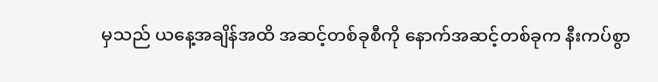မှသည် ယနေ့အချိန်အထိ အဆင့်တစ်ခုစီကို နောက်အဆင့်တစ်ခုက နီးကပ်စွာ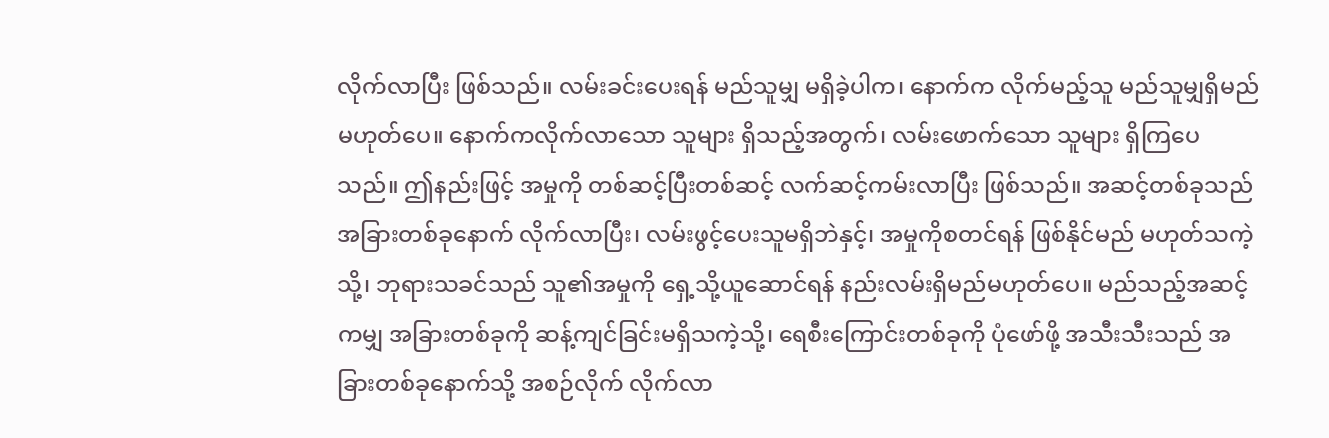လိုက်လာပြီး ဖြစ်သည်။ လမ်းခင်းပေးရန် မည်သူမျှ မရှိခဲ့ပါက၊ နောက်က လိုက်မည့်သူ မည်သူမျှရှိမည်မဟုတ်ပေ။ နောက်ကလိုက်လာသော သူများ ရှိသည့်အတွက်၊ လမ်းဖောက်သော သူများ ရှိကြပေသည်။ ဤနည်းဖြင့် အမှုကို တစ်ဆင့်ပြီးတစ်ဆင့် လက်ဆင့်ကမ်းလာပြီး ဖြစ်သည်။ အဆင့်တစ်ခုသည် အခြားတစ်ခုနောက် လိုက်လာပြီး၊ လမ်းဖွင့်ပေးသူမရှိဘဲနှင့်၊ အမှုကိုစတင်ရန် ဖြစ်နိုင်မည် မဟုတ်သကဲ့သို့၊ ဘုရားသခင်သည် သူ၏အမှုကို ရှေ့သို့ယူဆောင်ရန် နည်းလမ်းရှိမည်မဟုတ်ပေ။ မည်သည့်အဆင့်ကမျှ အခြားတစ်ခုကို ဆန့်ကျင်ခြင်းမရှိသကဲ့သို့၊ ရေစီးကြောင်းတစ်ခုကို ပုံဖော်ဖို့ အသီးသီးသည် အခြားတစ်ခုနောက်သို့ အစဉ်လိုက် လိုက်လာ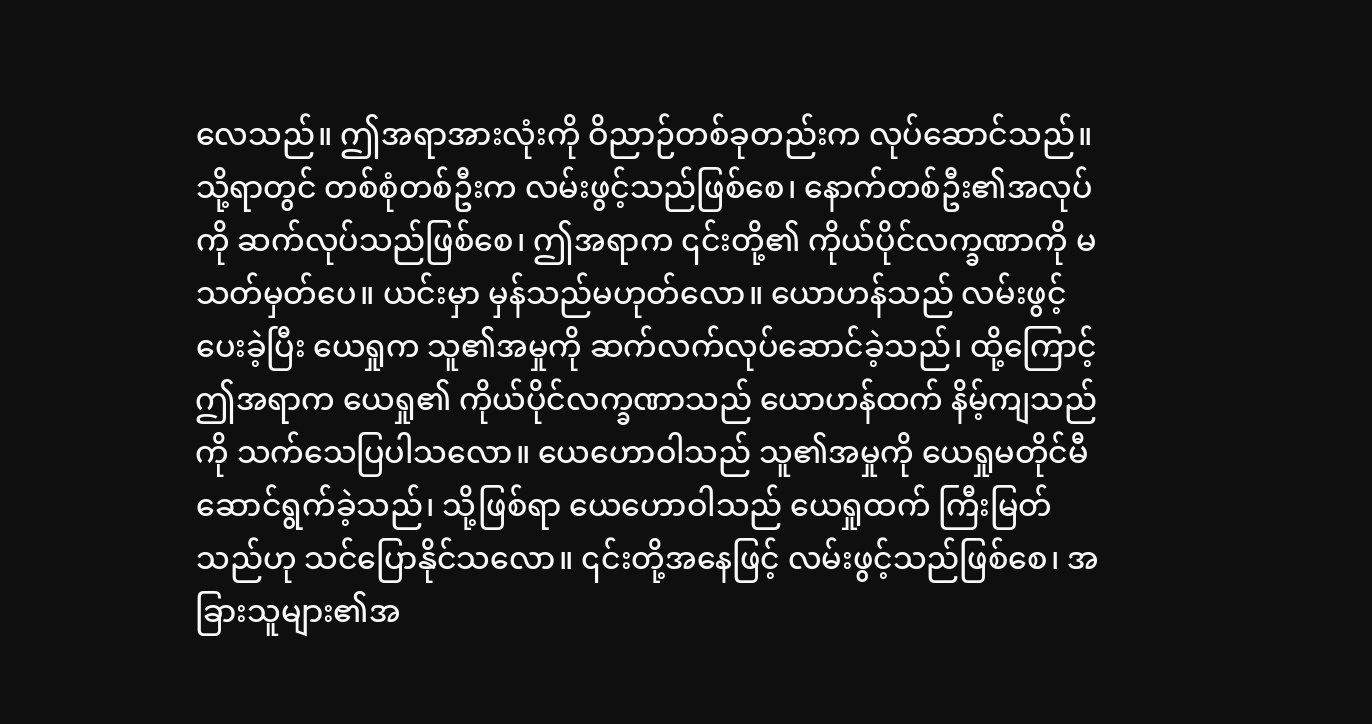လေသည်။ ဤအရာအားလုံးကို ဝိညာဉ်တစ်ခုတည်းက လုပ်ဆောင်သည်။ သို့ရာတွင် တစ်စုံတစ်ဦးက လမ်းဖွင့်သည်ဖြစ်စေ၊ နောက်တစ်ဦး၏အလုပ်ကို ဆက်လုပ်သည်ဖြစ်စေ၊ ဤအရာက ၎င်းတို့၏ ကိုယ်ပိုင်လက္ခဏာကို မသတ်မှတ်ပေ။ ယင်းမှာ မှန်သည်မဟုတ်လော။ ယောဟန်သည် လမ်းဖွင့်ပေးခဲ့ပြီး ယေရှုက သူ၏အမှုကို ဆက်လက်လုပ်ဆောင်ခဲ့သည်၊ ထို့ကြောင့် ဤအရာက ယေရှု၏ ကိုယ်ပိုင်လက္ခဏာသည် ယောဟန်ထက် နိမ့်ကျသည်ကို သက်သေပြပါသလော။ ယေဟောဝါသည် သူ၏အမှုကို ယေရှုမတိုင်မီ ဆောင်ရွက်ခဲ့သည်၊ သို့ဖြစ်ရာ ယေဟောဝါသည် ယေရှုထက် ကြီးမြတ်သည်ဟု သင်ပြောနိုင်သလော။ ၎င်းတို့အနေဖြင့် လမ်းဖွင့်သည်ဖြစ်စေ၊ အခြားသူများ၏အ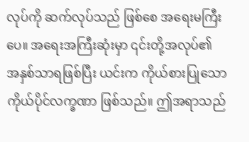လုပ်ကို ဆက်လုပ်သည် ဖြစ်စေ အရေးမကြီးပေ။ အရေးအကြီးဆုံးမှာ ၎င်းတို့အလုပ်၏ အနှစ်သာရဖြစ်ပြီး ယင်းက ကိုယ်စားပြုသော ကိုယ်ပိုင်လက္ခဏာ ဖြစ်သည်။ ဤအရာသည်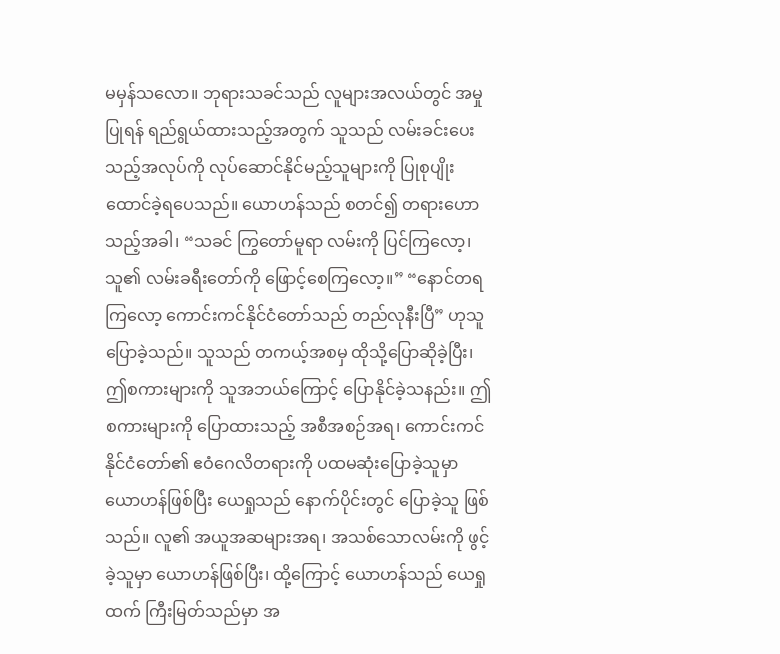မမှန်သလော။ ဘုရားသခင်သည် လူများအလယ်တွင် အမှုပြုရန် ရည်ရွယ်ထားသည့်အတွက် သူသည် လမ်းခင်းပေးသည့်အလုပ်ကို လုပ်ဆောင်နိုင်မည့်သူများကို ပြုစုပျိုးထောင်ခဲ့ရပေသည်။ ယောဟန်သည် စတင်၍ တရားဟောသည့်အခါ၊ “သခင် ကြွတော်မူရာ လမ်းကို ပြင်ကြလော့၊ သူ၏ လမ်းခရီးတော်ကို ဖြောင့်စေကြလော့။” “နောင်တရကြလော့ ကောင်းကင်နိုင်ငံတော်သည် တည်လုနီးပြီ” ဟုသူပြောခဲ့သည်။ သူသည် တကယ့်အစမှ ထိုသို့ပြောဆိုခဲ့ပြီး၊ ဤစကားများကို သူအဘယ်ကြောင့် ပြောနိုင်ခဲ့သနည်း။ ဤစကားများကို ပြောထားသည့် အစီအစဉ်အရ၊ ကောင်းကင်နိုင်ငံတော်၏ ဧဝံဂေလိတရားကို ပထမဆုံးပြောခဲ့သူမှာ ယောဟန်ဖြစ်ပြီး ယေရှုသည် နောက်ပိုင်းတွင် ပြောခဲ့သူ ဖြစ်သည်။ လူ၏ အယူအဆများအရ၊ အသစ်သောလမ်းကို ဖွင့်ခဲ့သူမှာ ယောဟန်ဖြစ်ပြီး၊ ထို့ကြောင့် ယောဟန်သည် ယေရှုထက် ကြီးမြတ်သည်မှာ အ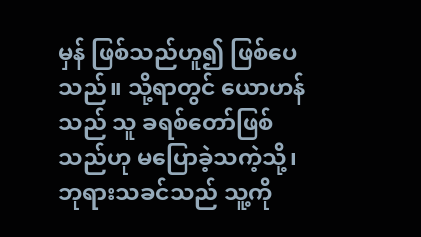မှန် ဖြစ်သည်ဟူ၍ ဖြစ်ပေသည်။ သို့ရာတွင် ယောဟန်သည် သူ ခရစ်တော်ဖြစ်သည်ဟု မပြောခဲ့သကဲ့သို့၊ ဘုရားသခင်သည် သူ့ကို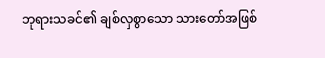ဘုရားသခင်၏ ချစ်လှစွာသော သားတော်အဖြစ်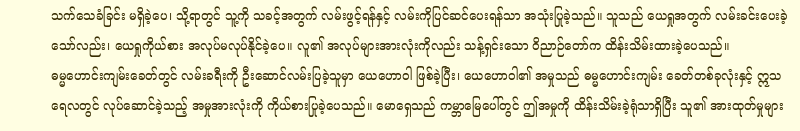သက်သေခံခြင်း မရှိခဲ့ပေ၊ သို့ရာတွင် သူ့ကို သခင့်အတွက် လမ်းဖွင့်ရန်နှင့် လမ်းကိုပြင်ဆင်ပေးရန်သာ အသုံးပြုခဲ့သည်။ သူသည် ယေရှုအတွက် လမ်းခင်းပေးခဲ့သော်လည်း၊ ယေရှုကိုယ်စား အလုပ်မလုပ်နိုင်ခဲ့ပေ။ လူ၏ အလုပ်များအားလုံးကိုလည်း သန့်ရှင်းသော ဝိညာဉ်တော်က ထိန်းသိမ်းထားခဲ့ပေသည်။
ဓမ္မဟောင်းကျမ်းခေတ်တွင် လမ်းခရီးကို ဦးဆောင်လမ်းပြခဲ့သူမှာ ယေဟောဝါ ဖြစ်ခဲ့ပြီး၊ ယေဟောဝါ၏ အမှုသည် ဓမ္မဟောင်းကျမ်း ခေတ်တစ်ခုလုံးနှင့် ဣသရေလတွင် လုပ်ဆောင်ခဲ့သည့် အမှုအားလုံးကို ကိုယ်စားပြုခဲ့ပေသည်။ မောရှေသည် ကမ္ဘာမြေပေါ်တွင် ဤအမှုကို ထိန်းသိမ်းခဲ့ရုံသာရှိပြီး သူ၏ အားထုတ်မှုများ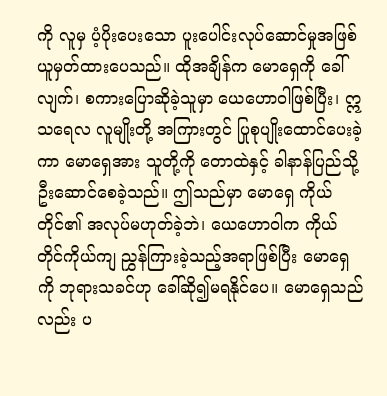ကို လူမှ ပံ့ပိုးပေးသော ပူးပေါင်းလုပ်ဆောင်မှုအဖြစ် ယူမှတ်ထားပေသည်။ ထိုအချိန်က မောရှေကို ခေါ်လျက်၊ စကားပြောဆိုခဲ့သူမှာ ယေဟောဝါဖြစ်ပြီး၊ ဣသရေလ လူမျိုးတို့ အကြားတွင် ပြုစုပျိုးထောင်ပေးခဲ့ကာ မောရှေအား သူတို့ကို တောထဲနှင့် ခါနာန်ပြည်သို့ ဦးဆောင်စေခဲ့သည်။ ဤသည်မှာ မောရှေ ကိုယ်တိုင်၏ အလုပ်မဟုတ်ခဲ့ဘဲ၊ ယေဟောဝါက ကိုယ်တိုင်ကိုယ်ကျ ညွှန်ကြားခဲ့သည့်အရာဖြစ်ပြီး မောရှေကို ဘုရားသခင်ဟု ခေါ်ဆို၍မရနိုင်ပေ။ မောရှေသည်လည်း ပ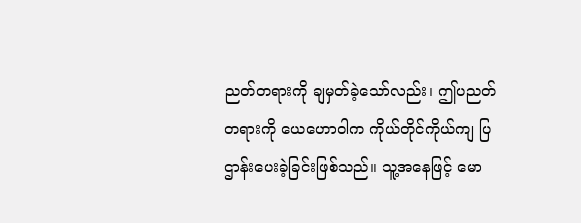ညတ်တရားကို ချမှတ်ခဲ့သော်လည်း၊ ဤပညတ်တရားကို ယေဟောဝါက ကိုယ်တိုင်ကိုယ်ကျ ပြဌာန်းပေးခဲ့ခြင်းဖြစ်သည်။ သူ့အနေဖြင့် မော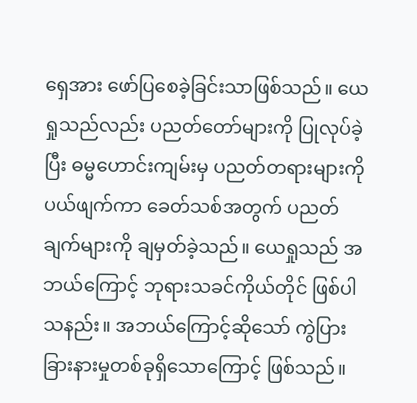ရှေအား ဖော်ပြစေခဲ့ခြင်းသာဖြစ်သည်။ ယေရှုသည်လည်း ပညတ်တော်များကို ပြုလုပ်ခဲ့ပြီး ဓမ္မဟောင်းကျမ်းမှ ပညတ်တရားများကို ပယ်ဖျက်ကာ ခေတ်သစ်အတွက် ပညတ်ချက်များကို ချမှတ်ခဲ့သည်။ ယေရှုသည် အဘယ်ကြောင့် ဘုရားသခင်ကိုယ်တိုင် ဖြစ်ပါသနည်း။ အဘယ်ကြောင့်ဆိုသော် ကွဲပြားခြားနားမှုတစ်ခုရှိသောကြောင့် ဖြစ်သည်။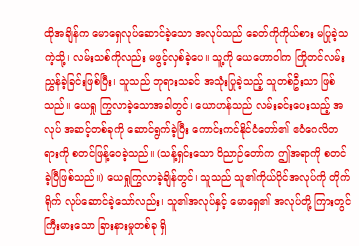ထိုအချိန်က မောရှေလုပ်ဆောင်ခဲ့သော အလုပ်သည် ခေတ်ကိုကိုယ်စား မပြုခဲ့သကဲ့သို့၊ လမ်းသစ်ကိုလည်း မဖွင့်လှစ်ခဲ့ပေ။ သူ့ကို ယေဟောဝါက ကြိုတင်လမ်းညွှန်ခဲ့ခြင်းဖြစ်ပြီး၊ သူသည် ဘုရားသခင် အသုံးပြုခဲ့သည့် သူတစ်ဦးသာ ဖြစ်သည်။ ယေရှု ကြွလာခဲ့သောအခါတွင်၊ ယောဟန်သည် လမ်းခင်းပေးသည့် အလုပ် အဆင့်တစ်ခုကို ဆောင်ရွက်ခဲ့ပြီး ကောင်းကင်နိုင်ငံတော်၏ ဧဝံဂေလိတရားကို စတင်ဖြန့်ဝေခဲ့သည်။ (သန့်ရှင်းသော ဝိညာဉ်တော်က ဤအရာကို စတင်ခဲ့ပြီဖြစ်သည်။) ယေရှုကြွလာခဲ့ချိန်တွင်၊ သူသည် သူ၏ကိုယ်ပိုင်အလုပ်ကို တိုက်ရိုက် လုပ်ဆောင်ခဲ့သော်လည်း၊ သူ၏အလုပ်နှင့် မောရှေ၏ အလုပ်တို့ ကြားတွင် ကြီးမားသော ခြားနားမှုတစ်ခု ရှိ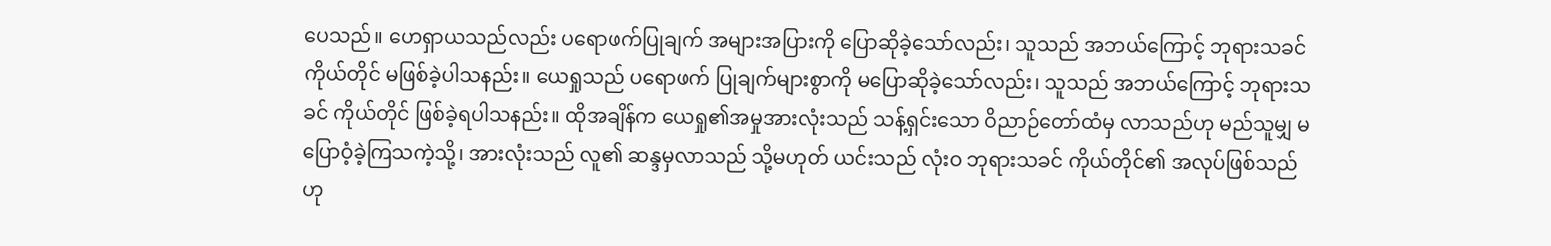ပေသည်။ ဟေရှာယသည်လည်း ပရောဖက်ပြုချက် အများအပြားကို ပြောဆိုခဲ့သော်လည်း၊ သူသည် အဘယ်ကြောင့် ဘုရားသခင် ကိုယ်တိုင် မဖြစ်ခဲ့ပါသနည်း။ ယေရှုသည် ပရောဖက် ပြုချက်များစွာကို မပြောဆိုခဲ့သော်လည်း၊ သူသည် အဘယ်ကြောင့် ဘုရားသခင် ကိုယ်တိုင် ဖြစ်ခဲ့ရပါသနည်း။ ထိုအချိန်က ယေရှု၏အမှုအားလုံးသည် သန့်ရှင်းသော ဝိညာဉ်တော်ထံမှ လာသည်ဟု မည်သူမျှ မပြောဝံ့ခဲ့ကြသကဲ့သို့၊ အားလုံးသည် လူ၏ ဆန္ဒမှလာသည် သို့မဟုတ် ယင်းသည် လုံးဝ ဘုရားသခင် ကိုယ်တိုင်၏ အလုပ်ဖြစ်သည်ဟု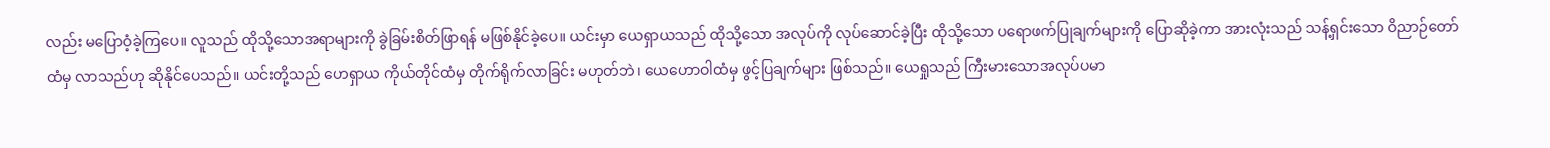လည်း မပြောဝံ့ခဲ့ကြပေ။ လူသည် ထိုသို့သောအရာများကို ခွဲခြမ်းစိတ်ဖြာရန် မဖြစ်နိုင်ခဲ့ပေ။ ယင်းမှာ ယေရှာယသည် ထိုသို့သော အလုပ်ကို လုပ်ဆောင်ခဲ့ပြီး ထိုသို့သော ပရောဖက်ပြုချက်များကို ပြောဆိုခဲ့ကာ အားလုံးသည် သန့်ရှင်းသော ဝိညာဉ်တော်ထံမှ လာသည်ဟု ဆိုနိုင်ပေသည်။ ယင်းတို့သည် ဟေရှာယ ကိုယ်တိုင်ထံမှ တိုက်ရိုက်လာခြင်း မဟုတ်ဘဲ၊ ယေဟောဝါထံမှ ဖွင့်ပြချက်များ ဖြစ်သည်။ ယေရှုသည် ကြီးမားသောအလုပ်ပမာ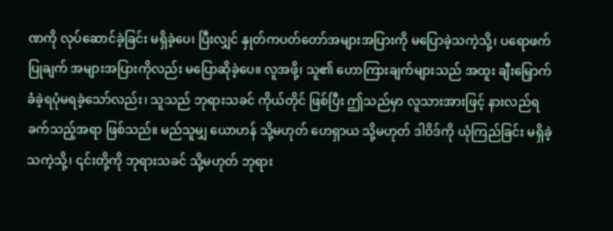ဏကို လုပ်ဆောင်ခဲ့ခြင်း မရှိခဲ့ပေ၊ ပြီးလျှင် နှုတ်ကပတ်တော်အများအပြားကို မပြောခဲ့သကဲ့သို့၊ ပရောဖက်ပြုချက် အများအပြားကိုလည်း မပြောဆိုခဲ့ပေ။ လူအဖို့၊ သူ၏ ဟောကြားချက်များသည် အထူး ချီးမြှောက်ခံခဲ့ရပုံမရခဲ့သော်လည်း၊ သူသည် ဘုရားသခင် ကိုယ်တိုင် ဖြစ်ပြီး ဤသည်မှာ လူသားအားဖြင့် နားလည်ရခက်သည့်အရာ ဖြစ်သည်။ မည်သူမျှ ယောဟန် သို့မဟုတ် ဟေရှာယ သို့မဟုတ် ဒါဝိဒ်ကို ယုံကြည်ခြင်း မရှိခဲ့သကဲ့သို့၊ ၎င်းတို့ကို ဘုရားသခင် သို့မဟုတ် ဘုရား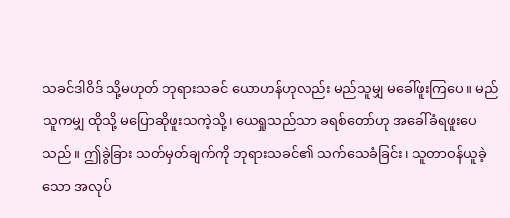သခင်ဒါဝိဒ် သို့မဟုတ် ဘုရားသခင် ယောဟန်ဟုလည်း မည်သူမျှ မခေါ်ဖူးကြပေ။ မည်သူကမျှ ထိုသို့ မပြောဆိုဖူးသကဲ့သို့၊ ယေရှုသည်သာ ခရစ်တော်ဟု အခေါ်ခံရဖူးပေသည်။ ဤခွဲခြား သတ်မှတ်ချက်ကို ဘုရားသခင်၏ သက်သေခံခြင်း၊ သူတာဝန်ယူခဲ့သော အလုပ်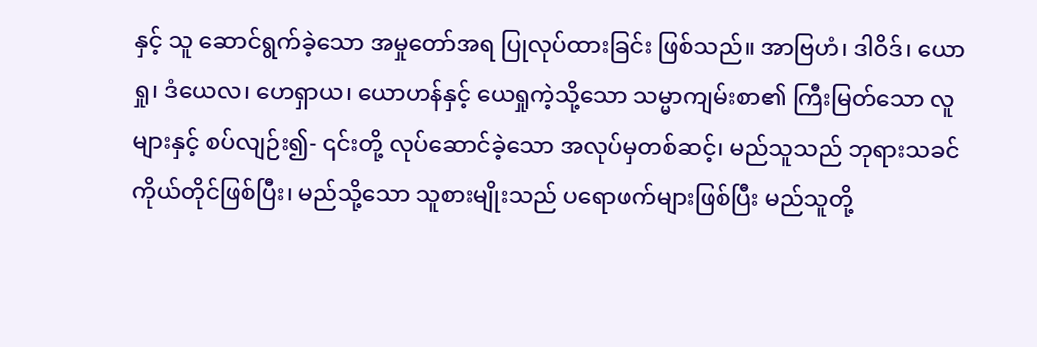နှင့် သူ ဆောင်ရွက်ခဲ့သော အမှုတော်အရ ပြုလုပ်ထားခြင်း ဖြစ်သည်။ အာဗြဟံ၊ ဒါဝိဒ်၊ ယောရှု၊ ဒံယေလ၊ ဟေရှာယ၊ ယောဟန်နှင့် ယေရှုကဲ့သို့သော သမ္မာကျမ်းစာ၏ ကြီးမြတ်သော လူများနှင့် စပ်လျဉ်း၍- ၎င်းတို့ လုပ်ဆောင်ခဲ့သော အလုပ်မှတစ်ဆင့်၊ မည်သူသည် ဘုရားသခင် ကိုယ်တိုင်ဖြစ်ပြီး၊ မည်သို့သော သူစားမျိုးသည် ပရောဖက်များဖြစ်ပြီး မည်သူတို့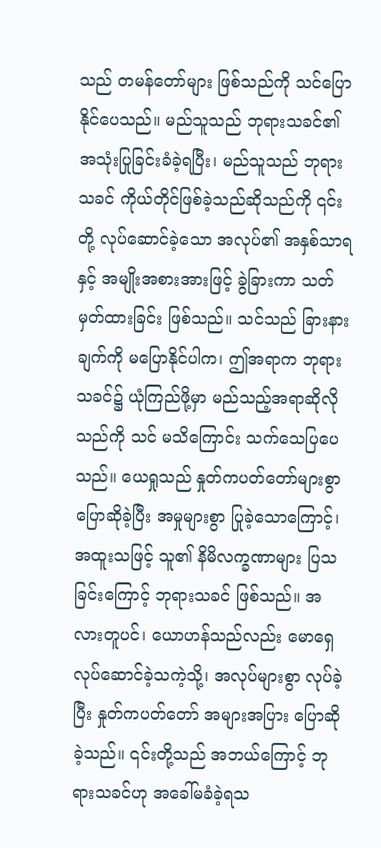သည် တမန်တော်များ ဖြစ်သည်ကို သင်ပြောနိုင်ပေသည်။ မည်သူသည် ဘုရားသခင်၏ အသုံးပြုခြင်းခံခဲ့ရပြီး၊ မည်သူသည် ဘုရားသခင် ကိုယ်တိုင်ဖြစ်ခဲ့သည်ဆိုသည်ကို ၎င်းတို့ လုပ်ဆောင်ခဲ့သော အလုပ်၏ အနှစ်သာရ နှင့် အမျိုးအစားအားဖြင့် ခွဲခြားကာ သတ်မှတ်ထားခြင်း ဖြစ်သည်။ သင်သည် ခြားနားချက်ကို မပြောနိုင်ပါက၊ ဤအရာက ဘုရားသခင်၌ ယုံကြည်ဖို့မှာ မည်သည့်အရာဆိုလိုသည်ကို သင် မသိကြောင်း သက်သေပြပေသည်။ ယေရှုသည် နှုတ်ကပတ်တော်များစွာ ပြောဆိုခဲ့ပြီး အမှုများစွာ ပြုခဲ့သောကြောင့်၊ အထူးသဖြင့် သူ၏ နိမိလက္ခဏာများ ပြသခြင်းကြောင့် ဘုရားသခင် ဖြစ်သည်။ အလားတူပင်၊ ယောဟန်သည်လည်း မောရှေ လုပ်ဆောင်ခဲ့သကဲ့သို့၊ အလုပ်များစွာ လုပ်ခဲ့ပြီး နှုတ်ကပတ်တော် အများအပြား ပြောဆိုခဲ့သည်။ ၎င်းတို့သည် အဘယ်ကြောင့် ဘုရားသခင်ဟု အခေါ်မခံခဲ့ရသ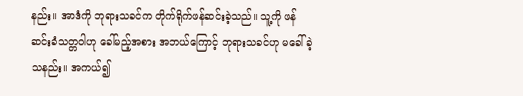နည်း။ အာဒံကို ဘုရားသခင်က တိုက်ရိုက်ဖန်ဆင်းခဲ့သည်။ သူ့ကို ဖန်ဆင်းခံသတ္တဝါဟု ခေါ်မည့်အစား အဘယ်ကြောင့် ဘုရားသခင်ဟု မခေါ်ခဲ့သနည်း။ အကယ်၍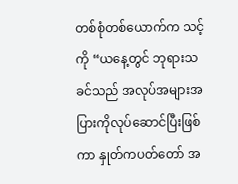တစ်စုံတစ်ယောက်က သင့်ကို “ယနေ့တွင် ဘုရားသခင်သည် အလုပ်အများအပြားကိုလုပ်ဆောင်ပြီးဖြစ်ကာ နှုတ်ကပတ်တော် အ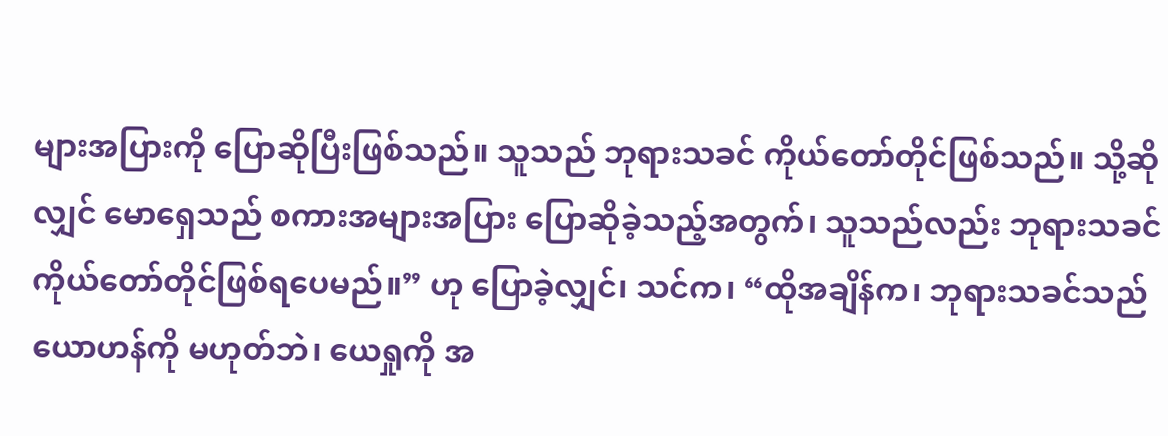များအပြားကို ပြောဆိုပြီးဖြစ်သည်။ သူသည် ဘုရားသခင် ကိုယ်တော်တိုင်ဖြစ်သည်။ သို့ဆိုလျှင် မောရှေသည် စကားအများအပြား ပြောဆိုခဲ့သည့်အတွက်၊ သူသည်လည်း ဘုရားသခင် ကိုယ်တော်တိုင်ဖြစ်ရပေမည်။” ဟု ပြောခဲ့လျှင်၊ သင်က၊ “ထိုအချိန်က၊ ဘုရားသခင်သည် ယောဟန်ကို မဟုတ်ဘဲ၊ ယေရှုကို အ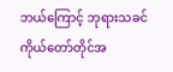ဘယ်ကြောင့် ဘုရားသခင် ကိုယ်တော်တိုင်အ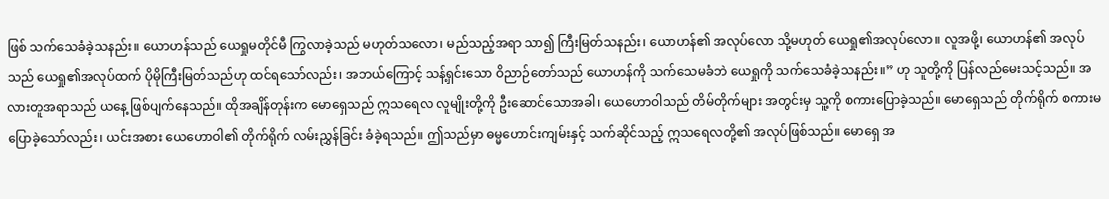ဖြစ် သက်သေခံခဲ့သနည်း။ ယောဟန်သည် ယေရှုမတိုင်မီ ကြွလာခဲ့သည် မဟုတ်သလော၊ မည်သည့်အရာ သာ၍ ကြီးမြတ်သနည်း၊ ယောဟန်၏ အလုပ်လော သို့မဟုတ် ယေရှု၏အလုပ်လော။ လူအဖို့၊ ယောဟန်၏ အလုပ်သည် ယေရှု၏အလုပ်ထက် ပိုမိုကြီးမြတ်သည်ဟု ထင်ရသော်လည်း၊ အဘယ်ကြောင့် သန့်ရှင်းသော ဝိညာဉ်တော်သည် ယောဟန်ကို သက်သေမခံဘဲ ယေရှုကို သက်သေခံခဲ့သနည်း။” ဟု သူတို့ကို ပြန်လည်မေးသင့်သည်။ အလားတူအရာသည် ယနေ့ ဖြစ်ပျက်နေသည်။ ထိုအချိန်တုန်းက မောရှေသည် ဣသရေလ လူမျိုးတို့ကို ဦးဆောင်သောအခါ၊ ယေဟောဝါသည် တိမ်တိုက်များ အတွင်းမှ သူ့ကို စကားပြောခဲ့သည်။ မောရှေသည် တိုက်ရိုက် စကားမပြောခဲ့သော်လည်း၊ ယင်းအစား ယေဟောဝါ၏ တိုက်ရိုက် လမ်းညွှန်ခြင်း ခံခဲ့ရသည်။ ဤသည်မှာ ဓမ္မဟောင်းကျမ်းနှင့် သက်ဆိုင်သည့် ဣသရေလတို့၏ အလုပ်ဖြစ်သည်။ မောရှေ အ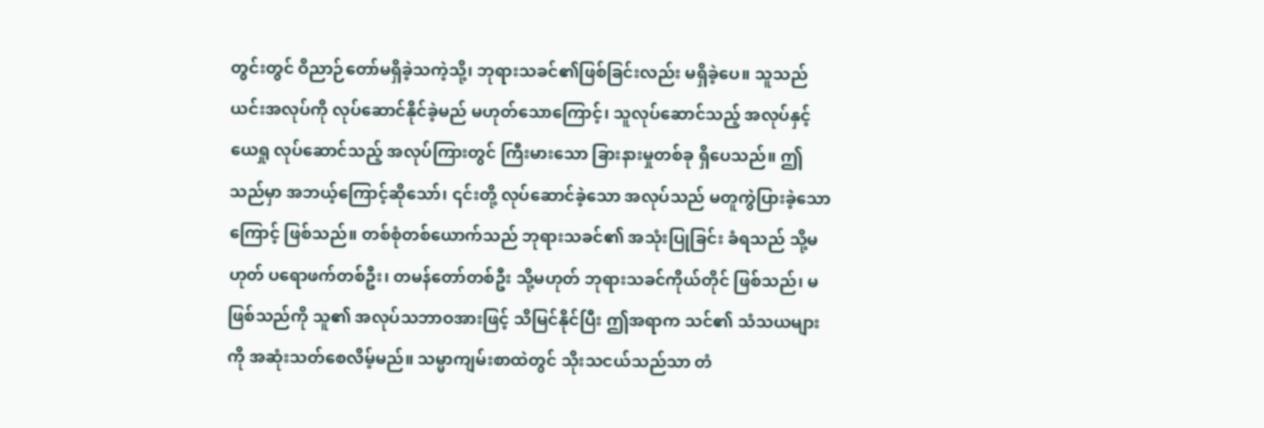တွင်းတွင် ဝိညာဉ်တော်မရှိခဲ့သကဲ့သို့၊ ဘုရားသခင်၏ဖြစ်ခြင်းလည်း မရှိခဲ့ပေ။ သူသည် ယင်းအလုပ်ကို လုပ်ဆောင်နိုင်ခဲ့မည် မဟုတ်သောကြောင့်၊ သူလုပ်ဆောင်သည့် အလုပ်နှင့် ယေရှု လုပ်ဆောင်သည့် အလုပ်ကြားတွင် ကြီးမားသော ခြားနားမှုတစ်ခု ရှိပေသည်။ ဤသည်မှာ အဘယ့်ကြောင့်ဆိုသော်၊ ၎င်းတို့ လုပ်ဆောင်ခဲ့သော အလုပ်သည် မတူကွဲပြားခဲ့သောကြောင့် ဖြစ်သည်။ တစ်စုံတစ်ယောက်သည် ဘုရားသခင်၏ အသုံးပြုခြင်း ခံရသည် သို့မဟုတ် ပရောဖက်တစ်ဦး၊ တမန်တော်တစ်ဦး သို့မဟုတ် ဘုရားသခင်ကိုယ်တိုင် ဖြစ်သည်၊ မဖြစ်သည်ကို သူ၏ အလုပ်သဘာဝအားဖြင့် သိမြင်နိုင်ပြီး ဤအရာက သင်၏ သံသယများကို အဆုံးသတ်စေလိမ့်မည်။ သမ္မာကျမ်းစာထဲတွင် သိုးသငယ်သည်သာ တံ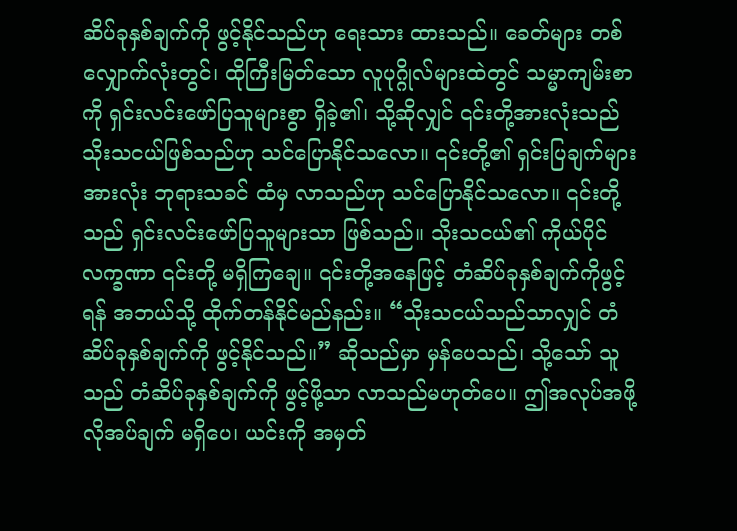ဆိပ်ခုနှစ်ချက်ကို ဖွင့်နိုင်သည်ဟု ရေးသား ထားသည်။ ခေတ်များ တစ်လျှောက်လုံးတွင်၊ ထိုကြီးမြတ်သော လူပုဂ္ဂိုလ်များထဲတွင် သမ္မာကျမ်းစာကို ရှင်းလင်းဖော်ပြသူများစွာ ရှိခဲ့၏၊ သို့ဆိုလျှင် ၎င်းတို့အားလုံးသည် သိုးသငယ်ဖြစ်သည်ဟု သင်ပြောနိုင်သလော။ ၎င်းတို့၏ ရှင်းပြချက်များအားလုံး ဘုရားသခင် ထံမှ လာသည်ဟု သင်ပြောနိုင်သလော။ ၎င်းတို့သည် ရှင်းလင်းဖော်ပြသူများသာ ဖြစ်သည်။ သိုးသငယ်၏ ကိုယ်ပိုင်လက္ခဏာ ၎င်းတို့ မရှိကြချေ။ ၎င်းတို့အနေဖြင့် တံဆိပ်ခုနှစ်ချက်ကိုဖွင့်ရန် အဘယ်သို့ ထိုက်တန်နိုင်မည်နည်း။ “သိုးသငယ်သည်သာလျှင် တံဆိပ်ခုနှစ်ချက်ကို ဖွင့်နိုင်သည်။” ဆိုသည်မှာ မှန်ပေသည်၊ သို့သော် သူသည် တံဆိပ်ခုနှစ်ချက်ကို ဖွင့်ဖို့သာ လာသည်မဟုတ်ပေ။ ဤအလုပ်အဖို့ လိုအပ်ချက် မရှိပေ၊ ယင်းကို အမှတ်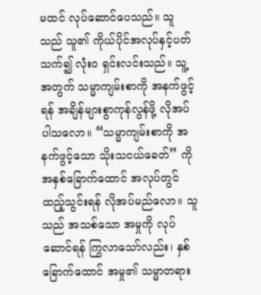မထင် လုပ်ဆောင်ပေသည်။ သူသည် သူ၏ ကိုယ်ပိုင်အလုပ်နှင့်ပတ်သက်၍ လုံးဝ ရှင်းလင်းသည်။ သူ့အတွက် သမ္မာကျမ်းစာကို အနက်ဖွင့်ရန် အချိန်များစွာကုန်လွန်ဖို့ လိုအပ်ပါသလော။ “သမ္မာကျမ်းစာကို အနက်ဖွင့်သော သိုးသငယ်ခေတ်” ကို အနှစ်ခြောက်ထောင် အလုပ်တွင် ထည့်သွင်းရန် လိုအပ်မည်လော။ သူသည် အသစ်သော အမှုကို လုပ်ဆောင်ရန် ကြွလာသော်လည်း၊ နှစ်ခြောက်ထောင် အမှု၏ သမ္မာတရား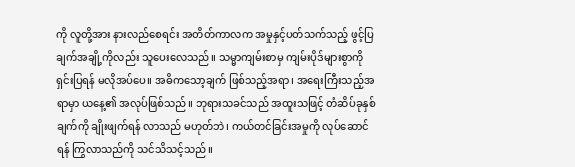ကို လူတို့အား နားလည်စေရင်း အတိတ်ကာလက အမှုနှင့်ပတ်သက်သည့် ဖွင့်ပြချက်အချို့ကိုလည်း သူပေးလေသည်။ သမ္မာကျမ်းစာမှ ကျမ်းပိုဒ်များစွာကို ရှင်းပြရန် မလိုအပ်ပေ။ အဓိကသော့ချက် ဖြစ်သည့်အရာ၊ အရေးကြီးသည့်အရာမှာ ယနေ့၏ အလုပ်ဖြစ်သည်။ ဘုရားသခင်သည် အထူးသဖြင့် တံဆိပ်ခုနှစ်ချက်ကို ချိုးဖျက်ရန် လာသည် မဟုတ်ဘဲ၊ ကယ်တင်ခြင်းအမှုကို လုပ်ဆောင်ရန် ကြွလာသည်ကို သင်သိသင့်သည်။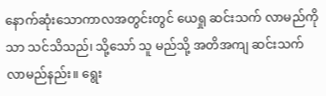နောက်ဆုံးသောကာလအတွင်းတွင် ယေရှု ဆင်းသက် လာမည်ကိုသာ သင်သိသည်၊ သို့သော် သူ မည်သို့ အတိအကျ ဆင်းသက်လာမည်နည်း။ ရွေး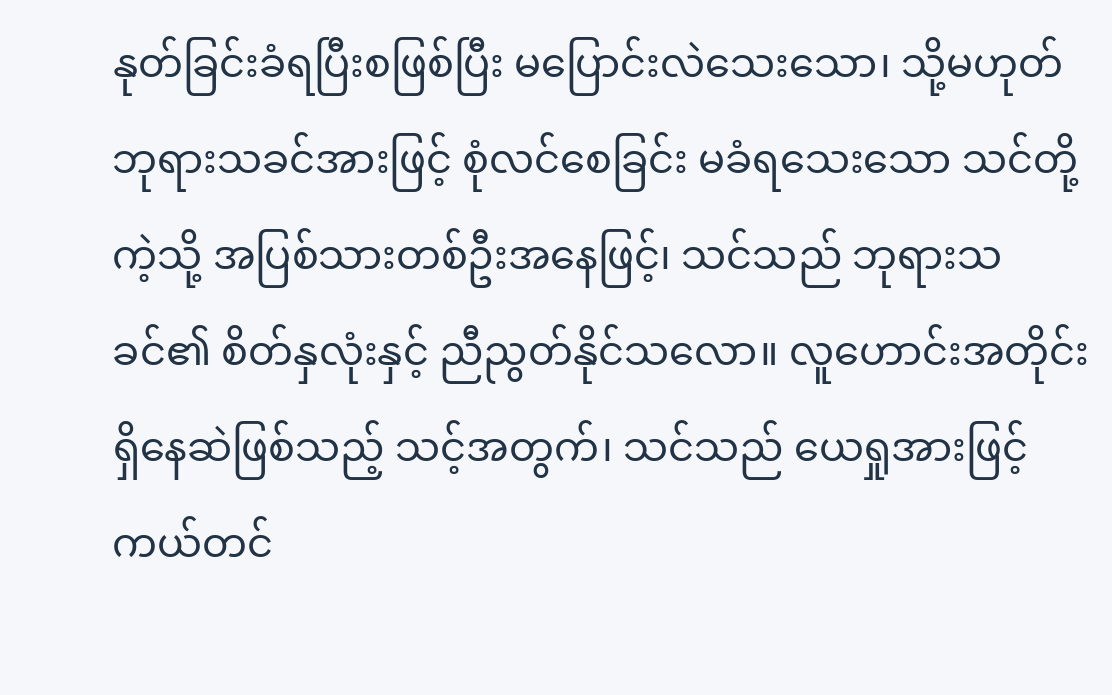နုတ်ခြင်းခံရပြီးစဖြစ်ပြီး မပြောင်းလဲသေးသော၊ သို့မဟုတ် ဘုရားသခင်အားဖြင့် စုံလင်စေခြင်း မခံရသေးသော သင်တို့ကဲ့သို့ အပြစ်သားတစ်ဦးအနေဖြင့်၊ သင်သည် ဘုရားသခင်၏ စိတ်နှလုံးနှင့် ညီညွတ်နိုင်သလော။ လူဟောင်းအတိုင်း ရှိနေဆဲဖြစ်သည့် သင့်အတွက်၊ သင်သည် ယေရှုအားဖြင့် ကယ်တင်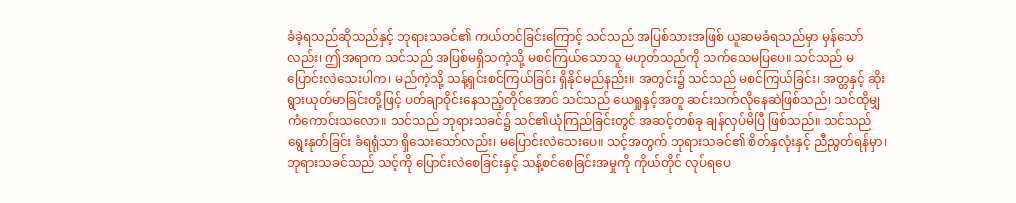ခံခဲ့ရသည်ဆိုသည်နှင့် ဘုရားသခင်၏ ကယ်တင်ခြင်းကြောင့် သင်သည် အပြစ်သားအဖြစ် ယူဆမခံရသည်မှာ မှန်သော်လည်း၊ ဤအရာက သင်သည် အပြစ်မရှိသကဲ့သို့ မစင်ကြယ်သောသူ မဟုတ်သည်ကို သက်သေမပြပေ။ သင်သည် မပြောင်းလဲသေးပါက၊ မည်ကဲ့သို့ သန့်ရှင်းစင်ကြယ်ခြင်း ရှိနိုင်မည်နည်း။ အတွင်း၌ သင်သည် မစင်ကြယ်ခြင်း၊ အတ္တနှင့် ဆိုးရွားယုတ်မာခြင်းတို့ဖြင့် ပတ်ချာဝိုင်းနေသည့်တိုင်အောင် သင်သည် ယေရှုနှင့်အတူ ဆင်းသက်လိုနေဆဲဖြစ်သည်၊ သင်ထိုမျှ ကံကောင်းသလော။ သင်သည် ဘုရားသခင်၌ သင်၏ယုံကြည်ခြင်းတွင် အဆင့်တစ်ခု ချန်လှပ်မိပြီ ဖြစ်သည်။ သင်သည် ရွေးနုတ်ခြင်း ခံရရုံသာ ရှိသေးသော်လည်း၊ မပြောင်းလဲသေးပေ။ သင့်အတွက် ဘုရားသခင်၏ စိတ်နှလုံးနှင့် ညီညွတ်ရန်မှာ၊ ဘုရားသခင်သည် သင့်ကို ပြောင်းလဲစေခြင်းနှင့် သန့်စင်စေခြင်းအမှုကို ကိုယ်တိုင် လုပ်ရပေ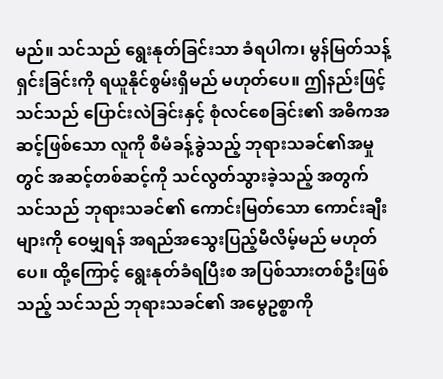မည်။ သင်သည် ရွေးနုတ်ခြင်းသာ ခံရပါက၊ မွန်မြတ်သန့်ရှင်းခြင်းကို ရယူနိုင်စွမ်းရှိမည် မဟုတ်ပေ။ ဤနည်းဖြင့် သင်သည် ပြောင်းလဲခြင်းနှင့် စုံလင်စေခြင်း၏ အဓိကအဆင့်ဖြစ်သော လူကို စီမံခန့်ခွဲသည့် ဘုရားသခင်၏အမှုတွင် အဆင့်တစ်ဆင့်ကို သင်လွတ်သွားခဲ့သည့် အတွက် သင်သည် ဘုရားသခင်၏ ကောင်းမြတ်သော ကောင်းချီးများကို ဝေမျှရန် အရည်အသွေးပြည့်မီလိမ့်မည် မဟုတ်ပေ။ ထို့ကြောင့် ရွေးနုတ်ခံရပြီးစ အပြစ်သားတစ်ဦးဖြစ်သည့် သင်သည် ဘုရားသခင်၏ အမွေဥစ္စာကို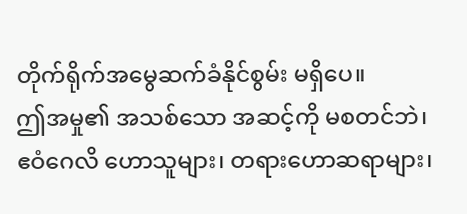တိုက်ရိုက်အမွေဆက်ခံနိုင်စွမ်း မရှိပေ။
ဤအမှု၏ အသစ်သော အဆင့်ကို မစတင်ဘဲ၊ ဧဝံဂေလိ ဟောသူများ၊ တရားဟောဆရာများ၊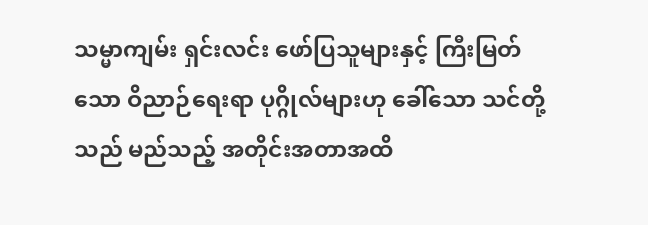သမ္မာကျမ်း ရှင်းလင်း ဖော်ပြသူများနှင့် ကြီးမြတ်သော ဝိညာဉ်ရေးရာ ပုဂ္ဂိုလ်များဟု ခေါ်သော သင်တို့သည် မည်သည့် အတိုင်းအတာအထိ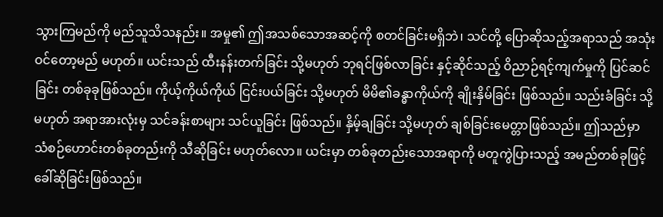သွားကြမည်ကို မည်သူသိသနည်း။ အမှု၏ ဤအသစ်သောအဆင့်ကို စတင်ခြင်းမရှိဘဲ၊ သင်တို့ ပြောဆိုသည့်အရာသည် အသုံးဝင်တော့မည် မဟုတ်။ ယင်းသည် ထီးနန်းတက်ခြင်း သို့မဟုတ် ဘုရင်ဖြစ်လာခြင်း နှင့်ဆိုင်သည့် ဝိညာဉ်ရင့်ကျက်မှုကို ပြင်ဆင်ခြင်း တစ်ခုခုဖြစ်သည်။ ကိုယ့်ကိုယ်ကိုယ် ငြင်းပယ်ခြင်း သို့မဟုတ် မိမိ၏ခန္ဓာကိုယ်ကို ချိုးနှိမ်ခြင်း ဖြစ်သည်။ သည်းခံခြင်း သို့မဟုတ် အရာအားလုံးမှ သင်ခန်းစာများ သင်ယူခြင်း ဖြစ်သည်။ နှိမ့်ချခြင်း သို့မဟုတ် ချစ်ခြင်းမေတ္တာဖြစ်သည်။ ဤသည်မှာ သံစဉ်ဟောင်းတစ်ခုတည်းကို သီဆိုခြင်း မဟုတ်လော။ ယင်းမှာ တစ်ခုတည်းသောအရာကို မတူကွဲပြားသည့် အမည်တစ်ခုဖြင့် ခေါ်ဆိုခြင်းဖြစ်သည်။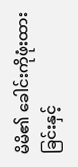မိမိ၏ ခေါင်းကိုဖုံးထားခြင်းနှင့်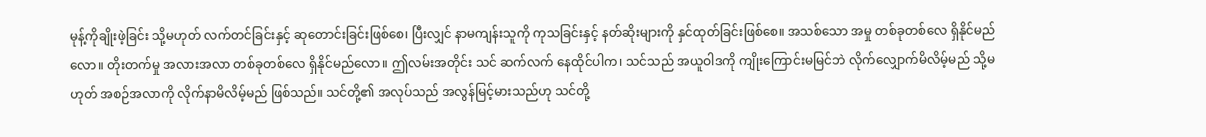မုန့်ကိုချိုးဖဲ့ခြင်း သို့မဟုတ် လက်တင်ခြင်းနှင့် ဆုတောင်းခြင်းဖြစ်စေ၊ ပြီးလျှင် နာမကျန်းသူကို ကုသခြင်းနှင့် နတ်ဆိုးများကို နှင်ထုတ်ခြင်းဖြစ်စေ။ အသစ်သော အမှု တစ်ခုတစ်လေ ရှိနိုင်မည်လော။ တိုးတက်မှု အလားအလာ တစ်ခုတစ်လေ ရှိနိုင်မည်လော။ ဤလမ်းအတိုင်း သင် ဆက်လက် နေထိုင်ပါက၊ သင်သည် အယူဝါဒကို ကျိုးကြောင်းမမြင်ဘဲ လိုက်လျှောက်မိလိမ့်မည် သို့မဟုတ် အစဉ်အလာကို လိုက်နာမိလိမ့်မည် ဖြစ်သည်။ သင်တို့၏ အလုပ်သည် အလွန်မြင့်မားသည်ဟု သင်တို့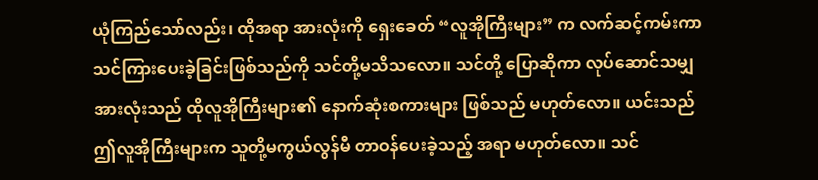ယုံကြည်သော်လည်း၊ ထိုအရာ အားလုံးကို ရှေးခေတ် “လူအိုကြီးများ” က လက်ဆင့်ကမ်းကာ သင်ကြားပေးခဲ့ခြင်းဖြစ်သည်ကို သင်တို့မသိသလော။ သင်တို့ ပြောဆိုကာ လုပ်ဆောင်သမျှအားလုံးသည် ထိုလူအိုကြီးများ၏ နောက်ဆုံးစကားများ ဖြစ်သည် မဟုတ်လော။ ယင်းသည် ဤလူအိုကြီးများက သူတို့မကွယ်လွန်မီ တာဝန်ပေးခဲ့သည့် အရာ မဟုတ်လော။ သင်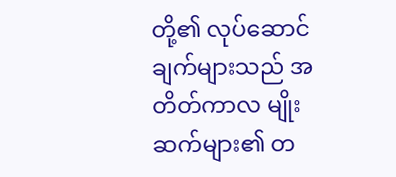တို့၏ လုပ်ဆောင်ချက်များသည် အတိတ်ကာလ မျိုးဆက်များ၏ တ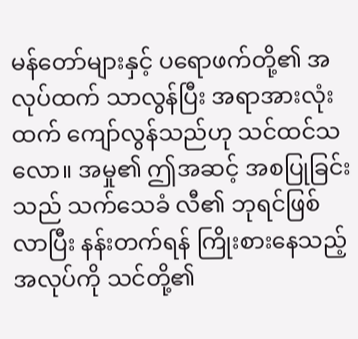မန်တော်များနှင့် ပရောဖက်တို့၏ အလုပ်ထက် သာလွန်ပြီး အရာအားလုံးထက် ကျော်လွန်သည်ဟု သင်ထင်သလော။ အမှု၏ ဤအဆင့် အစပြုခြင်းသည် သက်သေခံ လီ၏ ဘုရင်ဖြစ်လာပြီး နန်းတက်ရန် ကြိုးစားနေသည့် အလုပ်ကို သင်တို့၏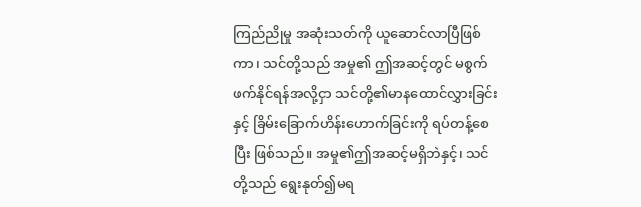ကြည်ညိုမှု အဆုံးသတ်ကို ယူဆောင်လာပြီဖြစ်ကာ၊ သင်တို့သည် အမှု၏ ဤအဆင့်တွင် မစွက်ဖက်နိုင်ရန်အလို့ငှာ သင်တို့၏မာနထောင်လွှားခြင်းနှင့် ခြိမ်းခြောက်ဟိန်းဟောက်ခြင်းကို ရပ်တန့်စေပြီး ဖြစ်သည်။ အမှု၏ဤအဆင့်မရှိဘဲနှင့်၊ သင်တို့သည် ရွေးနုတ်၍မရ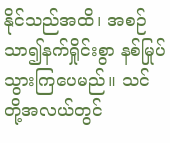နိုင်သည်အထိ၊ အစဉ် သာ၍နက်ရှိုင်းစွာ နစ်မြုပ်သွားကြပေမည်။ သင်တို့အလယ်တွင်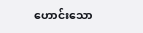ဟောင်းသော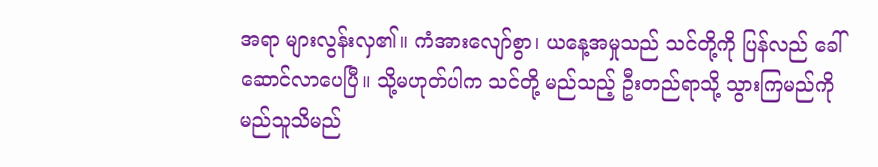အရာ များလွန်းလှ၏။ ကံအားလျော်စွာ၊ ယနေ့အမှုသည် သင်တို့ကို ပြန်လည် ခေါ်ဆောင်လာပေပြီ။ သို့မဟုတ်ပါက သင်တို့ မည်သည့် ဦးတည်ရာသို့ သွားကြမည်ကို မည်သူသိမည်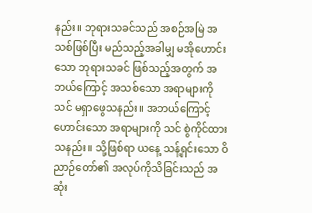နည်း။ ဘုရားသခင်သည် အစဉ်အမြဲ အသစ်ဖြစ်ပြီး မည်သည့်အခါမျှ မအိုဟောင်းသော ဘုရားသခင် ဖြစ်သည့်အတွက် အဘယ်ကြောင့် အသစ်သော အရာများကို သင် မရှာဖွေသနည်း။ အဘယ်ကြောင့် ဟောင်းသော အရာများကို သင် စွဲကိုင်ထားသနည်း။ သို့ဖြစ်ရာ ယနေ့ သန့်ရှင်းသော ဝိညာဉ်တော်၏ အလုပ်ကိုသိခြင်းသည် အဆုံး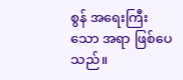စွန် အရေးကြီးသော အရာ ဖြစ်ပေသည်။